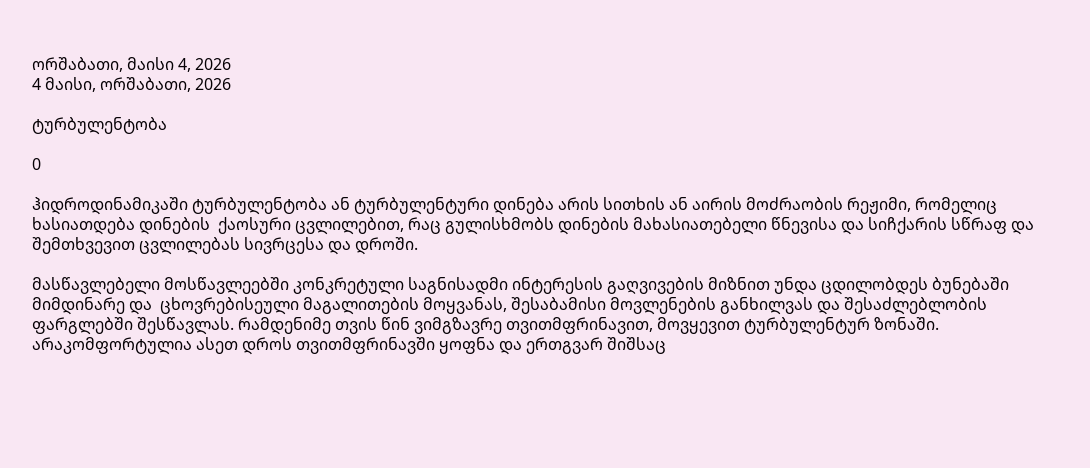ორშაბათი, მაისი 4, 2026
4 მაისი, ორშაბათი, 2026

ტურბულენტობა

0

ჰიდროდინამიკაში ტურბულენტობა ან ტურბულენტური დინება არის სითხის ან აირის მოძრაობის რეჟიმი, რომელიც ხასიათდება დინების  ქაოსური ცვლილებით, რაც გულისხმობს დინების მახასიათებელი წნევისა და სიჩქარის სწრაფ და შემთხვევით ცვლილებას სივრცესა და დროში.

მასწავლებელი მოსწავლეებში კონკრეტული საგნისადმი ინტერესის გაღვივების მიზნით უნდა ცდილობდეს ბუნებაში მიმდინარე და  ცხოვრებისეული მაგალითების მოყვანას, შესაბამისი მოვლენების განხილვას და შესაძლებლობის ფარგლებში შესწავლას. რამდენიმე თვის წინ ვიმგზავრე თვითმფრინავით, მოვყევით ტურბულენტურ ზონაში.  არაკომფორტულია ასეთ დროს თვითმფრინავში ყოფნა და ერთგვარ შიშსაც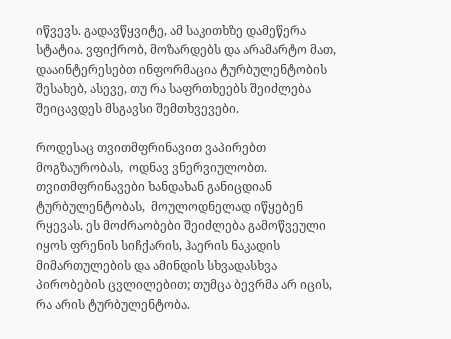იწვევს. გადავწყვიტე, ამ საკითხზე დამეწერა სტატია. ვფიქრობ, მოზარდებს და არამარტო მათ, დააინტერესებთ ინფორმაცია ტურბულენტობის შესახებ, ასევე, თუ რა საფრთხეებს შეიძლება შეიცავდეს მსგავსი შემთხვევები.

როდესაც თვითმფრინავით ვაპირებთ მოგზაურობას,  ოდნავ ვნერვიულობთ. თვითმფრინავები ხანდახან განიცდიან ტურბულენტობას,  მოულოდნელად იწყებენ რყევას. ეს მოძრაობები შეიძლება გამოწვეული იყოს ფრენის სიჩქარის, ჰაერის ნაკადის მიმართულების და ამინდის სხვადასხვა  პირობების ცვლილებით; თუმცა ბევრმა არ იცის, რა არის ტურბულენტობა.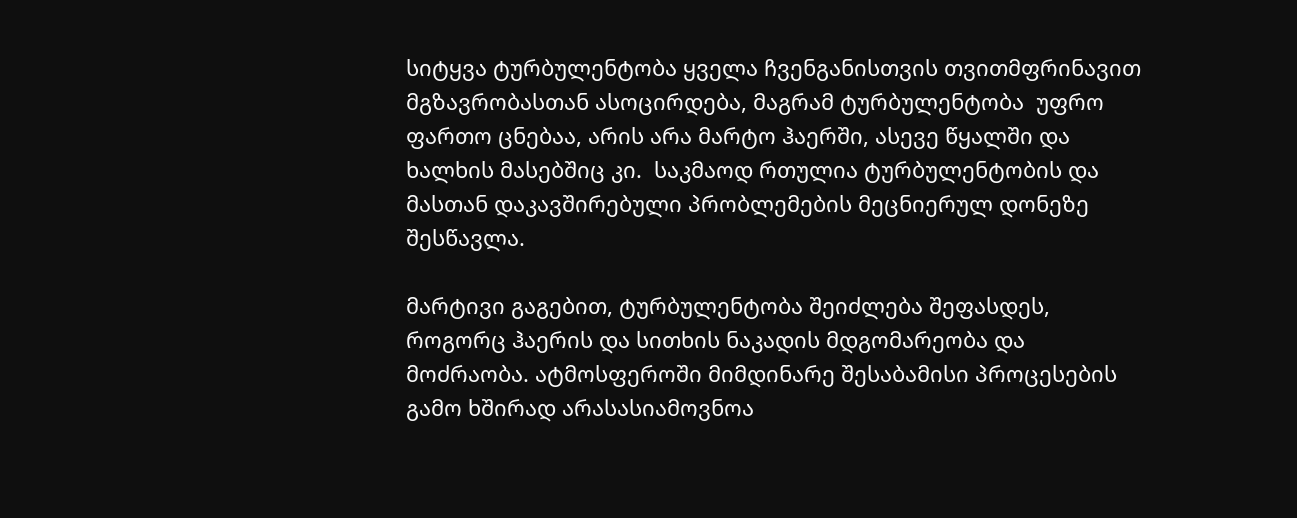სიტყვა ტურბულენტობა ყველა ჩვენგანისთვის თვითმფრინავით მგზავრობასთან ასოცირდება, მაგრამ ტურბულენტობა  უფრო ფართო ცნებაა, არის არა მარტო ჰაერში, ასევე წყალში და ხალხის მასებშიც კი.  საკმაოდ რთულია ტურბულენტობის და მასთან დაკავშირებული პრობლემების მეცნიერულ დონეზე შესწავლა.

მარტივი გაგებით, ტურბულენტობა შეიძლება შეფასდეს, როგორც ჰაერის და სითხის ნაკადის მდგომარეობა და მოძრაობა. ატმოსფეროში მიმდინარე შესაბამისი პროცესების გამო ხშირად არასასიამოვნოა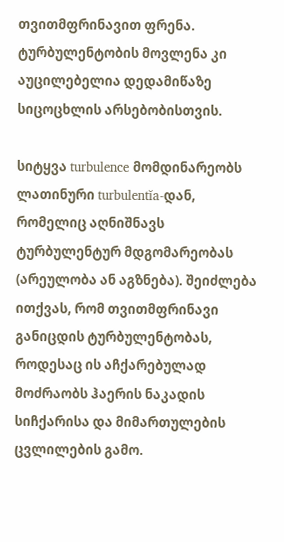თვითმფრინავით ფრენა. ტურბულენტობის მოვლენა კი აუცილებელია დედამიწაზე სიცოცხლის არსებობისთვის.

სიტყვა turbulence მომდინარეობს ლათინური turbulentĭa-დან, რომელიც აღნიშნავს ტურბულენტურ მდგომარეობას (არეულობა ან აგზნება). შეიძლება ითქვას, რომ თვითმფრინავი განიცდის ტურბულენტობას, როდესაც ის აჩქარებულად მოძრაობს ჰაერის ნაკადის სიჩქარისა და მიმართულების ცვლილების გამო.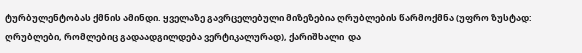ტურბულენტობას ქმნის ამინდი. ყველაზე გავრცელებული მიზეზებია ღრუბლების წარმოქმნა (უფრო ზუსტად: ღრუბლები, რომლებიც გადაადგილდება ვერტიკალურად), ქარიშხალი  და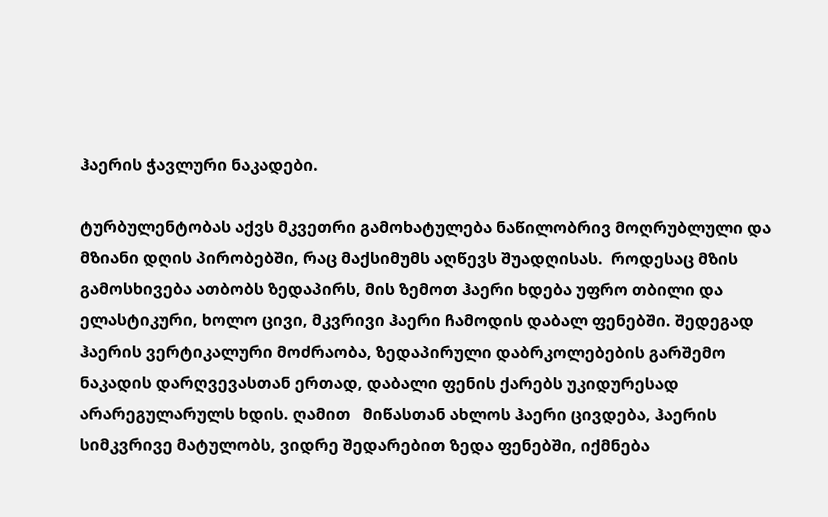ჰაერის ჭავლური ნაკადები.

ტურბულენტობას აქვს მკვეთრი გამოხატულება ნაწილობრივ მოღრუბლული და მზიანი დღის პირობებში, რაც მაქსიმუმს აღწევს შუადღისას.  როდესაც მზის გამოსხივება ათბობს ზედაპირს, მის ზემოთ ჰაერი ხდება უფრო თბილი და ელასტიკური, ხოლო ცივი, მკვრივი ჰაერი ჩამოდის დაბალ ფენებში. შედეგად ჰაერის ვერტიკალური მოძრაობა, ზედაპირული დაბრკოლებების გარშემო ნაკადის დარღვევასთან ერთად, დაბალი ფენის ქარებს უკიდურესად არარეგულარულს ხდის. ღამით   მიწასთან ახლოს ჰაერი ცივდება, ჰაერის სიმკვრივე მატულობს, ვიდრე შედარებით ზედა ფენებში, იქმნება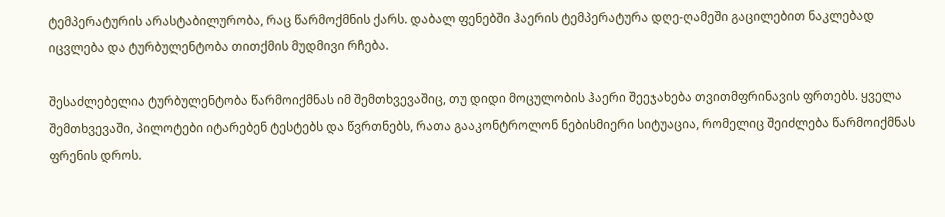ტემპერატურის არასტაბილურობა, რაც წარმოქმნის ქარს. დაბალ ფენებში ჰაერის ტემპერატურა დღე-ღამეში გაცილებით ნაკლებად იცვლება და ტურბულენტობა თითქმის მუდმივი რჩება.

შესაძლებელია ტურბულენტობა წარმოიქმნას იმ შემთხვევაშიც, თუ დიდი მოცულობის ჰაერი შეეჯახება თვითმფრინავის ფრთებს. ყველა შემთხვევაში, პილოტები იტარებენ ტესტებს და წვრთნებს, რათა გააკონტროლონ ნებისმიერი სიტუაცია, რომელიც შეიძლება წარმოიქმნას ფრენის დროს.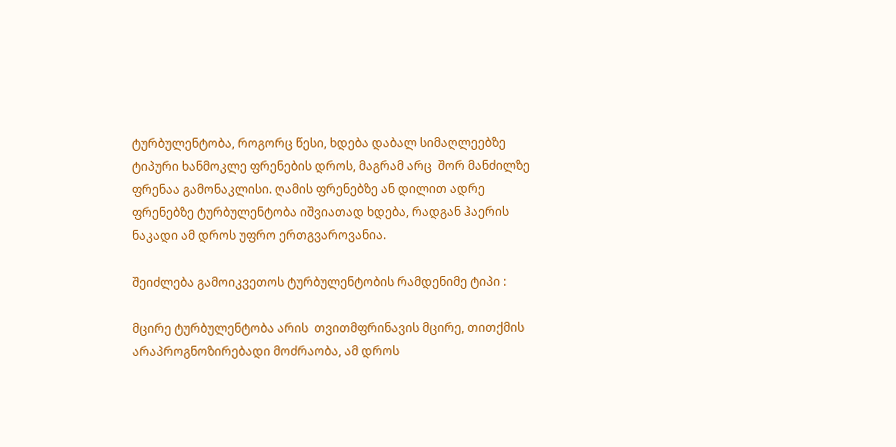ტურბულენტობა, როგორც წესი, ხდება დაბალ სიმაღლეებზე ტიპური ხანმოკლე ფრენების დროს, მაგრამ არც  შორ მანძილზე ფრენაა გამონაკლისი. ღამის ფრენებზე ან დილით ადრე ფრენებზე ტურბულენტობა იშვიათად ხდება, რადგან ჰაერის ნაკადი ამ დროს უფრო ერთგვაროვანია.

შეიძლება გამოიკვეთოს ტურბულენტობის რამდენიმე ტიპი :

მცირე ტურბულენტობა არის  თვითმფრინავის მცირე, თითქმის არაპროგნოზირებადი მოძრაობა, ამ დროს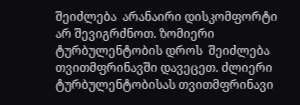შეიძლება  არანაირი დისკომფორტი არ შევიგრძნოთ. ზომიერი ტურბულენტობის დროს  შეიძლება  თვითმფრინავში დავეცეთ. ძლიერი ტურბულენტობისას თვითმფრინავი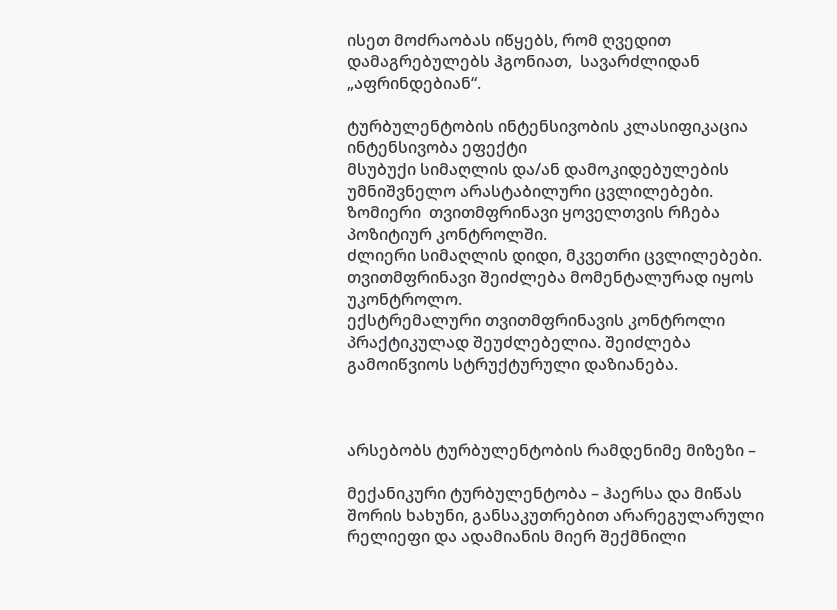ისეთ მოძრაობას იწყებს, რომ ღვედით დამაგრებულებს ჰგონიათ,  სავარძლიდან „აფრინდებიან“.

ტურბულენტობის ინტენსივობის კლასიფიკაცია
ინტენსივობა ეფექტი
მსუბუქი სიმაღლის და/ან დამოკიდებულების უმნიშვნელო არასტაბილური ცვლილებები.
ზომიერი  თვითმფრინავი ყოველთვის რჩება პოზიტიურ კონტროლში.
ძლიერი სიმაღლის დიდი, მკვეთრი ცვლილებები. თვითმფრინავი შეიძლება მომენტალურად იყოს უკონტროლო.
ექსტრემალური თვითმფრინავის კონტროლი პრაქტიკულად შეუძლებელია. შეიძლება გამოიწვიოს სტრუქტურული დაზიანება.



არსებობს ტურბულენტობის რამდენიმე მიზეზი –

მექანიკური ტურბულენტობა – ჰაერსა და მიწას შორის ხახუნი, განსაკუთრებით არარეგულარული რელიეფი და ადამიანის მიერ შექმნილი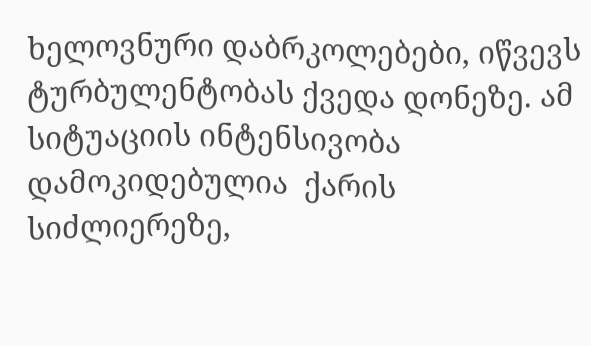ხელოვნური დაბრკოლებები, იწვევს  ტურბულენტობას ქვედა დონეზე. ამ სიტუაციის ინტენსივობა დამოკიდებულია  ქარის სიძლიერეზე,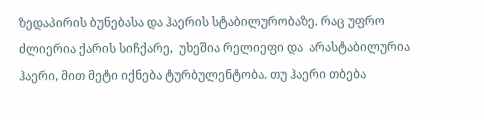ზედაპირის ბუნებასა და ჰაერის სტაბილურობაზე. რაც უფრო ძლიერია ქარის სიჩქარე,  უხეშია რელიეფი და  არასტაბილურია ჰაერი, მით მეტი იქნება ტურბულენტობა. თუ ჰაერი თბება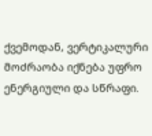ქვემოდან, ვერტიკალური მოძრაობა იქნება უფრო ენერგიული და სწრაფი.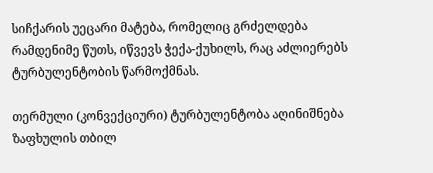სიჩქარის უეცარი მატება, რომელიც გრძელდება რამდენიმე წუთს, იწვევს ჭექა-ქუხილს, რაც აძლიერებს ტურბულენტობის წარმოქმნას.

თერმული (კონვექციური) ტურბულენტობა აღინიშნება ზაფხულის თბილ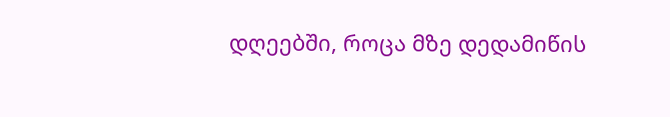დღეებში, როცა მზე დედამიწის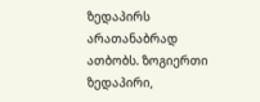ზედაპირს არათანაბრად ათბობს. ზოგიერთი ზედაპირი,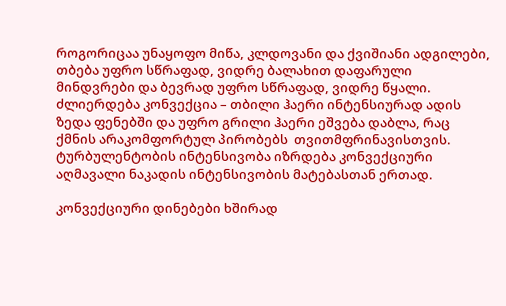როგორიცაა უნაყოფო მიწა, კლდოვანი და ქვიშიანი ადგილები, თბება უფრო სწრაფად, ვიდრე ბალახით დაფარული მინდვრები და ბევრად უფრო სწრაფად, ვიდრე წყალი.  ძლიერდება კონვექცია – თბილი ჰაერი ინტენსიურად ადის ზედა ფენებში და უფრო გრილი ჰაერი ეშვება დაბლა, რაც ქმნის არაკომფორტულ პირობებს  თვითმფრინავისთვის. ტურბულენტობის ინტენსივობა იზრდება კონვექციური აღმავალი ნაკადის ინტენსივობის მატებასთან ერთად.

კონვექციური დინებები ხშირად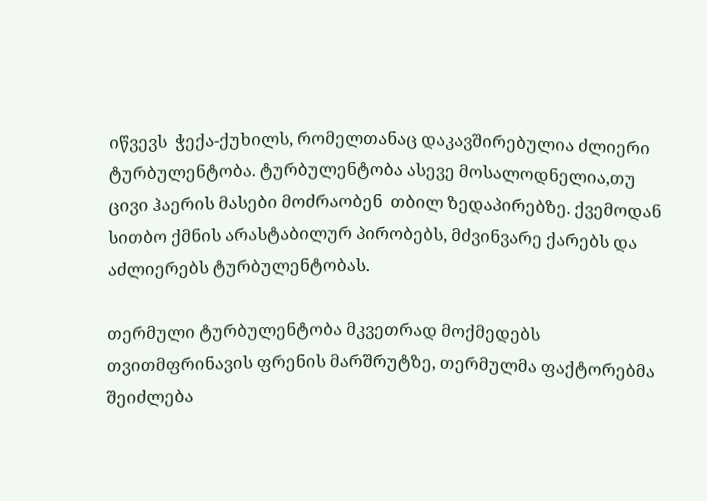იწვევს  ჭექა-ქუხილს, რომელთანაც დაკავშირებულია ძლიერი ტურბულენტობა. ტურბულენტობა ასევე მოსალოდნელია,თუ ცივი ჰაერის მასები მოძრაობენ  თბილ ზედაპირებზე. ქვემოდან სითბო ქმნის არასტაბილურ პირობებს, მძვინვარე ქარებს და აძლიერებს ტურბულენტობას.

თერმული ტურბულენტობა მკვეთრად მოქმედებს თვითმფრინავის ფრენის მარშრუტზე, თერმულმა ფაქტორებმა შეიძლება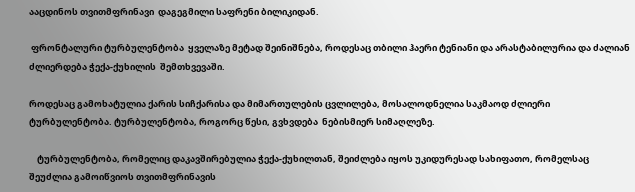ააცდინოს თვითმფრინავი  დაგეგმილი საფრენი ბილიკიდან.

 ფრონტალური ტურბულენტობა  ყველაზე მეტად შეინიშნება, როდესაც თბილი ჰაერი ტენიანი და არასტაბილურია და ძალიან ძლიერდება ჭექა-ქუხილის  შემთხვევაში.

როდესაც გამოხატულია ქარის სიჩქარისა და მიმართულების ცვლილება, მოსალოდნელია საკმაოდ ძლიერი ტურბულენტობა. ტურბულენტობა, როგორც წესი, გვხვდება  ნებისმიერ სიმაღლეზე.

    ტურბულენტობა, რომელიც დაკავშირებულია ჭექა-ქუხილთან, შეიძლება იყოს უკიდურესად სახიფათო, რომელსაც შეუძლია გამოიწვიოს თვითმფრინავის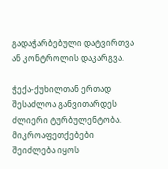გადაჭარბებული დატვირთვა ან კონტროლის დაკარგვა.

ჭექა-ქუხილთან ერთად შესაძლოა განვითარდეს ძლიერი ტურბულენტობა. მიკროაფეთქებები შეიძლება იყოს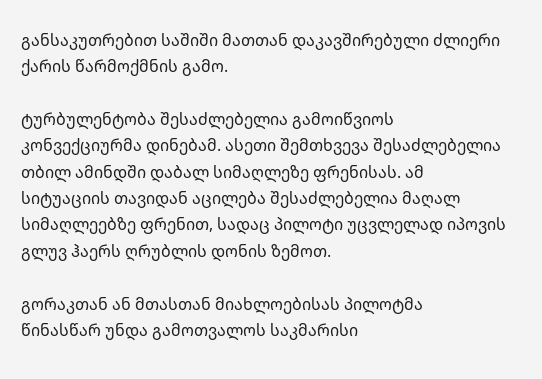განსაკუთრებით საშიში მათთან დაკავშირებული ძლიერი ქარის წარმოქმნის გამო.

ტურბულენტობა შესაძლებელია გამოიწვიოს  კონვექციურმა დინებამ. ასეთი შემთხვევა შესაძლებელია თბილ ამინდში დაბალ სიმაღლეზე ფრენისას. ამ სიტუაციის თავიდან აცილება შესაძლებელია მაღალ სიმაღლეებზე ფრენით, სადაც პილოტი უცვლელად იპოვის გლუვ ჰაერს ღრუბლის დონის ზემოთ.

გორაკთან ან მთასთან მიახლოებისას პილოტმა წინასწარ უნდა გამოთვალოს საკმარისი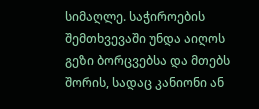სიმაღლე. საჭიროების შემთხვევაში უნდა აიღოს გეზი ბორცვებსა და მთებს შორის, სადაც კანიონი ან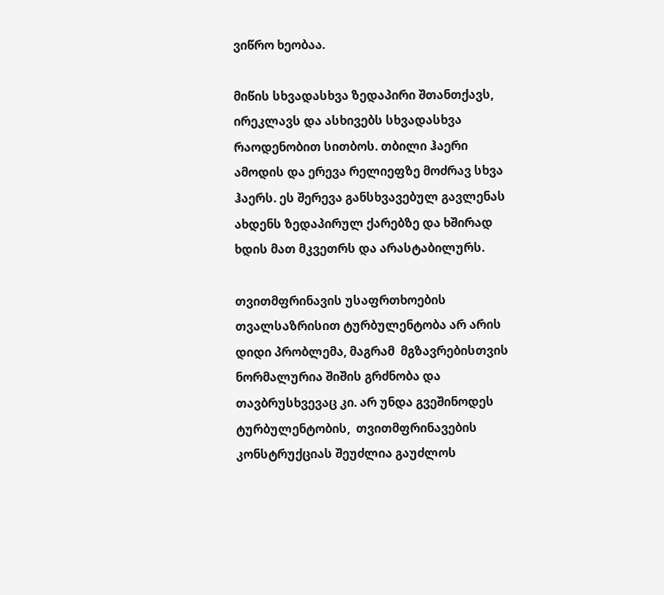ვიწრო ხეობაა.

მიწის სხვადასხვა ზედაპირი შთანთქავს, ირეკლავს და ასხივებს სხვადასხვა რაოდენობით სითბოს. თბილი ჰაერი ამოდის და ერევა რელიეფზე მოძრავ სხვა ჰაერს. ეს შერევა განსხვავებულ გავლენას ახდენს ზედაპირულ ქარებზე და ხშირად ხდის მათ მკვეთრს და არასტაბილურს.

თვითმფრინავის უსაფრთხოების თვალსაზრისით ტურბულენტობა არ არის დიდი პრობლემა, მაგრამ  მგზავრებისთვის ნორმალურია შიშის გრძნობა და თავბრუსხვევაც კი. არ უნდა გვეშინოდეს ტურბულენტობის,  თვითმფრინავების კონსტრუქციას შეუძლია გაუძლოს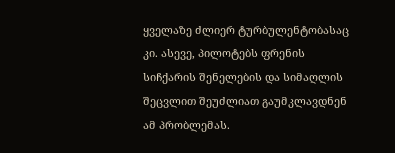ყველაზე ძლიერ ტურბულენტობასაც კი. ასევე, პილოტებს ფრენის სიჩქარის შენელების და სიმაღლის შეცვლით შეუძლიათ გაუმკლავდნენ ამ პრობლემას.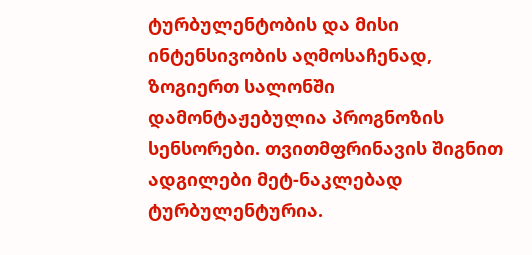ტურბულენტობის და მისი ინტენსივობის აღმოსაჩენად, ზოგიერთ სალონში დამონტაჟებულია პროგნოზის სენსორები. თვითმფრინავის შიგნით ადგილები მეტ-ნაკლებად ტურბულენტურია.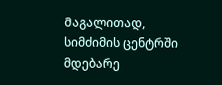Მაგალითად, სიმძიმის ცენტრში მდებარე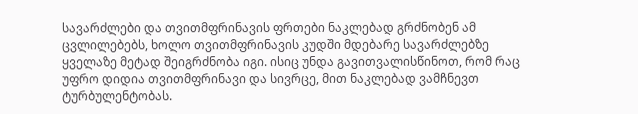სავარძლები და თვითმფრინავის ფრთები ნაკლებად გრძნობენ ამ ცვლილებებს, ხოლო თვითმფრინავის კუდში მდებარე სავარძლებზე ყველაზე მეტად შეიგრძნობა იგი. ისიც უნდა გავითვალისწინოთ, რომ რაც უფრო დიდია თვითმფრინავი და სივრცე, მით ნაკლებად ვამჩნევთ ტურბულენტობას.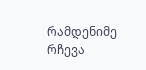რამდენიმე რჩევა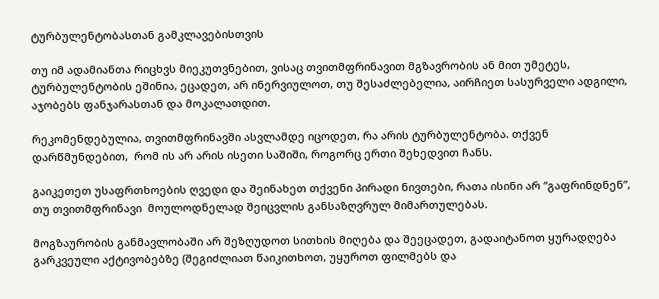ტურბულენტობასთან გამკლავებისთვის

თუ იმ ადამიანთა რიცხვს მიეკუთვნებით, ვისაც თვითმფრინავით მგზავრობის ან მით უმეტეს, ტურბულენტობის ეშინია, ეცადეთ, არ ინერვიულოთ, თუ შესაძლებელია, აირჩიეთ სასურველი ადგილი, აჯობებს ფანჯარასთან და მოკალათდით.

რეკომენდებულია, თვითმფრინავში ასვლამდე იცოდეთ, რა არის ტურბულენტობა. თქვენ დარწმუნდებით,  რომ ის არ არის ისეთი საშიში, როგორც ერთი შეხედვით ჩანს.

გაიკეთეთ უსაფრთხოების ღვედი და შეინახეთ თქვენი პირადი ნივთები, რათა ისინი არ “გაფრინდნენ”, თუ თვითმფრინავი  მოულოდნელად შეიცვლის განსაზღვრულ მიმართულებას.

მოგზაურობის განმავლობაში არ შეზღუდოთ სითხის მიღება და შეეცადეთ, გადაიტანოთ ყურადღება გარკვეული აქტივობებზე (შეგიძლიათ წაიკითხოთ, უყუროთ ფილმებს და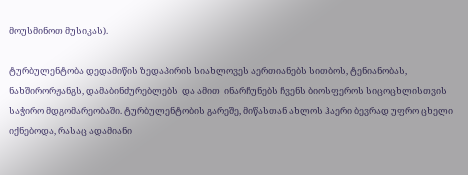მოუსმინოთ მუსიკას).

ტურბულენტობა დედამიწის ზედაპირის სიახლოვეს აერთიანებს სითბოს, ტენიანობას, ნახშირორჟანგს, დამაბინძურებლებს  და ამით  ინარჩუნებს ჩვენს ბიოსფეროს სიცოცხლისთვის საჭირო მდგომარეობაში. ტურბულენტობის გარეშე, მიწასთან ახლოს ჰაერი ბევრად უფრო ცხელი იქნებოდა, რასაც ადამიანი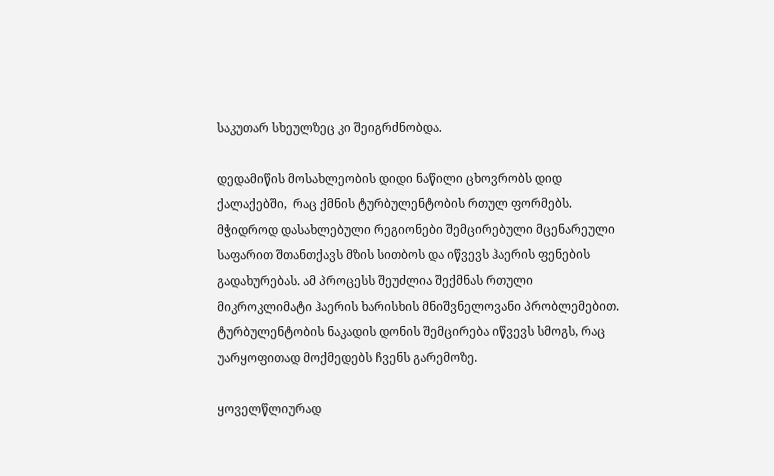საკუთარ სხეულზეც კი შეიგრძნობდა.

დედამიწის მოსახლეობის დიდი ნაწილი ცხოვრობს დიდ ქალაქებში,  რაც ქმნის ტურბულენტობის რთულ ფორმებს. მჭიდროდ დასახლებული რეგიონები შემცირებული მცენარეული საფარით შთანთქავს მზის სითბოს და იწვევს ჰაერის ფენების გადახურებას. ამ პროცესს შეუძლია შექმნას რთული მიკროკლიმატი ჰაერის ხარისხის მნიშვნელოვანი პრობლემებით. ტურბულენტობის ნაკადის დონის შემცირება იწვევს სმოგს, რაც უარყოფითად მოქმედებს ჩვენს გარემოზე.

ყოველწლიურად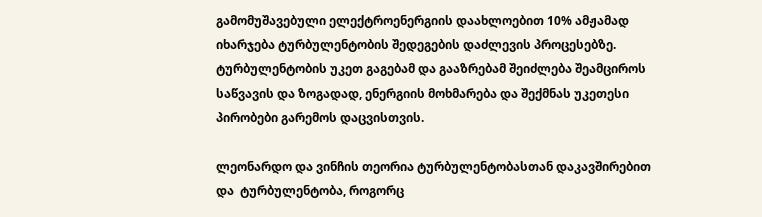გამომუშავებული ელექტროენერგიის დაახლოებით 10% ამჟამად იხარჯება ტურბულენტობის შედეგების დაძლევის პროცესებზე. ტურბულენტობის უკეთ გაგებამ და გააზრებამ შეიძლება შეამციროს საწვავის და ზოგადად, ენერგიის მოხმარება და შექმნას უკეთესი  პირობები გარემოს დაცვისთვის.

ლეონარდო და ვინჩის თეორია ტურბულენტობასთან დაკავშირებით და  ტურბულენტობა, როგორც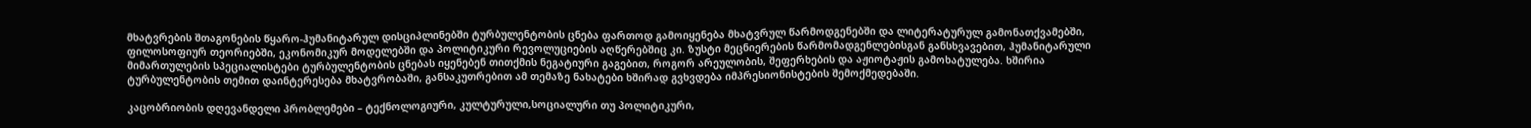მხატვრების შთაგონების წყარო-ჰუმანიტარულ დისციპლინებში ტურბულენტობის ცნება ფართოდ გამოიყენება მხატვრულ წარმოდგენებში და ლიტერატურულ გამონათქვამებში, ფილოსოფიურ თეორიებში, ეკონომიკურ მოდელებში და პოლიტიკური რევოლუციების აღწერებშიც კი. ზუსტი მეცნიერების წარმომადგენლებისგან განსხვავებით, ჰუმანიტარული მიმართულების სპეციალისტები ტურბულენტობის ცნებას იყენებენ თითქმის ნეგატიური გაგებით, როგორ არეულობის, შეფერხების და აჟიოტაჟის გამოხატულება. ხშირია ტურბულენტობის თემით დაინტერესება მხატვრობაში, განსაკუთრებით ამ თემაზე ნახატები ხშირად გვხვდება იმპრესიონისტების შემოქმედებაში.

კაცობრიობის დღევანდელი პრობლემები – ტექნოლოგიური, კულტურული,სოციალური თუ პოლიტიკური,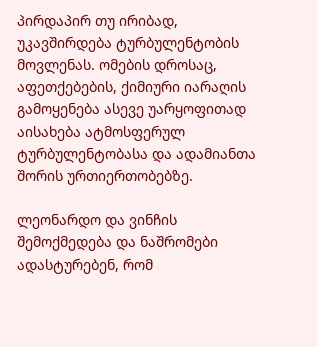პირდაპირ თუ ირიბად, უკავშირდება ტურბულენტობის მოვლენას. ომების დროსაც, აფეთქებების, ქიმიური იარაღის გამოყენება ასევე უარყოფითად აისახება ატმოსფერულ ტურბულენტობასა და ადამიანთა შორის ურთიერთობებზე.

ლეონარდო და ვინჩის შემოქმედება და ნაშრომები ადასტურებენ, რომ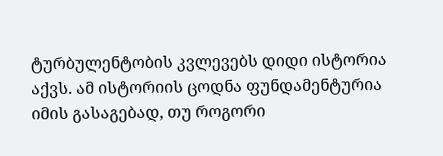ტურბულენტობის კვლევებს დიდი ისტორია აქვს. ამ ისტორიის ცოდნა ფუნდამენტურია იმის გასაგებად, თუ როგორი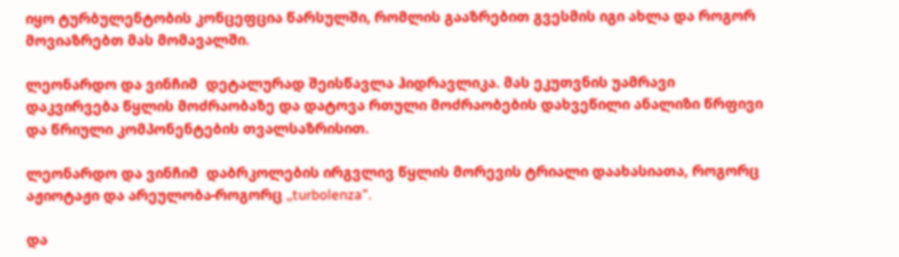იყო ტურბულენტობის კონცეფცია წარსულში, რომლის გააზრებით გვესმის იგი ახლა და როგორ მოვიაზრებთ მას მომავალში.

ლეონარდო და ვინჩიმ  დეტალურად შეისწავლა ჰიდრავლიკა. მას ეკუთვნის უამრავი დაკვირვება წყლის მოძრაობაზე და დატოვა რთული მოძრაობების დახვეწილი ანალიზი წრფივი და წრიული კომპონენტების თვალსაზრისით.

ლეონარდო და ვინჩიმ  დაბრკოლების ირგვლივ წყლის მორევის ტრიალი დაახასიათა, როგორც აჟიოტაჟი და არეულობა-როგორც ,,turbolenza”.

და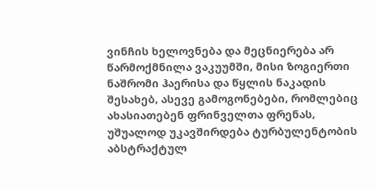ვინჩის ხელოვნება და მეცნიერება არ წარმოქმნილა ვაკუუმში, მისი ზოგიერთი ნაშრომი ჰაერისა და წყლის ნაკადის შესახებ, ასევე გამოგონებები, რომლებიც ახასიათებენ ფრინველთა ფრენას, უშუალოდ უკავშირდება ტურბულენტობის აბსტრაქტულ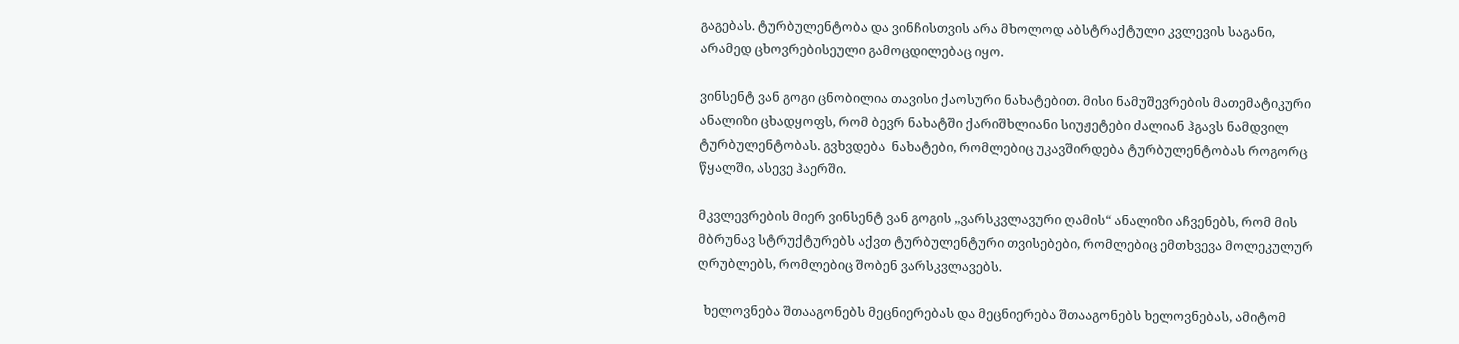გაგებას. ტურბულენტობა და ვინჩისთვის არა მხოლოდ აბსტრაქტული კვლევის საგანი, არამედ ცხოვრებისეული გამოცდილებაც იყო.

ვინსენტ ვან გოგი ცნობილია თავისი ქაოსური ნახატებით. მისი ნამუშევრების მათემატიკური ანალიზი ცხადყოფს, რომ ბევრ ნახატში ქარიშხლიანი სიუჟეტები ძალიან ჰგავს ნამდვილ ტურბულენტობას. გვხვდება  ნახატები, რომლებიც უკავშირდება ტურბულენტობას როგორც წყალში, ასევე ჰაერში.

მკვლევრების მიერ ვინსენტ ვან გოგის ,,ვარსკვლავური ღამის“ ანალიზი აჩვენებს, რომ მის მბრუნავ სტრუქტურებს აქვთ ტურბულენტური თვისებები, რომლებიც ემთხვევა მოლეკულურ ღრუბლებს, რომლებიც შობენ ვარსკვლავებს.

  ხელოვნება შთააგონებს მეცნიერებას და მეცნიერება შთააგონებს ხელოვნებას, ამიტომ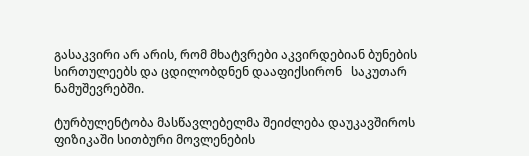გასაკვირი არ არის, რომ მხატვრები აკვირდებიან ბუნების სირთულეებს და ცდილობდნენ დააფიქსირონ   საკუთარ ნამუშევრებში.

ტურბულენტობა მასწავლებელმა შეიძლება დაუკავშიროს ფიზიკაში სითბური მოვლენების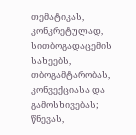თემატიკას, კონკრეტულად, სითბოგადაცემის სახეებს, თბოგამტარობას, კონვექციასა და გამოსხივებას; წნევას,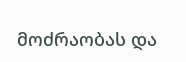მოძრაობას და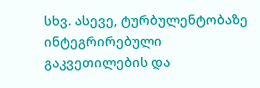სხვ. ასევე, ტურბულენტობაზე ინტეგრირებული გაკვეთილების და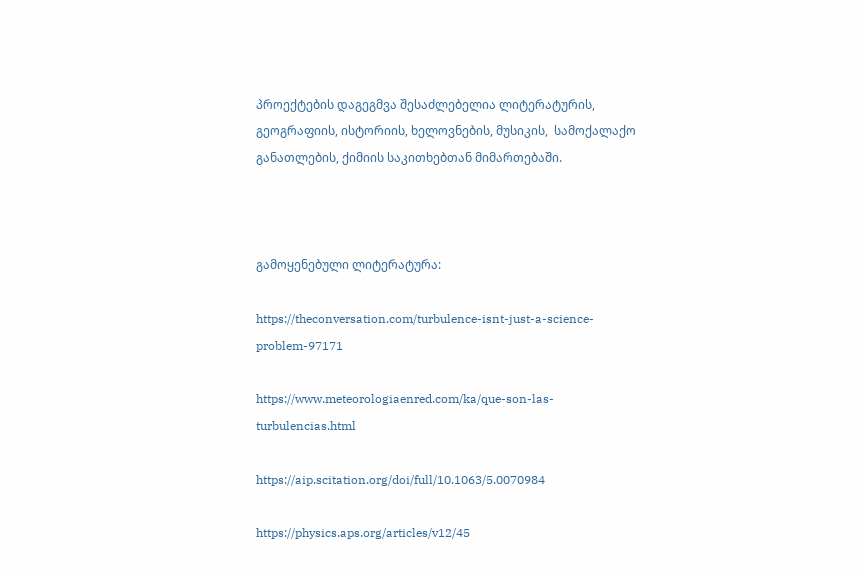პროექტების დაგეგმვა შესაძლებელია ლიტერატურის, გეოგრაფიის, ისტორიის, ხელოვნების, მუსიკის,  სამოქალაქო განათლების, ქიმიის საკითხებთან მიმართებაში.



გამოყენებული ლიტერატურა:

https://theconversation.com/turbulence-isnt-just-a-science-problem-97171

https://www.meteorologiaenred.com/ka/que-son-las-turbulencias.html

https://aip.scitation.org/doi/full/10.1063/5.0070984

https://physics.aps.org/articles/v12/45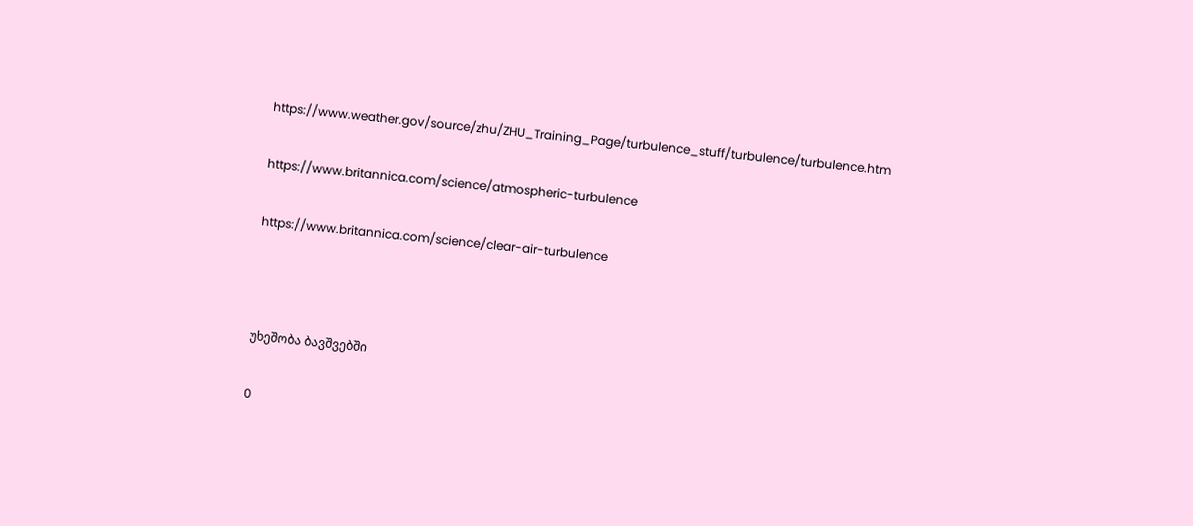https://www.weather.gov/source/zhu/ZHU_Training_Page/turbulence_stuff/turbulence/turbulence.htm

https://www.britannica.com/science/atmospheric-turbulence

https://www.britannica.com/science/clear-air-turbulence



უხეშობა ბავშვებში

0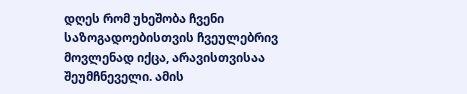დღეს რომ უხეშობა ჩვენი საზოგადოებისთვის ჩვეულებრივ მოვლენად იქცა, არავისთვისაა შეუმჩნეველი. ამის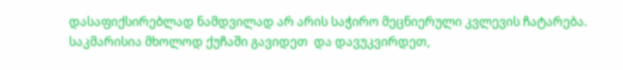დასაფიქსირებლად ნამდვილად არ არის საჭირო მეცნიერული კვლევის ჩატარება.  საკმარისია მხოლოდ ქუჩაში გავიდეთ  და დავუკვირდეთ,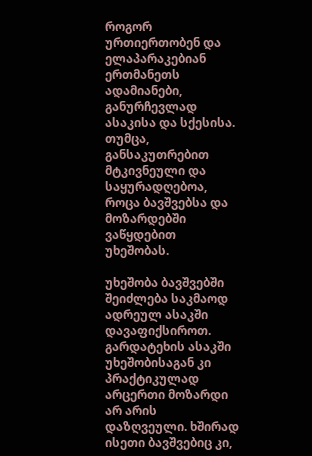როგორ ურთიერთობენ და ელაპარაკებიან ერთმანეთს ადამიანები, განურჩევლად ასაკისა და სქესისა.  თუმცა, განსაკუთრებით მტკივნეული და საყურადღებოა, როცა ბავშვებსა და მოზარდებში ვაწყდებით უხეშობას.

უხეშობა ბავშვებში შეიძლება საკმაოდ ადრეულ ასაკში დავაფიქსიროთ. გარდატეხის ასაკში უხეშობისაგან კი პრაქტიკულად არცერთი მოზარდი არ არის დაზღვეული. ხშირად ისეთი ბავშვებიც კი,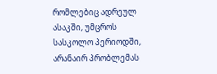რომლებიც ადრეულ ასაკში, უმცროს სასკოლო პერიოდში, არანაირ პრობლემას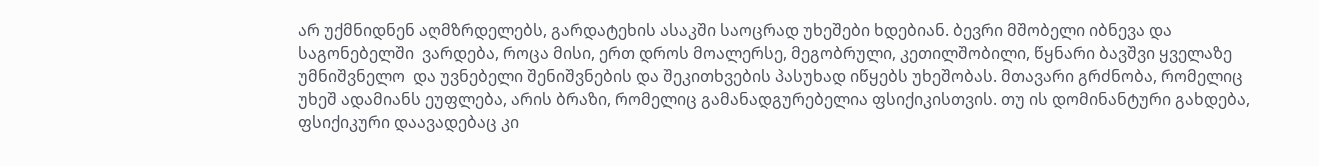არ უქმნიდნენ აღმზრდელებს, გარდატეხის ასაკში საოცრად უხეშები ხდებიან. ბევრი მშობელი იბნევა და საგონებელში  ვარდება, როცა მისი, ერთ დროს მოალერსე, მეგობრული, კეთილშობილი, წყნარი ბავშვი ყველაზე უმნიშვნელო  და უვნებელი შენიშვნების და შეკითხვების პასუხად იწყებს უხეშობას. მთავარი გრძნობა, რომელიც უხეშ ადამიანს ეუფლება, არის ბრაზი, რომელიც გამანადგურებელია ფსიქიკისთვის. თუ ის დომინანტური გახდება, ფსიქიკური დაავადებაც კი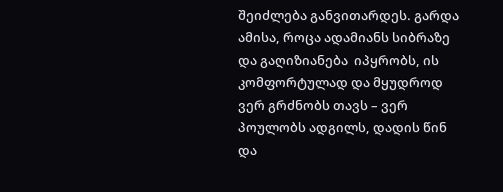შეიძლება განვითარდეს. გარდა ამისა, როცა ადამიანს სიბრაზე და გაღიზიანება  იპყრობს, ის კომფორტულად და მყუდროდ ვერ გრძნობს თავს – ვერ პოულობს ადგილს, დადის წინ და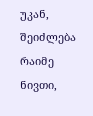უკან, შეიძლება რაიმე ნივთი,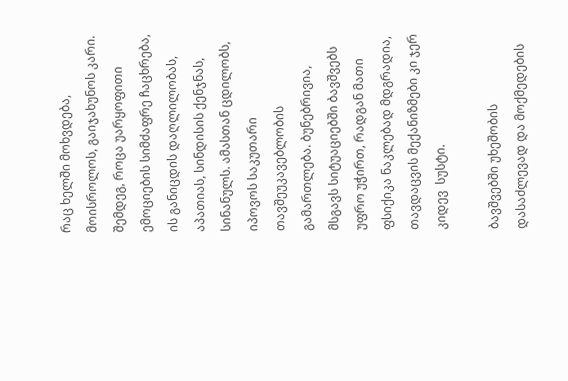რაც ხელში მოხვდება, მოისროლოს, გაიჯახუნოს კარი. შემდეგ, როცა უარყოფითი ემოციების სიმძაფრე ჩაცხრება, ის განიცდის დაღლილობას, აპათიას, სინდისის ქენჯნას, სინანულს. ამასთან ცდილობს, იპოვოს საკუთარი თავშეუკავებლობის გამართლება. ბუნებრივია, მსგავს სიტუაციებში ბავშვებს უფრო უჭირთ, რადგან მათი ფსიქიკა ნაკლებად მდგრადია, თავდაცვის მექანიზმები კი ჯერ კიდევ  სუსტი.

ბავშვებში უხეშობის დასაძლევად და მოქმედების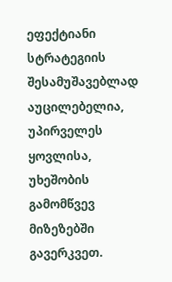ეფექტიანი სტრატეგიის შესამუშავებლად აუცილებელია, უპირველეს ყოვლისა, უხეშობის გამომწვევ მიზეზებში გავერკვეთ.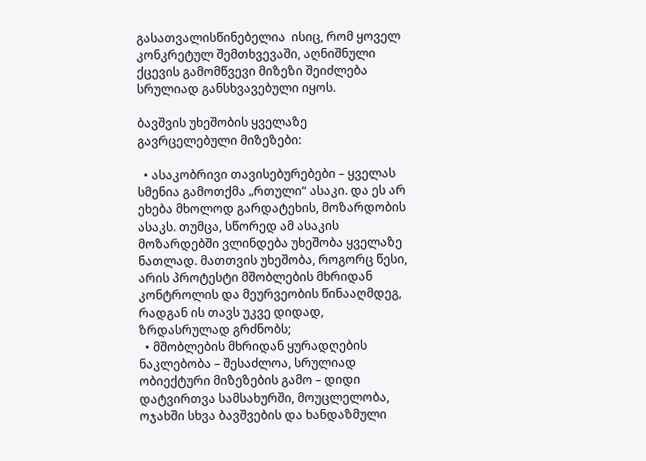გასათვალისწინებელია  ისიც, რომ ყოველ კონკრეტულ შემთხვევაში, აღნიშნული ქცევის გამომწვევი მიზეზი შეიძლება სრულიად განსხვავებული იყოს.

ბავშვის უხეშობის ყველაზე გავრცელებული მიზეზები:

  • ასაკობრივი თავისებურებები – ყველას სმენია გამოთქმა „რთული“ ასაკი. და ეს არ ეხება მხოლოდ გარდატეხის, მოზარდობის ასაკს. თუმცა, სწორედ ამ ასაკის მოზარდებში ვლინდება უხეშობა ყველაზე  ნათლად. მათთვის უხეშობა, როგორც წესი, არის პროტესტი მშობლების მხრიდან კონტროლის და მეურვეობის წინააღმდეგ, რადგან ის თავს უკვე დიდად, ზრდასრულად გრძნობს;
  • მშობლების მხრიდან ყურადღების ნაკლებობა – შესაძლოა, სრულიად ობიექტური მიზეზების გამო – დიდი დატვირთვა სამსახურში, მოუცლელობა, ოჯახში სხვა ბავშვების და ხანდაზმული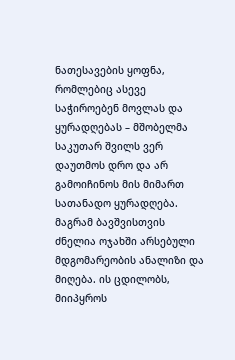ნათესავების ყოფნა, რომლებიც ასევე საჭიროებენ მოვლას და ყურადღებას – მშობელმა საკუთარ შვილს ვერ დაუთმოს დრო და არ გამოიჩინოს მის მიმართ სათანადო ყურადღება. მაგრამ ბავშვისთვის ძნელია ოჯახში არსებული მდგომარეობის ანალიზი და მიღება. ის ცდილობს, მიიპყროს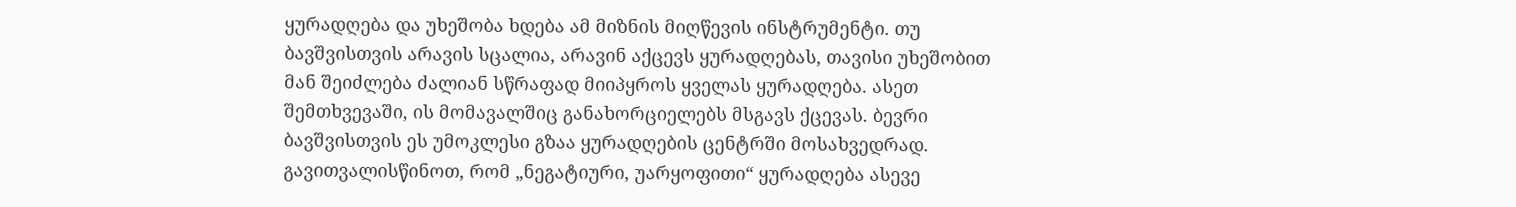ყურადღება და უხეშობა ხდება ამ მიზნის მიღწევის ინსტრუმენტი. თუ ბავშვისთვის არავის სცალია, არავინ აქცევს ყურადღებას, თავისი უხეშობით მან შეიძლება ძალიან სწრაფად მიიპყროს ყველას ყურადღება. ასეთ შემთხვევაში, ის მომავალშიც განახორციელებს მსგავს ქცევას. ბევრი ბავშვისთვის ეს უმოკლესი გზაა ყურადღების ცენტრში მოსახვედრად. გავითვალისწინოთ, რომ „ნეგატიური, უარყოფითი“ ყურადღება ასევე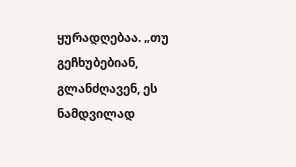ყურადღებაა. „თუ გეჩხუბებიან, გლანძღავენ, ეს ნამდვილად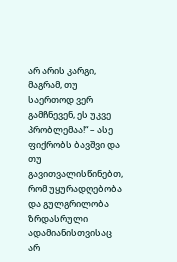არ არის კარგი, მაგრამ, თუ საერთოდ ვერ გამჩნევენ, ეს უკვე პრობლემაა!“ – ასე ფიქრობს ბავშვი და თუ გავითვალისწინებთ, რომ უყურადღებობა და გულგრილობა ზრდასრული ადამიანისთვისაც არ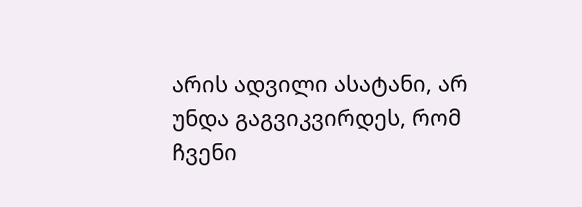არის ადვილი ასატანი, არ უნდა გაგვიკვირდეს, რომ ჩვენი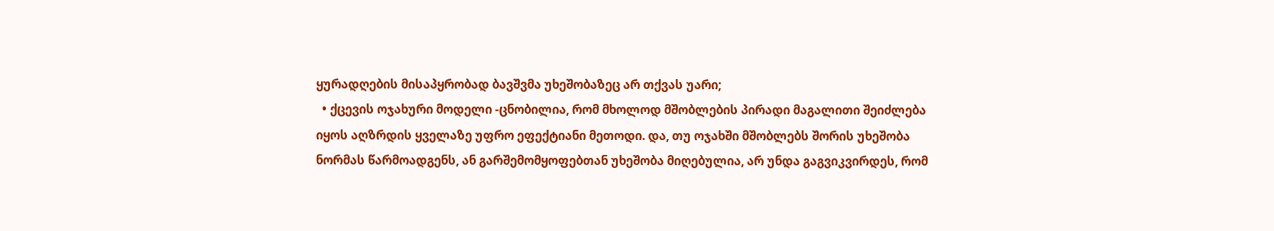ყურადღების მისაპყრობად ბავშვმა უხეშობაზეც არ თქვას უარი;
  • ქცევის ოჯახური მოდელი -ცნობილია, რომ მხოლოდ მშობლების პირადი მაგალითი შეიძლება იყოს აღზრდის ყველაზე უფრო ეფექტიანი მეთოდი. და, თუ ოჯახში მშობლებს შორის უხეშობა ნორმას წარმოადგენს, ან გარშემომყოფებთან უხეშობა მიღებულია, არ უნდა გაგვიკვირდეს, რომ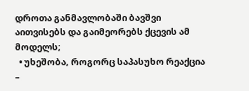დროთა განმავლობაში ბავშვი აითვისებს და გაიმეორებს ქცევის ამ მოდელს;
  • უხეშობა, როგორც საპასუხო რეაქცია –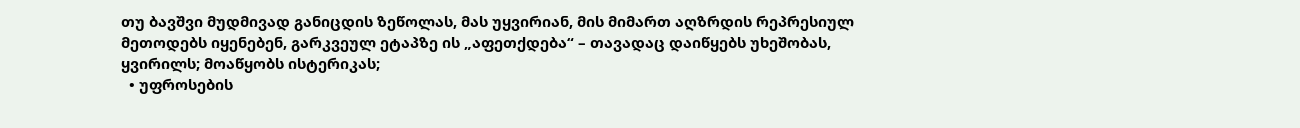თუ ბავშვი მუდმივად განიცდის ზეწოლას, მას უყვირიან, მის მიმართ აღზრდის რეპრესიულ მეთოდებს იყენებენ, გარკვეულ ეტაპზე ის „აფეთქდება“ – თავადაც დაიწყებს უხეშობას, ყვირილს; მოაწყობს ისტერიკას;
  • უფროსების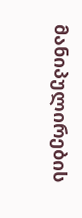მანიპულირების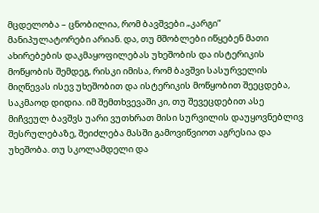მცდელობა – ცნობილია, რომ ბავშვები „კარგი“ მანიპულატორები არიან. და, თუ მშობლები იწყებენ მათი ახირებების დაკმაყოფილებას უხეშობის და ისტერიკის მოწყობის შემდეგ, რისკი იმისა, რომ ბავშვი სასურველის მიღწევას ისევ უხეშობით და ისტერიკის მოწყობით შეეცდება, საკმაოდ დიდია. იმ შემთხვევაში კი, თუ შევეცდებით ასე მიჩვეულ ბავშვს უარი ვუთხრათ მისი სურვილის დაუყოვნებლივ შესრულებაზე, შეიძლება მასში გამოვიწვიოთ აგრესია და უხეშობა. თუ სკოლამდელი და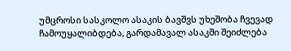უმცროსი სასკოლო ასაკის ბავშვს უხეშობა ჩვევად ჩამოუყალიბდება, გარდამავალ ასაკში შეიძლება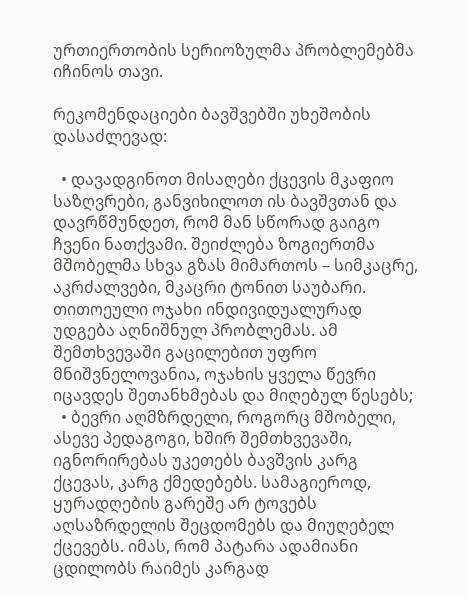ურთიერთობის სერიოზულმა პრობლემებმა იჩინოს თავი.

რეკომენდაციები ბავშვებში უხეშობის დასაძლევად:

  • დავადგინოთ მისაღები ქცევის მკაფიო საზღვრები, განვიხილოთ ის ბავშვთან და დავრწმუნდეთ, რომ მან სწორად გაიგო ჩვენი ნათქვამი. შეიძლება ზოგიერთმა მშობელმა სხვა გზას მიმართოს – სიმკაცრე, აკრძალვები, მკაცრი ტონით საუბარი. თითოეული ოჯახი ინდივიდუალურად უდგება აღნიშნულ პრობლემას. ამ შემთხვევაში გაცილებით უფრო მნიშვნელოვანია, ოჯახის ყველა წევრი იცავდეს შეთანხმებას და მიღებულ წესებს;
  • ბევრი აღმზრდელი, როგორც მშობელი, ასევე პედაგოგი, ხშირ შემთხვევაში, იგნორირებას უკეთებს ბავშვის კარგ ქცევას, კარგ ქმედებებს. სამაგიეროდ, ყურადღების გარეშე არ ტოვებს აღსაზრდელის შეცდომებს და მიუღებელ ქცევებს. იმას, რომ პატარა ადამიანი ცდილობს რაიმეს კარგად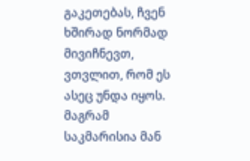გაკეთებას, ჩვენ ხშირად ნორმად მივიჩნევთ, ვთვლით, რომ ეს ასეც უნდა იყოს. მაგრამ საკმარისია მან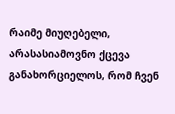რაიმე მიუღებელი, არასასიამოვნო ქცევა განახორციელოს, რომ ჩვენ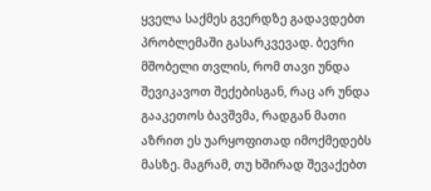ყველა საქმეს გვერდზე გადავდებთ პრობლემაში გასარკვევად. ბევრი მშობელი თვლის, რომ თავი უნდა შევიკავოთ შექებისგან, რაც არ უნდა გააკეთოს ბავშვმა, რადგან მათი აზრით ეს უარყოფითად იმოქმედებს მასზე. მაგრამ, თუ ხშირად შევაქებთ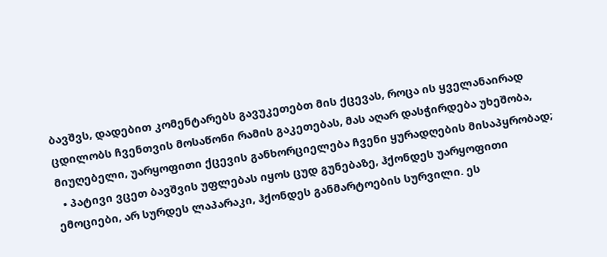ბავშვს, დადებით კომენტარებს გავუკეთებთ მის ქცევას, როცა ის ყველანაირად ცდილობს ჩვენთვის მოსაწონი რამის გაკეთებას, მას აღარ დასჭირდება უხეშობა, მიუღებელი, უარყოფითი ქცევის განხორციელება ჩვენი ყურადღების მისაპყრობად;
  • პატივი ვცეთ ბავშვის უფლებას იყოს ცუდ გუნებაზე, ჰქონდეს უარყოფითი ემოციები, არ სურდეს ლაპარაკი, ჰქონდეს განმარტოების სურვილი. ეს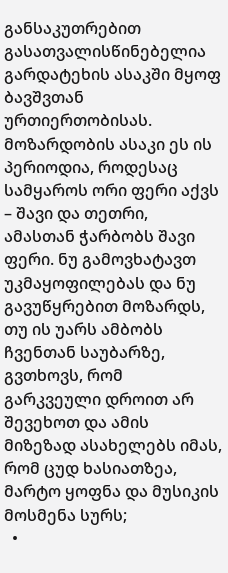განსაკუთრებით გასათვალისწინებელია გარდატეხის ასაკში მყოფ ბავშვთან ურთიერთობისას. მოზარდობის ასაკი ეს ის პერიოდია, როდესაც სამყაროს ორი ფერი აქვს – შავი და თეთრი, ამასთან ჭარბობს შავი ფერი. ნუ გამოვხატავთ უკმაყოფილებას და ნუ გავუწყრებით მოზარდს, თუ ის უარს ამბობს ჩვენთან საუბარზე, გვთხოვს, რომ გარკვეული დროით არ შევეხოთ და ამის მიზეზად ასახელებს იმას, რომ ცუდ ხასიათზეა, მარტო ყოფნა და მუსიკის მოსმენა სურს;
  •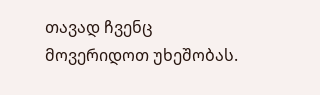თავად ჩვენც მოვერიდოთ უხეშობას.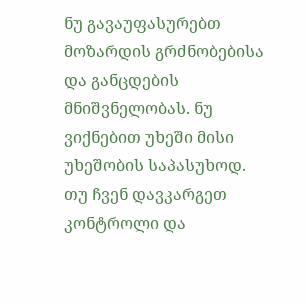ნუ გავაუფასურებთ მოზარდის გრძნობებისა და განცდების მნიშვნელობას. ნუ ვიქნებით უხეში მისი უხეშობის საპასუხოდ. თუ ჩვენ დავკარგეთ კონტროლი და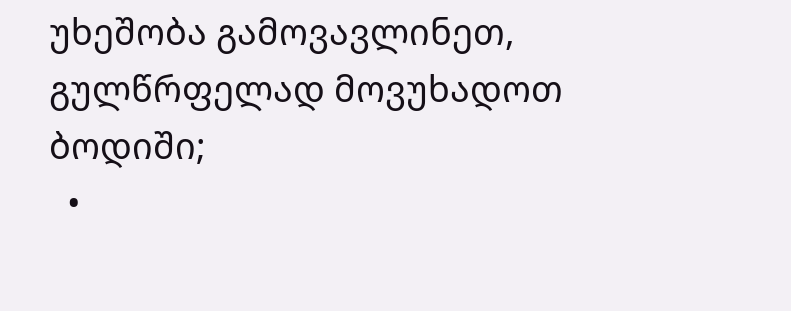უხეშობა გამოვავლინეთ, გულწრფელად მოვუხადოთ ბოდიში;
  •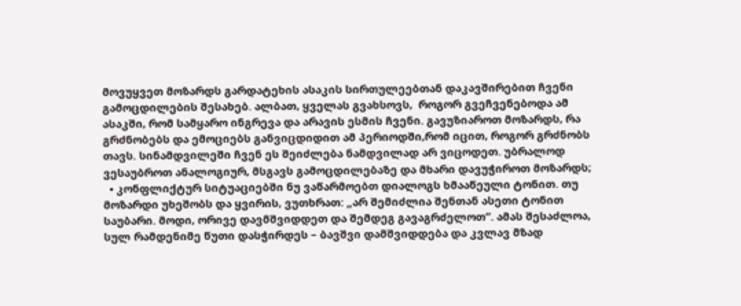მოვუყვეთ მოზარდს გარდატეხის ასაკის სირთულეებთან დაკავშირებით ჩვენი გამოცდილების შესახებ. ალბათ, ყველას გვახსოვს,  როგორ გვეჩვენებოდა ამ ასაკში, რომ სამყარო ინგრევა და არავის ესმის ჩვენი. გავუზიაროთ მოზარდს, რა გრძნობებს და ემოციებს განვიცდიდით ამ პერიოდში,რომ იცით, როგორ გრძნობს თავს. სინამდვილეში ჩვენ ეს შეიძლება ნამდვილად არ ვიცოდეთ. უბრალოდ ვესაუბროთ ანალოგიურ, მსგავს გამოცდილებაზე და მხარი დავუჭიროთ მოზარდს;
  • კონფლიქტურ სიტუაციებში ნუ ვაწარმოებთ დიალოგს ხმააწეული ტონით. თუ მოზარდი უხეშობს და ყვირის, ვუთხრათ: „არ შემიძლია შენთან ასეთი ტონით საუბარი. მოდი, ორივე დავმშვიდდეთ და შემდეგ გავაგრძელოთ“. ამას შესაძლოა, სულ რამდენიმე წუთი დასჭირდეს – ბავშვი დამშვიდდება და კვლავ მზად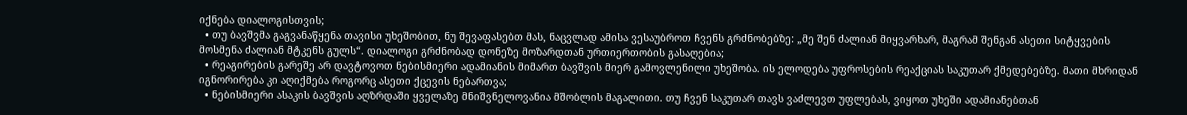იქნება დიალოგისთვის;
  • თუ ბავშვმა გაგვანაწყენა თავისი უხეშობით, ნუ შევაფასებთ მას, ნაცვლად ამისა ვესაუბროთ ჩვენს გრძნობებზე: „მე შენ ძალიან მიყვარხარ, მაგრამ შენგან ასეთი სიტყვების მოსმენა ძალიან მტკენს გულს“. დიალოგი გრძნობად დონეზე მოზარდთან ურთიერთობის გასაღებია;
  • რეაგირების გარეშე არ დავტოვოთ ნებისმიერი ადამიანის მიმართ ბავშვის მიერ გამოვლენილი უხეშობა. ის ელოდება უფროსების რეაქციას საკუთარ ქმედებებზე. მათი მხრიდან იგნორირება კი აღიქმება როგორც ასეთი ქცევის ნებართვა;
  • ნებისმიერი ასაკის ბავშვის აღზრდაში ყველაზე მნიშვნელოვანია მშობლის მაგალითი. თუ ჩვენ საკუთარ თავს ვაძლევთ უფლებას, ვიყოთ უხეში ადამიანებთან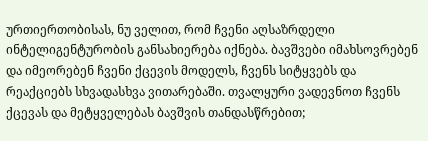ურთიერთობისას, ნუ ველით, რომ ჩვენი აღსაზრდელი ინტელიგენტურობის განსახიერება იქნება. ბავშვები იმახსოვრებენ და იმეორებენ ჩვენი ქცევის მოდელს, ჩვენს სიტყვებს და რეაქციებს სხვადასხვა ვითარებაში. თვალყური ვადევნოთ ჩვენს ქცევას და მეტყველებას ბავშვის თანდასწრებით;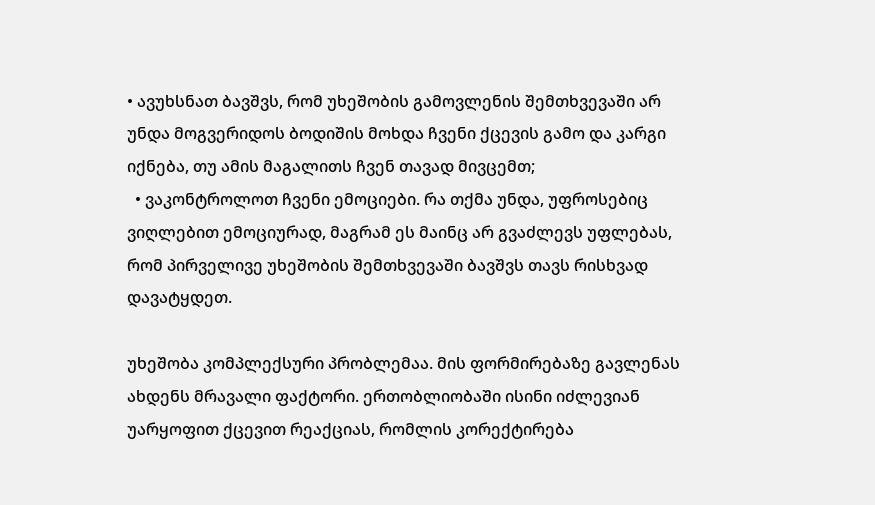• ავუხსნათ ბავშვს, რომ უხეშობის გამოვლენის შემთხვევაში არ უნდა მოგვერიდოს ბოდიშის მოხდა ჩვენი ქცევის გამო და კარგი იქნება, თუ ამის მაგალითს ჩვენ თავად მივცემთ;
  • ვაკონტროლოთ ჩვენი ემოციები. რა თქმა უნდა, უფროსებიც ვიღლებით ემოციურად, მაგრამ ეს მაინც არ გვაძლევს უფლებას, რომ პირველივე უხეშობის შემთხვევაში ბავშვს თავს რისხვად დავატყდეთ.

უხეშობა კომპლექსური პრობლემაა. მის ფორმირებაზე გავლენას ახდენს მრავალი ფაქტორი. ერთობლიობაში ისინი იძლევიან უარყოფით ქცევით რეაქციას, რომლის კორექტირება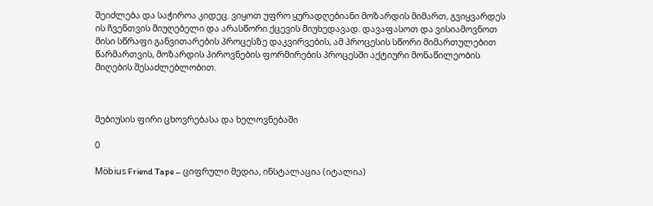შეიძლება და საჭიროა კიდეც. ვიყოთ უფრო ყურადღებიანი მოზარდის მიმართ, გვიყვარდეს ის ჩვენთვის მიუღებელი და არასწორი ქცევის მიუხედავად. დავაფასოთ და ვისიამოვნოთ მისი სწრაფი განვითარების პროცესზე დაკვირვების, ამ პროცესის სწორი მიმართულებით წარმართვის, მოზარდის პიროვნების ფორმირების პროცესში აქტიური მონაწილეობის მიღების შესაძლებლობით.



მებიუსის ფირი ცხოვრებასა და ხელოვნებაში

0

Möbius Friend Tape – ციფრული მედია, ინსტალაცია (იტალია)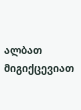ალბათ მიგიქცევიათ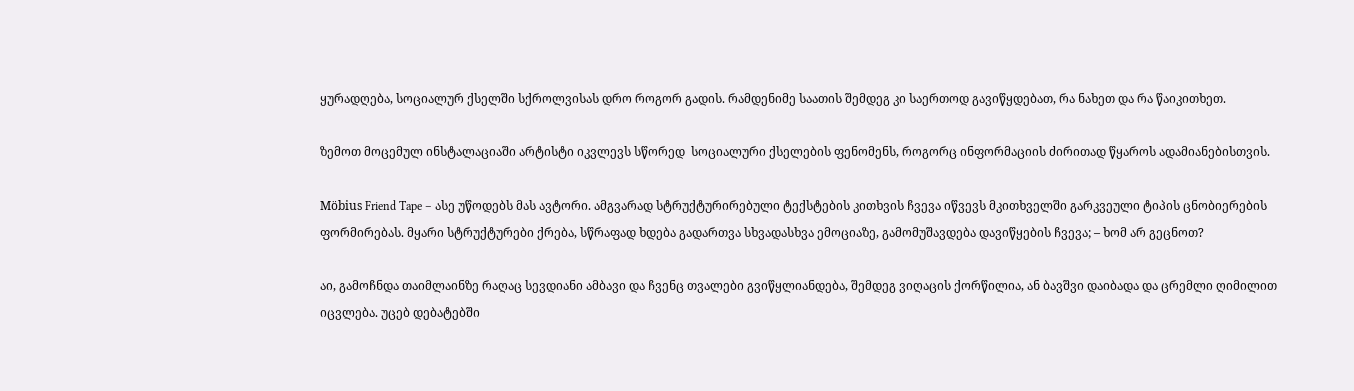ყურადღება, სოციალურ ქსელში სქროლვისას დრო როგორ გადის. რამდენიმე საათის შემდეგ კი საერთოდ გავიწყდებათ, რა ნახეთ და რა წაიკითხეთ.

ზემოთ მოცემულ ინსტალაციაში არტისტი იკვლევს სწორედ  სოციალური ქსელების ფენომენს, როგორც ინფორმაციის ძირითად წყაროს ადამიანებისთვის.

Möbius Friend Tape – ასე უწოდებს მას ავტორი. ამგვარად სტრუქტურირებული ტექსტების კითხვის ჩვევა იწვევს მკითხველში გარკვეული ტიპის ცნობიერების ფორმირებას. მყარი სტრუქტურები ქრება, სწრაფად ხდება გადართვა სხვადასხვა ემოციაზე, გამომუშავდება დავიწყების ჩვევა; – ხომ არ გეცნოთ?

აი, გამოჩნდა თაიმლაინზე რაღაც სევდიანი ამბავი და ჩვენც თვალები გვიწყლიანდება, შემდეგ ვიღაცის ქორწილია, ან ბავშვი დაიბადა და ცრემლი ღიმილით იცვლება. უცებ დებატებში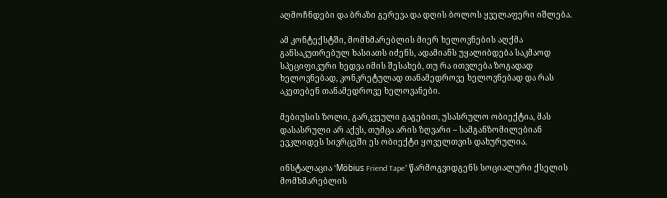აღმოჩნდები და ბრაზი გერევა და დღის ბოლოს ყველაფერი იშლება.

ამ კონტექსტში, მომხმარებლის მიერ ხელოვნების აღქმა განსაკუთრებულ ხასიათს იძენს, ადამიანს უყალიბდება საკმაოდ სპეციფიკური ხედვა იმის შესახებ, თუ რა ითვლება ზოგადად ხელოვნებად, კონკრეტულად თანამედროვე ხელოვნებად და რას აკეთებენ თანამედროვე ხელოვანები.

მებიუსის ზოლი, გარკვეული გაგებით, უსასრულო ობიექტია, მას დასასრული არ აქვს, თუმცა არის ზღვარი – სამგანზომილებიან ევკლიდეს სივრცეში ეს ობიექტი ყოველთვის დახურულია.

ინსტალაცია “Möbius Friend Tape” წარმოგვიდგენს სოციალური ქსელის მომხმარებლის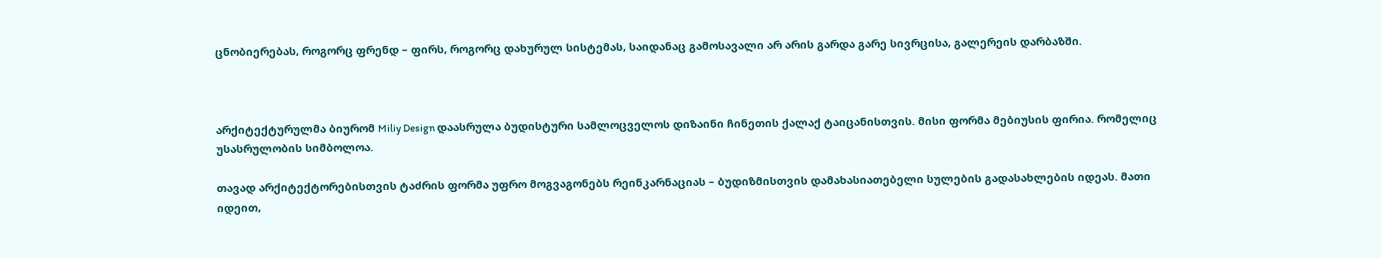ცნობიერებას, როგორც ფრენდ – ფირს, როგორც დახურულ სისტემას, საიდანაც გამოსავალი არ არის გარდა გარე სივრცისა, გალერეის დარბაზში.



არქიტექტურულმა ბიურომ Miliy Design დაასრულა ბუდისტური სამლოცველოს დიზაინი ჩინეთის ქალაქ ტაიცანისთვის. მისი ფორმა მებიუსის ფირია. რომელიც უსასრულობის სიმბოლოა.

თავად არქიტექტორებისთვის ტაძრის ფორმა უფრო მოგვაგონებს რეინკარნაციას – ბუდიზმისთვის დამახასიათებელი სულების გადასახლების იდეას. მათი იდეით,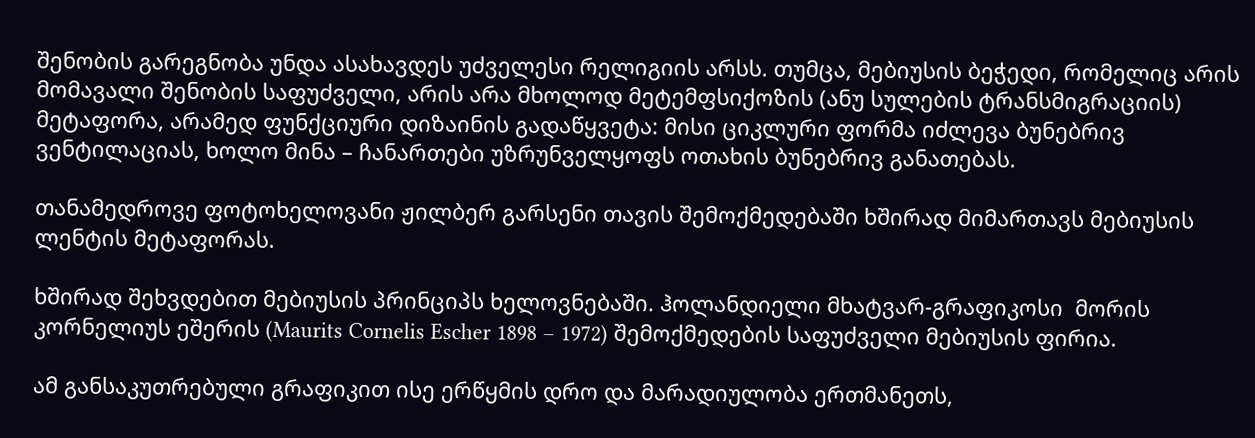შენობის გარეგნობა უნდა ასახავდეს უძველესი რელიგიის არსს. თუმცა, მებიუსის ბეჭედი, რომელიც არის მომავალი შენობის საფუძველი, არის არა მხოლოდ მეტემფსიქოზის (ანუ სულების ტრანსმიგრაციის) მეტაფორა, არამედ ფუნქციური დიზაინის გადაწყვეტა: მისი ციკლური ფორმა იძლევა ბუნებრივ ვენტილაციას, ხოლო მინა – ჩანართები უზრუნველყოფს ოთახის ბუნებრივ განათებას.

თანამედროვე ფოტოხელოვანი ჟილბერ გარსენი თავის შემოქმედებაში ხშირად მიმართავს მებიუსის ლენტის მეტაფორას.

ხშირად შეხვდებით მებიუსის პრინციპს ხელოვნებაში. ჰოლანდიელი მხატვარ-გრაფიკოსი  მორის კორნელიუს ეშერის (Maurits Cornelis Escher 1898 – 1972) შემოქმედების საფუძველი მებიუსის ფირია.

ამ განსაკუთრებული გრაფიკით ისე ერწყმის დრო და მარადიულობა ერთმანეთს,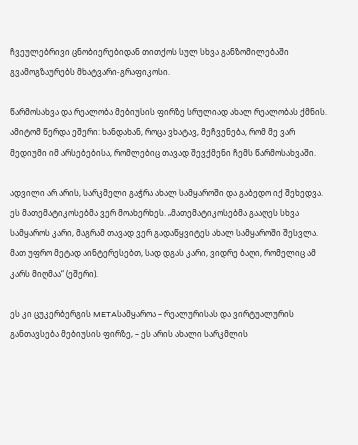ჩვეულებრივი ცნობიერებიდან თითქოს სულ სხვა განზომილებაში გვამოგზაურებს მხატვარი-გრაფიკოსი.

წარმოსახვა და რეალობა მებიუსის ფირზე სრულიად ახალ რეალობას ქმნის. ამიტომ წერდა ეშერი: ხანდახან, როცა ვხატავ, მეჩვენება, რომ მე ვარ მედიუმი იმ არსებებისა, რომლებიც თავად შევქმენი ჩემს წარმოსახვაში.

ადვილი არ არის, სარკმელი გაჭრა ახალ სამყაროში და გაბედო იქ შეხედვა. ეს მათემატიკოსებმა ვერ მოახერხეს. „მათემატიკოსებმა გააღეს სხვა სამყაროს კარი, მაგრამ თავად ვერ გადაწყვიტეს ახალ სამყაროში შესვლა. მათ უფრო მეტად აინტერესებთ, სად დგას კარი, ვიდრე ბაღი, რომელიც ამ კარს მიღმაა“ (ეშერი).

ეს კი ცუკერბერგის METAსამყაროა – რეალურისას და ვირტუალურის განთავსება მებიუსის ფირზე, – ეს არის ახალი სარკმლის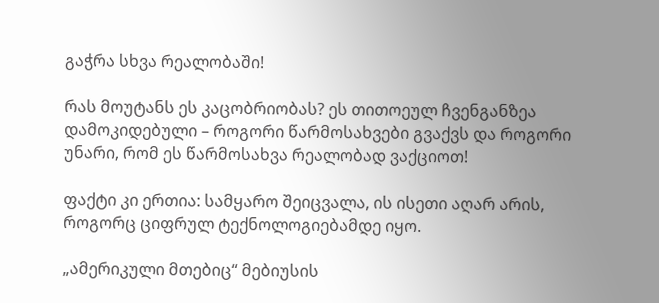გაჭრა სხვა რეალობაში!

რას მოუტანს ეს კაცობრიობას? ეს თითოეულ ჩვენგანზეა დამოკიდებული – როგორი წარმოსახვები გვაქვს და როგორი უნარი, რომ ეს წარმოსახვა რეალობად ვაქციოთ!

ფაქტი კი ერთია: სამყარო შეიცვალა, ის ისეთი აღარ არის, როგორც ციფრულ ტექნოლოგიებამდე იყო.

„ამერიკული მთებიც“ მებიუსის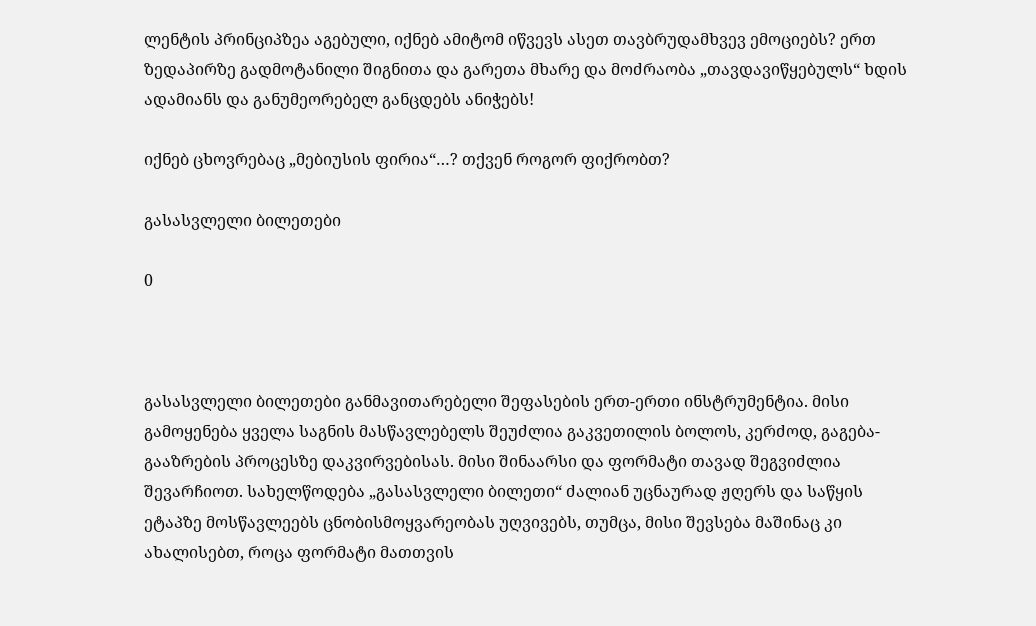ლენტის პრინციპზეა აგებული, იქნებ ამიტომ იწვევს ასეთ თავბრუდამხვევ ემოციებს? ერთ ზედაპირზე გადმოტანილი შიგნითა და გარეთა მხარე და მოძრაობა „თავდავიწყებულს“ ხდის ადამიანს და განუმეორებელ განცდებს ანიჭებს!

იქნებ ცხოვრებაც „მებიუსის ფირია“…? თქვენ როგორ ფიქრობთ?

გასასვლელი ბილეთები

0



გასასვლელი ბილეთები განმავითარებელი შეფასების ერთ-ერთი ინსტრუმენტია. მისი გამოყენება ყველა საგნის მასწავლებელს შეუძლია გაკვეთილის ბოლოს, კერძოდ, გაგება-გააზრების პროცესზე დაკვირვებისას. მისი შინაარსი და ფორმატი თავად შეგვიძლია შევარჩიოთ. სახელწოდება „გასასვლელი ბილეთი“ ძალიან უცნაურად ჟღერს და საწყის ეტაპზე მოსწავლეებს ცნობისმოყვარეობას უღვივებს, თუმცა, მისი შევსება მაშინაც კი ახალისებთ, როცა ფორმატი მათთვის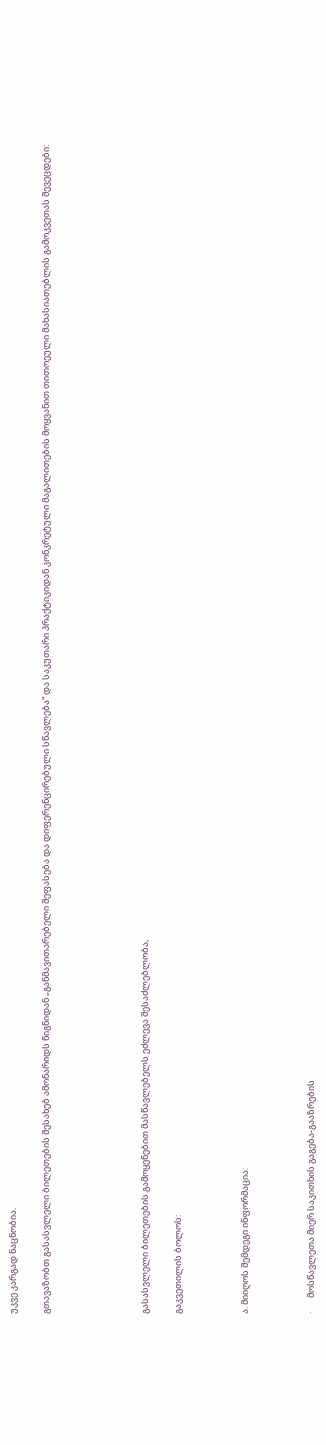უკვე კარგად ნაცნობია.

გთავაზობთ გასასვლელი ბილეთების შესახებ ამონარიდს წიგნიდან „განმავითარებელი შეფასება და დიფერენცირებული სწავლება“ და საკუთარი პრაქტიკიდან კონკრეტული მაგალითების მოყვანით თითოეული მახასიათებლის გამოკვეთას შევეცდები:





გასასვლელი ბილეთების გამოყენებით მასწავლებელს ეძლევა შესაძლებლობა,

გაკვეთილის ბოლოს:



ა. მიიღოს შემდეგი ინფორმაცია:



·       მოსწავლეთა მიერ საკითხის გაგება-გააზრების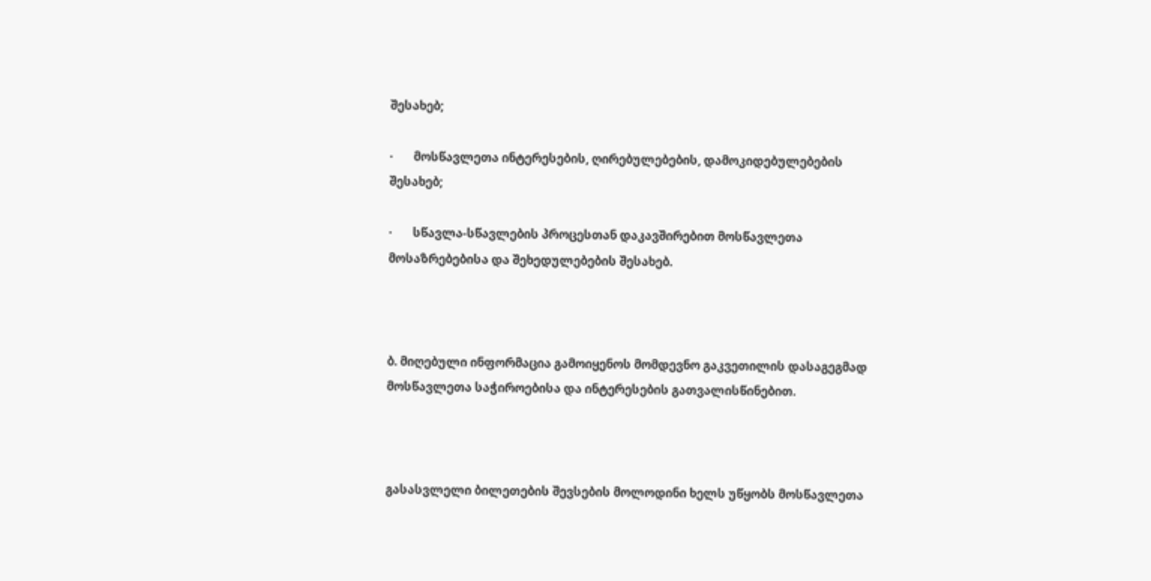შესახებ;

·       მოსწავლეთა ინტერესების, ღირებულებების, დამოკიდებულებების შესახებ;

·       სწავლა-სწავლების პროცესთან დაკავშირებით მოსწავლეთა მოსაზრებებისა და შეხედულებების შესახებ.



ბ. მიღებული ინფორმაცია გამოიყენოს მომდევნო გაკვეთილის დასაგეგმად მოსწავლეთა საჭიროებისა და ინტერესების გათვალისწინებით.



გასასვლელი ბილეთების შევსების მოლოდინი ხელს უწყობს მოსწავლეთა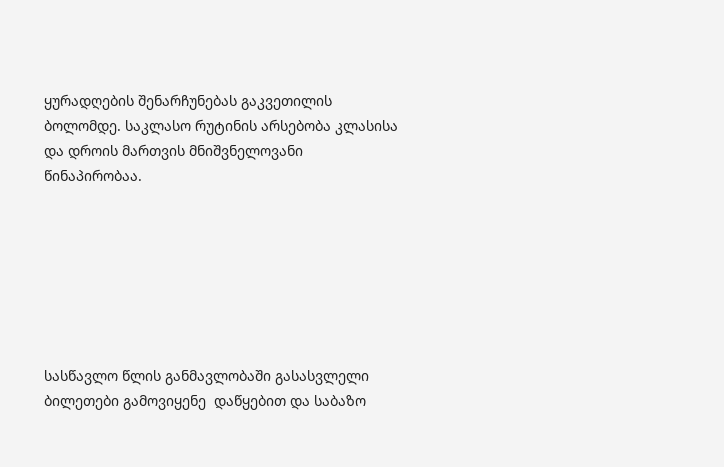ყურადღების შენარჩუნებას გაკვეთილის ბოლომდე. საკლასო რუტინის არსებობა კლასისა და დროის მართვის მნიშვნელოვანი წინაპირობაა.







სასწავლო წლის განმავლობაში გასასვლელი ბილეთები გამოვიყენე  დაწყებით და საბაზო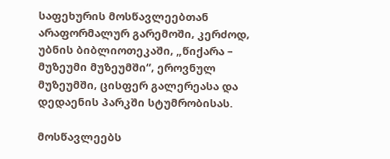საფეხურის მოსწავლეებთან  არაფორმალურ გარემოში, კერძოდ, უბნის ბიბლიოთეკაში, „წიქარა – მუზეუმი მუზეუმში“, ეროვნულ მუზეუმში, ცისფერ გალერეასა და დედაენის პარკში სტუმრობისას.

მოსწავლეებს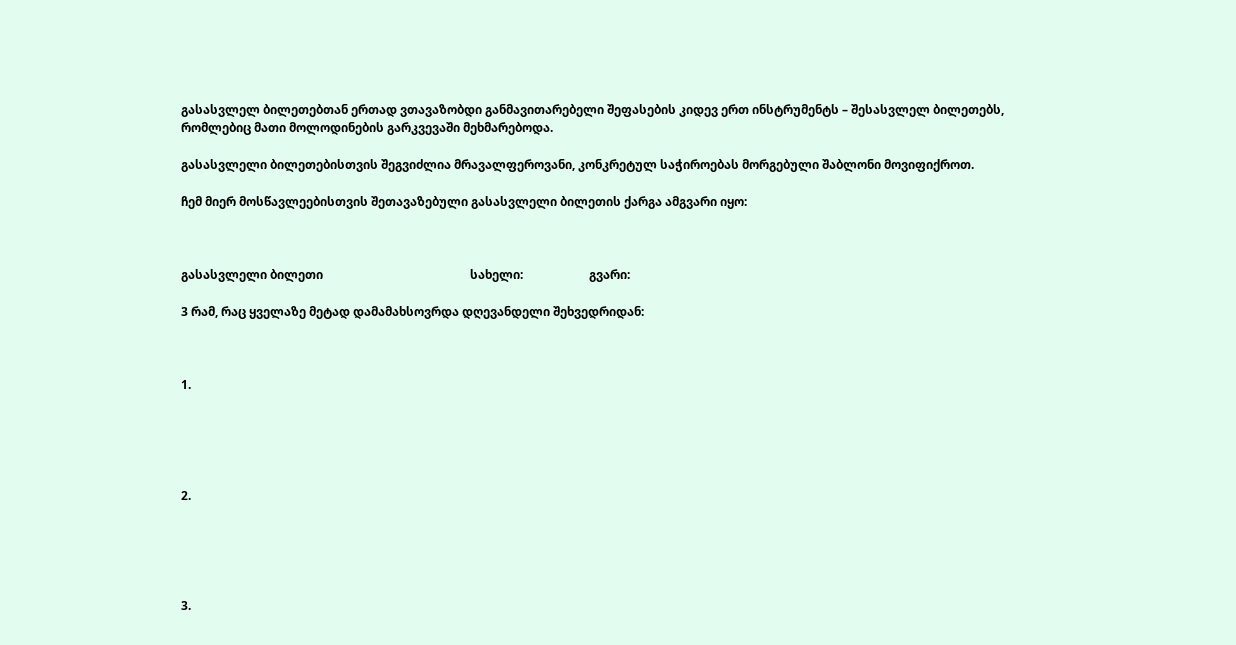გასასვლელ ბილეთებთან ერთად ვთავაზობდი განმავითარებელი შეფასების კიდევ ერთ ინსტრუმენტს – შესასვლელ ბილეთებს, რომლებიც მათი მოლოდინების გარკვევაში მეხმარებოდა.

გასასვლელი ბილეთებისთვის შეგვიძლია მრავალფეროვანი, კონკრეტულ საჭიროებას მორგებული შაბლონი მოვიფიქროთ.

ჩემ მიერ მოსწავლეებისთვის შეთავაზებული გასასვლელი ბილეთის ქარგა ამგვარი იყო:



გასასვლელი ბილეთი                                                 სახელი:                      გვარი:

3 რამ, რაც ყველაზე მეტად დამამახსოვრდა დღევანდელი შეხვედრიდან:



1.





2.





3.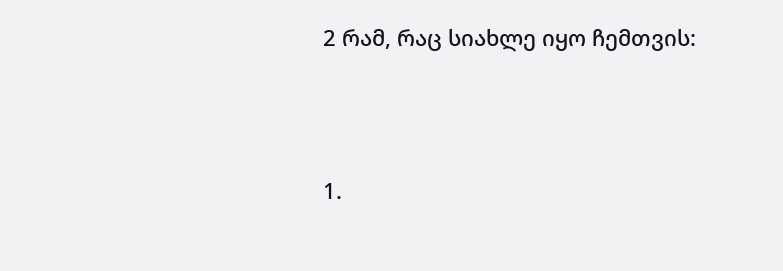2 რამ, რაც სიახლე იყო ჩემთვის:



1.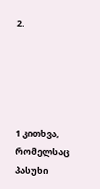2.





1 კითხვა, რომელსაც პასუხი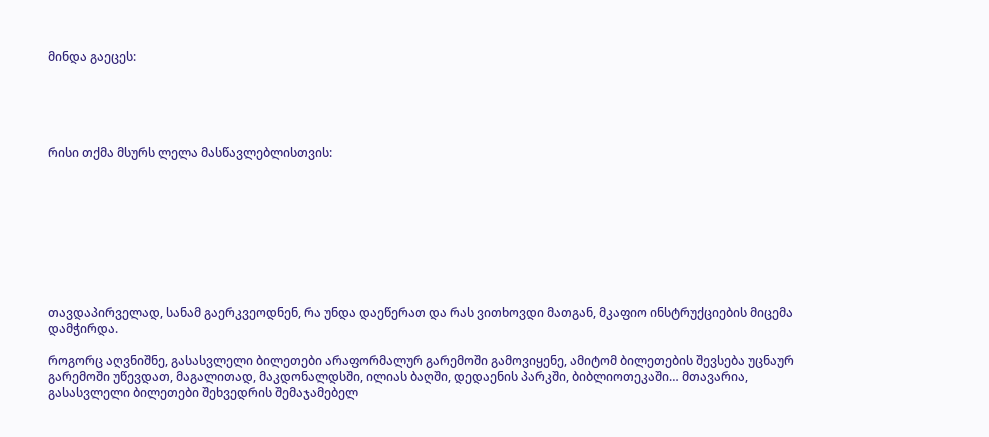მინდა გაეცეს:





რისი თქმა მსურს ლელა მასწავლებლისთვის:









თავდაპირველად, სანამ გაერკვეოდნენ, რა უნდა დაეწერათ და რას ვითხოვდი მათგან, მკაფიო ინსტრუქციების მიცემა დამჭირდა.

როგორც აღვნიშნე, გასასვლელი ბილეთები არაფორმალურ გარემოში გამოვიყენე, ამიტომ ბილეთების შევსება უცნაურ გარემოში უწევდათ, მაგალითად, მაკდონალდსში, ილიას ბაღში, დედაენის პარკში, ბიბლიოთეკაში… მთავარია, გასასვლელი ბილეთები შეხვედრის შემაჯამებელ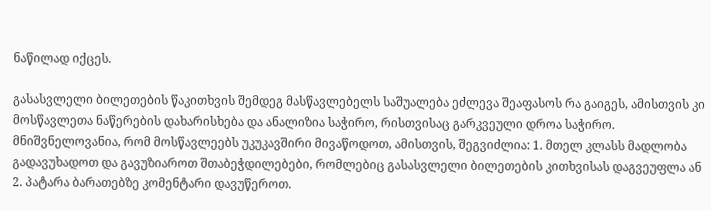ნაწილად იქცეს.

გასასვლელი ბილეთების წაკითხვის შემდეგ მასწავლებელს საშუალება ეძლევა შეაფასოს რა გაიგეს, ამისთვის კი მოსწავლეთა ნაწერების დახარისხება და ანალიზია საჭირო, რისთვისაც გარკვეული დროა საჭირო. მნიშვნელოვანია, რომ მოსწავლეებს უკუკავშირი მივაწოდოთ, ამისთვის, შეგვიძლია: 1. მთელ კლასს მადლობა გადავუხადოთ და გავუზიაროთ შთაბეჭდილებები, რომლებიც გასასვლელი ბილეთების კითხვისას დაგვეუფლა ან 2. პატარა ბარათებზე კომენტარი დავუწეროთ.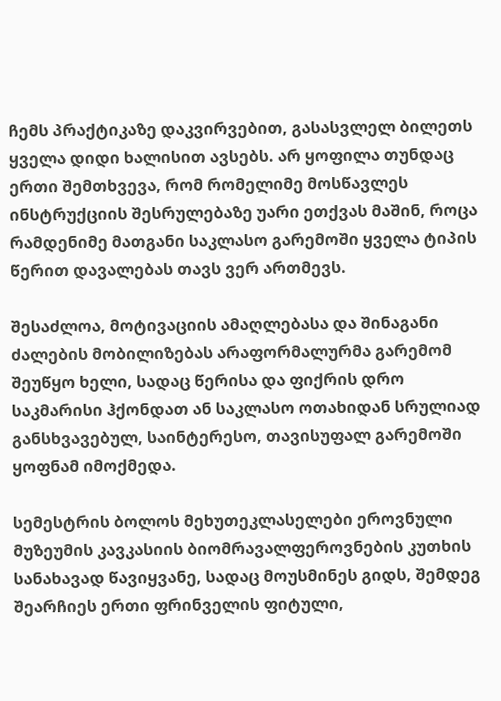ჩემს პრაქტიკაზე დაკვირვებით, გასასვლელ ბილეთს ყველა დიდი ხალისით ავსებს. არ ყოფილა თუნდაც ერთი შემთხვევა, რომ რომელიმე მოსწავლეს ინსტრუქციის შესრულებაზე უარი ეთქვას მაშინ, როცა რამდენიმე მათგანი საკლასო გარემოში ყველა ტიპის წერით დავალებას თავს ვერ ართმევს.

შესაძლოა, მოტივაციის ამაღლებასა და შინაგანი ძალების მობილიზებას არაფორმალურმა გარემომ შეუწყო ხელი, სადაც წერისა და ფიქრის დრო საკმარისი ჰქონდათ ან საკლასო ოთახიდან სრულიად განსხვავებულ, საინტერესო, თავისუფალ გარემოში ყოფნამ იმოქმედა.

სემესტრის ბოლოს მეხუთეკლასელები ეროვნული მუზეუმის კავკასიის ბიომრავალფეროვნების კუთხის სანახავად წავიყვანე, სადაც მოუსმინეს გიდს, შემდეგ შეარჩიეს ერთი ფრინველის ფიტული,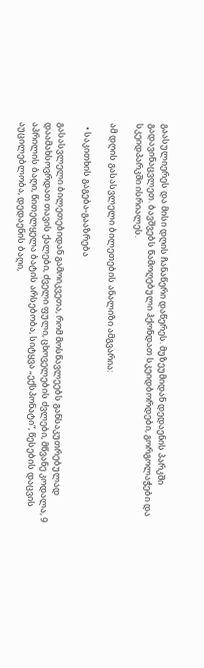გაასულიერეს და მისი დღის ჩანაწერი დაწერეს. მუზეუმიდან დედაენის პარკში გადავინაცვლეთ. ბავშვებს წამოღებული ჰქონდათ სკეიდბორდები, გორგოლაჭები და სკეიდპარკში ისრიალეს.

ამ დღის გასასვლელი ბილეთების ანალიზი ამგვარია:

  • საკითხის გაგება-გააზრება

გასასვლელი ბილეთებიდან გამოიკვეთა, რომ მოსწავლეებს განსაკუთრებულად დაამახსოვრდათ თავის ქალები, ძველი ფული, ცხოველების ძვლები, მწვანე კოდალა, 9 აპრილის ბაღი, წითელყელა ბატის არსებობა, სიტყვა „ექსპონატი“, წესების დაცვის აუცილებლობა, დედაენის ბაღი,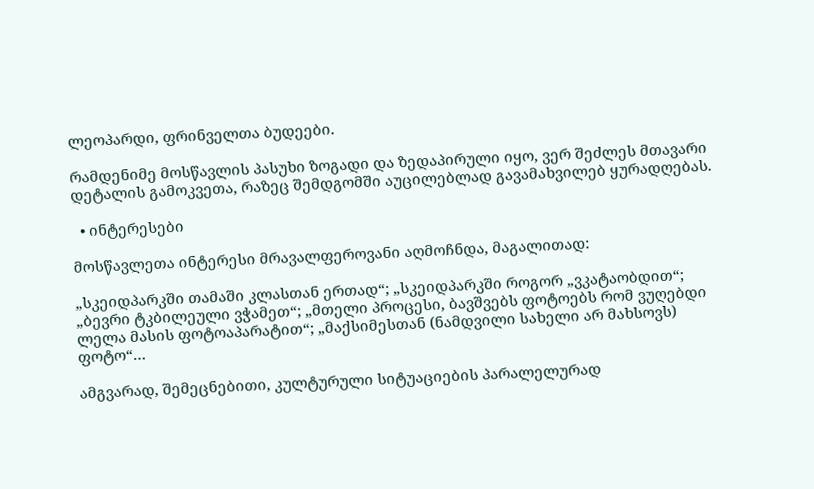ლეოპარდი, ფრინველთა ბუდეები.

რამდენიმე მოსწავლის პასუხი ზოგადი და ზედაპირული იყო, ვერ შეძლეს მთავარი დეტალის გამოკვეთა, რაზეც შემდგომში აუცილებლად გავამახვილებ ყურადღებას.

  • ინტერესები

მოსწავლეთა ინტერესი მრავალფეროვანი აღმოჩნდა, მაგალითად:

„სკეიდპარკში თამაში კლასთან ერთად“; „სკეიდპარკში როგორ „ვკატაობდით“; „ბევრი ტკბილეული ვჭამეთ“; „მთელი პროცესი, ბავშვებს ფოტოებს რომ ვუღებდი ლელა მასის ფოტოაპარატით“; „მაქსიმესთან (ნამდვილი სახელი არ მახსოვს) ფოტო“…

ამგვარად, შემეცნებითი, კულტურული სიტუაციების პარალელურად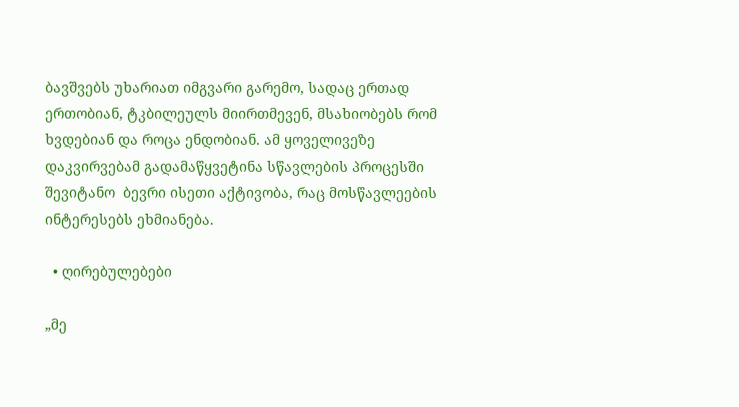ბავშვებს უხარიათ იმგვარი გარემო, სადაც ერთად ერთობიან, ტკბილეულს მიირთმევენ, მსახიობებს რომ ხვდებიან და როცა ენდობიან. ამ ყოველივეზე დაკვირვებამ გადამაწყვეტინა სწავლების პროცესში შევიტანო  ბევრი ისეთი აქტივობა, რაც მოსწავლეების ინტერესებს ეხმიანება.

  • ღირებულებები

„მე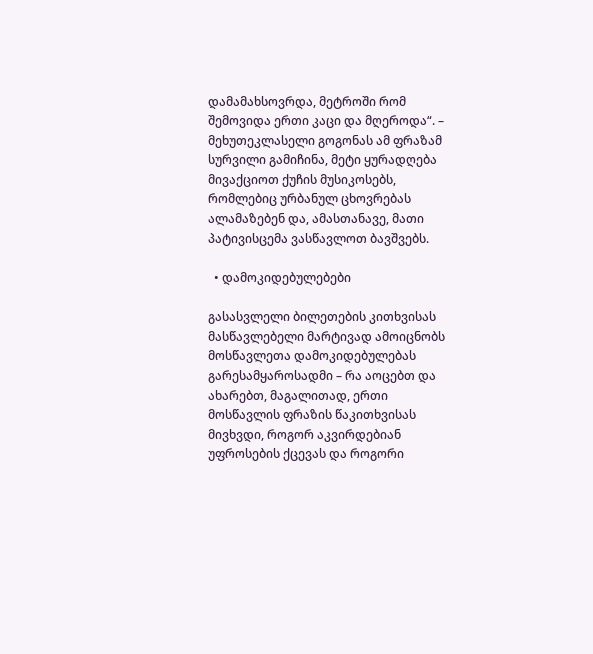დამამახსოვრდა, მეტროში რომ შემოვიდა ერთი კაცი და მღეროდა“. – მეხუთეკლასელი გოგონას ამ ფრაზამ სურვილი გამიჩინა, მეტი ყურადღება მივაქციოთ ქუჩის მუსიკოსებს, რომლებიც ურბანულ ცხოვრებას ალამაზებენ და, ამასთანავე, მათი პატივისცემა ვასწავლოთ ბავშვებს.

  • დამოკიდებულებები

გასასვლელი ბილეთების კითხვისას მასწავლებელი მარტივად ამოიცნობს მოსწავლეთა დამოკიდებულებას გარესამყაროსადმი – რა აოცებთ და ახარებთ, მაგალითად, ერთი მოსწავლის ფრაზის წაკითხვისას მივხვდი, როგორ აკვირდებიან უფროსების ქცევას და როგორი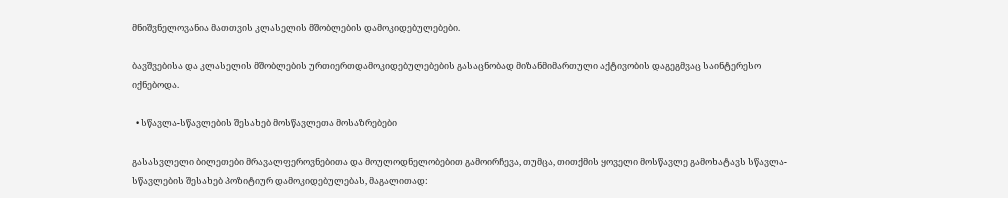მნიშვნელოვანია მათთვის კლასელის მშობლების დამოკიდებულებები.

ბავშვებისა და კლასელის მშობლების ურთიერთდამოკიდებულებების გასაცნობად მიზანმიმართული აქტივობის დაგეგმვაც საინტერესო იქნებოდა.

  • სწავლა-სწავლების შესახებ მოსწავლეთა მოსაზრებები

გასასვლელი ბილეთები მრავალფეროვნებითა და მოულოდნელობებით გამოირჩევა, თუმცა, თითქმის ყოველი მოსწავლე გამოხატავს სწავლა-სწავლების შესახებ პოზიტიურ დამოკიდებულებას, მაგალითად: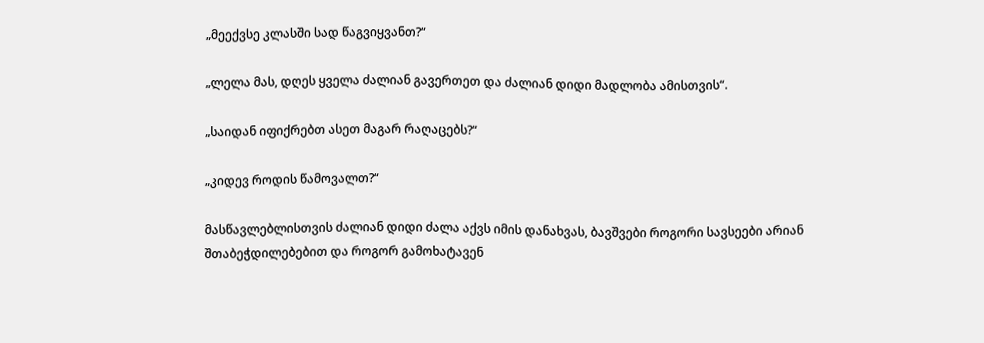„მეექვსე კლასში სად წაგვიყვანთ?“

„ლელა მას, დღეს ყველა ძალიან გავერთეთ და ძალიან დიდი მადლობა ამისთვის“.

„საიდან იფიქრებთ ასეთ მაგარ რაღაცებს?“

„კიდევ როდის წამოვალთ?“

მასწავლებლისთვის ძალიან დიდი ძალა აქვს იმის დანახვას, ბავშვები როგორი სავსეები არიან შთაბეჭდილებებით და როგორ გამოხატავენ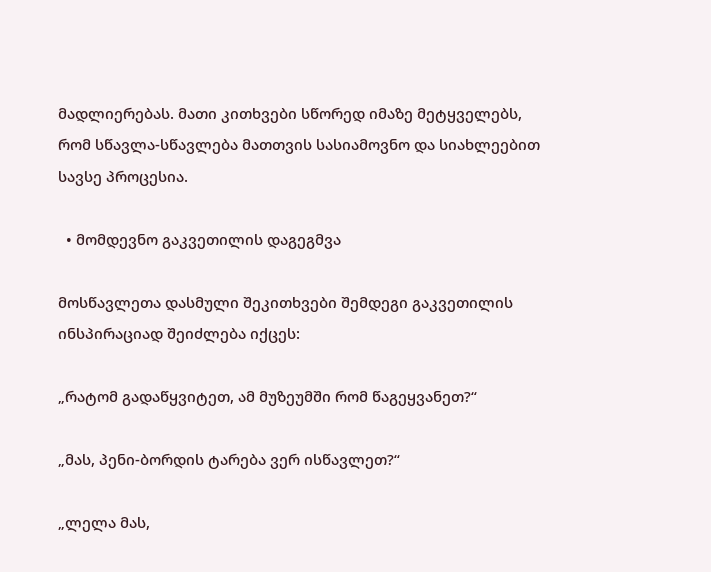მადლიერებას. მათი კითხვები სწორედ იმაზე მეტყველებს, რომ სწავლა-სწავლება მათთვის სასიამოვნო და სიახლეებით სავსე პროცესია.

  • მომდევნო გაკვეთილის დაგეგმვა

მოსწავლეთა დასმული შეკითხვები შემდეგი გაკვეთილის ინსპირაციად შეიძლება იქცეს:

„რატომ გადაწყვიტეთ, ამ მუზეუმში რომ წაგეყვანეთ?“

„მას, პენი-ბორდის ტარება ვერ ისწავლეთ?“

„ლელა მას,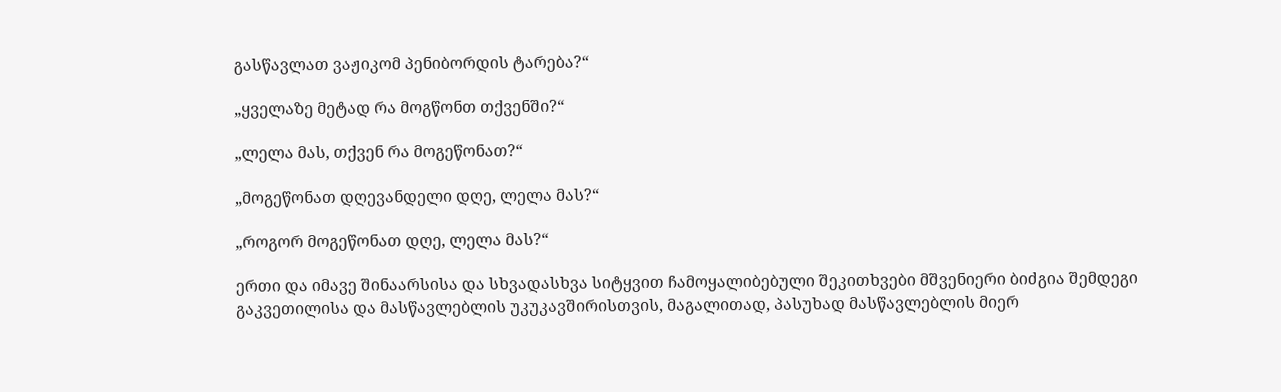გასწავლათ ვაჟიკომ პენიბორდის ტარება?“

„ყველაზე მეტად რა მოგწონთ თქვენში?“

„ლელა მას, თქვენ რა მოგეწონათ?“

„მოგეწონათ დღევანდელი დღე, ლელა მას?“

„როგორ მოგეწონათ დღე, ლელა მას?“

ერთი და იმავე შინაარსისა და სხვადასხვა სიტყვით ჩამოყალიბებული შეკითხვები მშვენიერი ბიძგია შემდეგი გაკვეთილისა და მასწავლებლის უკუკავშირისთვის, მაგალითად, პასუხად მასწავლებლის მიერ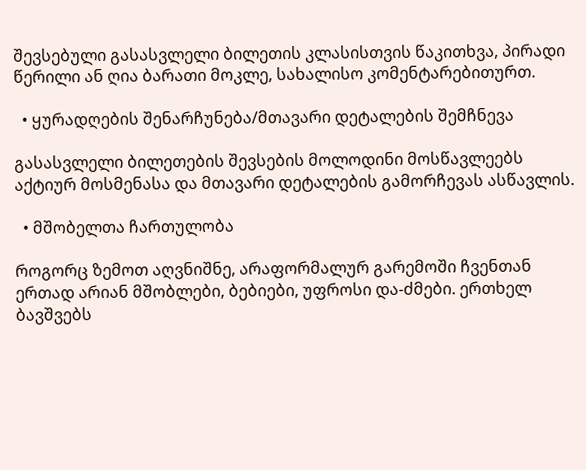შევსებული გასასვლელი ბილეთის კლასისთვის წაკითხვა, პირადი წერილი ან ღია ბარათი მოკლე, სახალისო კომენტარებითურთ.

  • ყურადღების შენარჩუნება/მთავარი დეტალების შემჩნევა

გასასვლელი ბილეთების შევსების მოლოდინი მოსწავლეებს აქტიურ მოსმენასა და მთავარი დეტალების გამორჩევას ასწავლის.

  • მშობელთა ჩართულობა

როგორც ზემოთ აღვნიშნე, არაფორმალურ გარემოში ჩვენთან ერთად არიან მშობლები, ბებიები, უფროსი და-ძმები. ერთხელ ბავშვებს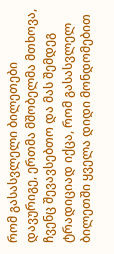რომ გასასვლელი ბილეთები დავურიგე, ერთმა მშობელმა მთხოვა, ჩვენც შევავსებთო და მას შემდეგ ტრადიციად იქცა, რომ გასასვლელ ბილეთში ყველა დიდი მონდომებით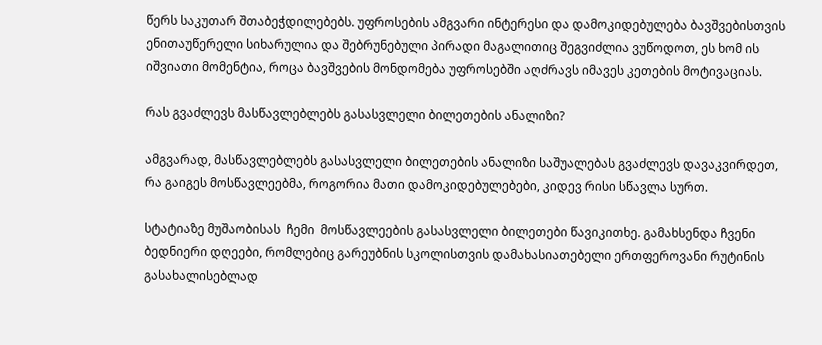წერს საკუთარ შთაბეჭდილებებს. უფროსების ამგვარი ინტერესი და დამოკიდებულება ბავშვებისთვის ენითაუწერელი სიხარულია და შებრუნებული პირადი მაგალითიც შეგვიძლია ვუწოდოთ, ეს ხომ ის იშვიათი მომენტია, როცა ბავშვების მონდომება უფროსებში აღძრავს იმავეს კეთების მოტივაციას.

რას გვაძლევს მასწავლებლებს გასასვლელი ბილეთების ანალიზი?

ამგვარად, მასწავლებლებს გასასვლელი ბილეთების ანალიზი საშუალებას გვაძლევს დავაკვირდეთ, რა გაიგეს მოსწავლეებმა, როგორია მათი დამოკიდებულებები, კიდევ რისი სწავლა სურთ.

სტატიაზე მუშაობისას  ჩემი  მოსწავლეების გასასვლელი ბილეთები წავიკითხე. გამახსენდა ჩვენი ბედნიერი დღეები, რომლებიც გარეუბნის სკოლისთვის დამახასიათებელი ერთფეროვანი რუტინის გასახალისებლად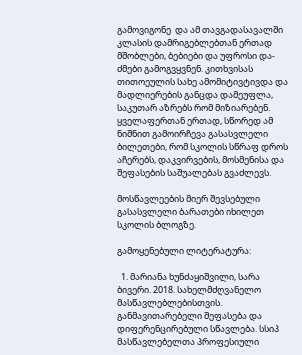გამოვიგონე  და ამ თავგადასავალში კლასის დამრიგებლებთან ერთად მშობლები, ბებიები და უფროსი და-ძმები გამოგვყვნენ. კითხვისას თითოეულის სახე ამომიტივტივდა და მადლიერების განცდა დამეუფლა, საკუთარ აზრებს რომ მიზიარებენ. ყველაფერთან ერთად, სწორედ ამ ნიშნით გამოირჩევა გასასვლელი ბილეთები, რომ სკოლის სწრაფ დროს აჩერებს, დაკვირვების, მოსმენისა და შეფასების საშუალებას გვაძლევს.

მოსწავლეების მიერ შევსებული გასასვლელი ბარათები იხილეთ სკოლის ბლოგზე.

გამოყენებული ლიტერატურა:

  1. მარიანა ხუნძაყიშვილი, სარა ბივერი. 2018. სახელმძღვანელო მასწავლებლებისთვის. განმავითარებელი შეფასება და დიფერენცირებული სწავლება. სსიპ მასწავლებელთა პროფესიული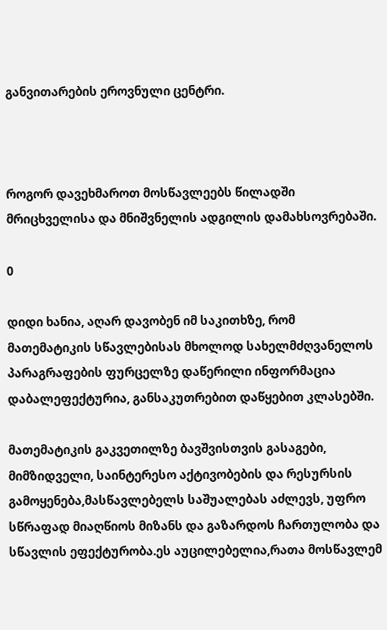განვითარების ეროვნული ცენტრი.



როგორ დავეხმაროთ მოსწავლეებს წილადში მრიცხველისა და მნიშვნელის ადგილის დამახსოვრებაში.

0

დიდი ხანია, აღარ დავობენ იმ საკითხზე, რომ მათემატიკის სწავლებისას მხოლოდ სახელმძღვანელოს პარაგრაფების ფურცელზე დაწერილი ინფორმაცია დაბალეფექტურია, განსაკუთრებით დაწყებით კლასებში.

მათემატიკის გაკვეთილზე ბავშვისთვის გასაგები, მიმზიდველი, საინტერესო აქტივობების და რესურსის გამოყენება,მასწავლებელს საშუალებას აძლევს, უფრო სწრაფად მიაღწიოს მიზანს და გაზარდოს ჩართულობა და სწავლის ეფექტურობა.ეს აუცილებელია,რათა მოსწავლემ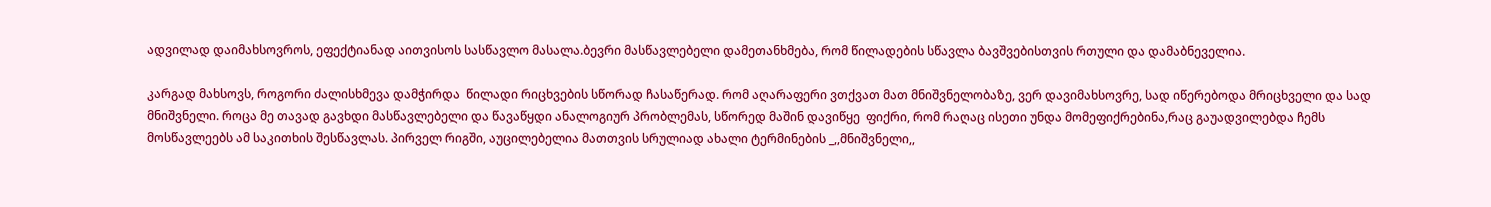ადვილად დაიმახსოვროს, ეფექტიანად აითვისოს სასწავლო მასალა.ბევრი მასწავლებელი დამეთანხმება, რომ წილადების სწავლა ბავშვებისთვის რთული და დამაბნეველია.

კარგად მახსოვს, როგორი ძალისხმევა დამჭირდა  წილადი რიცხვების სწორად ჩასაწერად. რომ აღარაფერი ვთქვათ მათ მნიშვნელობაზე, ვერ დავიმახსოვრე, სად იწერებოდა მრიცხველი და სად  მნიშვნელი. როცა მე თავად გავხდი მასწავლებელი და წავაწყდი ანალოგიურ პრობლემას, სწორედ მაშინ დავიწყე  ფიქრი, რომ რაღაც ისეთი უნდა მომეფიქრებინა,რაც გაუადვილებდა ჩემს მოსწავლეებს ამ საკითხის შესწავლას. პირველ რიგში, აუცილებელია მათთვის სრულიად ახალი ტერმინების _,,მნიშვნელი,,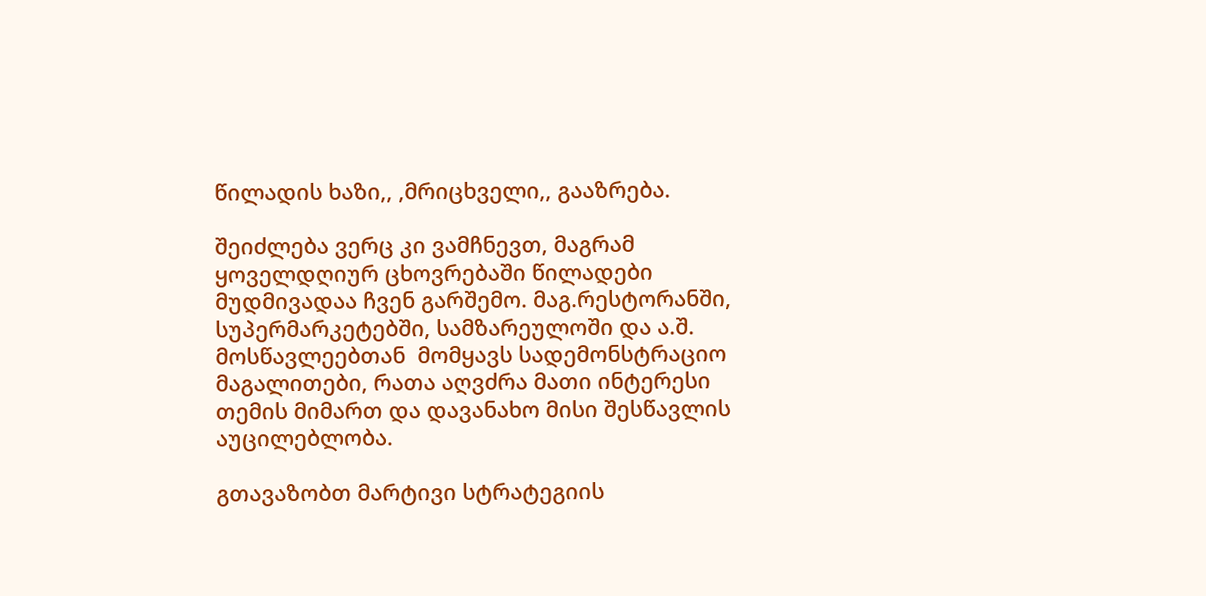წილადის ხაზი,, ,მრიცხველი,, გააზრება.

შეიძლება ვერც კი ვამჩნევთ, მაგრამ ყოველდღიურ ცხოვრებაში წილადები მუდმივადაა ჩვენ გარშემო. მაგ.რესტორანში, სუპერმარკეტებში, სამზარეულოში და ა.შ. მოსწავლეებთან  მომყავს სადემონსტრაციო მაგალითები, რათა აღვძრა მათი ინტერესი თემის მიმართ და დავანახო მისი შესწავლის აუცილებლობა.

გთავაზობთ მარტივი სტრატეგიის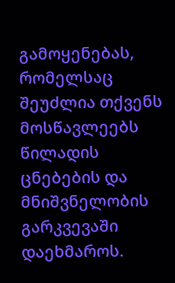გამოყენებას, რომელსაც შეუძლია თქვენს მოსწავლეებს  წილადის ცნებების და მნიშვნელობის გარკვევაში დაეხმაროს.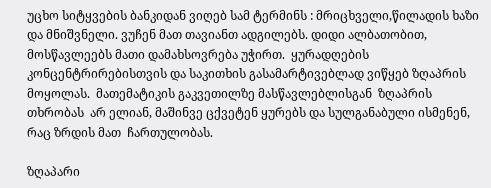უცხო სიტყვების ბანკიდან ვიღებ სამ ტერმინს : მრიცხველი,წილადის ხაზი და მნიშვნელი. ვუჩენ მათ თავიანთ ადგილებს. დიდი ალბათობით, მოსწავლეებს მათი დამახსოვრება უჭირთ.  ყურადღების კონცენტრირებისთვის და საკითხის გასამარტივებლად ვიწყებ ზღაპრის მოყოლას.  მათემატიკის გაკვეთილზე მასწავლებლისგან  ზღაპრის თხრობას  არ ელიან, მაშინვე ცქვეტენ ყურებს და სულგანაბული ისმენენ, რაც ზრდის მათ  ჩართულობას.

ზღაპარი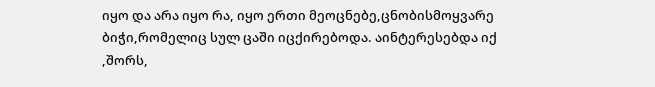იყო და არა იყო რა, იყო ერთი მეოცნებე,ცნობისმოყვარე ბიჭი,რომელიც სულ ცაში იცქირებოდა. აინტერესებდა იქ ,შორს,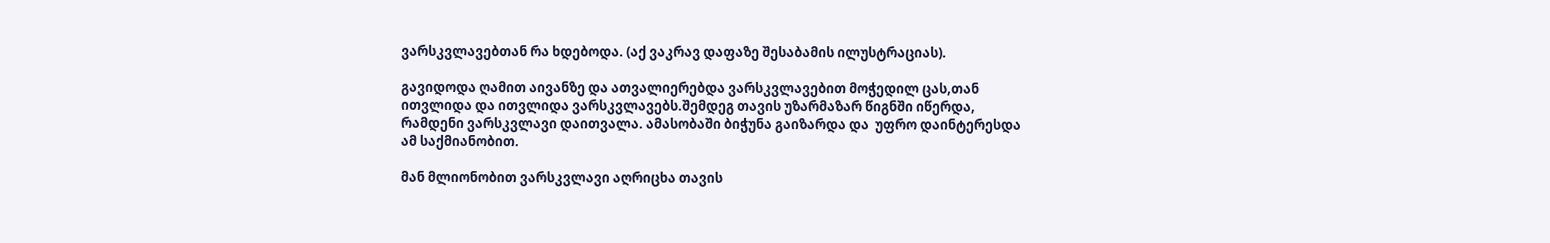ვარსკვლავებთან რა ხდებოდა. (აქ ვაკრავ დაფაზე შესაბამის ილუსტრაციას).

გავიდოდა ღამით აივანზე და ათვალიერებდა ვარსკვლავებით მოჭედილ ცას,თან ითვლიდა და ითვლიდა ვარსკვლავებს.შემდეგ თავის უზარმაზარ წიგნში იწერდა, რამდენი ვარსკვლავი დაითვალა. ამასობაში ბიჭუნა გაიზარდა და  უფრო დაინტერესდა ამ საქმიანობით.

მან მლიონობით ვარსკვლავი აღრიცხა თავის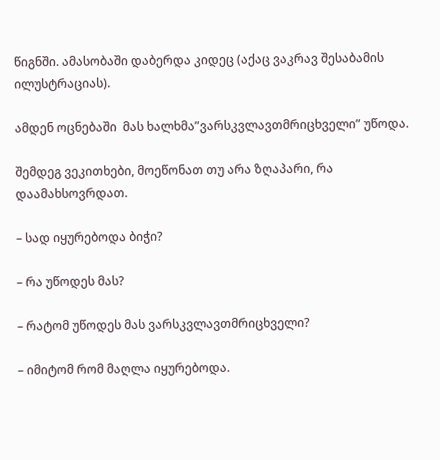წიგნში. ამასობაში დაბერდა კიდეც (აქაც ვაკრავ შესაბამის ილუსტრაციას).

ამდენ ოცნებაში  მას ხალხმა”ვარსკვლავთმრიცხველი” უწოდა.

შემდეგ ვეკითხები, მოეწონათ თუ არა ზღაპარი, რა დაამახსოვრდათ.

– სად იყურებოდა ბიჭი?

– რა უწოდეს მას?

– რატომ უწოდეს მას ვარსკვლავთმრიცხველი?

– იმიტომ რომ მაღლა იყურებოდა.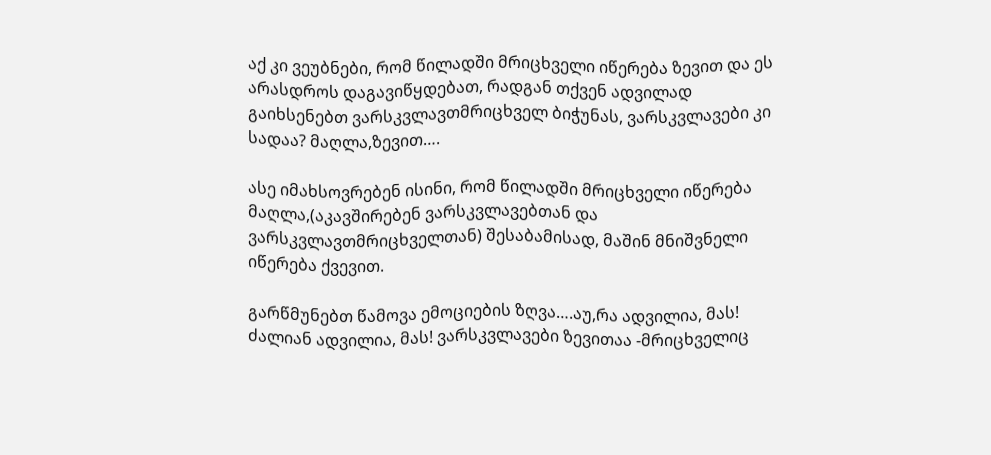აქ კი ვეუბნები, რომ წილადში მრიცხველი იწერება ზევით და ეს არასდროს დაგავიწყდებათ, რადგან თქვენ ადვილად გაიხსენებთ ვარსკვლავთმრიცხველ ბიჭუნას, ვარსკვლავები კი სადაა? მაღლა,ზევით….

ასე იმახსოვრებენ ისინი, რომ წილადში მრიცხველი იწერება მაღლა,(აკავშირებენ ვარსკვლავებთან და ვარსკვლავთმრიცხველთან) შესაბამისად, მაშინ მნიშვნელი იწერება ქვევით.

გარწმუნებთ წამოვა ემოციების ზღვა….აუ,რა ადვილია, მას! ძალიან ადვილია, მას! ვარსკვლავები ზევითაა -მრიცხველიც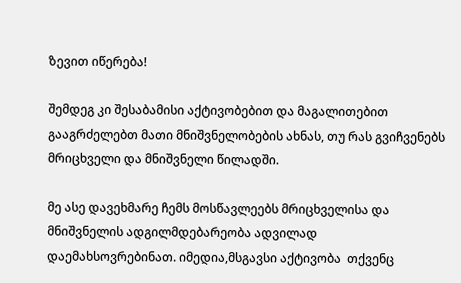ზევით იწერება!

შემდეგ კი შესაბამისი აქტივობებით და მაგალითებით გააგრძელებთ მათი მნიშვნელობების ახნას, თუ რას გვიჩვენებს მრიცხველი და მნიშვნელი წილადში.

მე ასე დავეხმარე ჩემს მოსწავლეებს მრიცხველისა და მნიშვნელის ადგილმდებარეობა ადვილად დაემახსოვრებინათ. იმედია,მსგავსი აქტივობა  თქვენც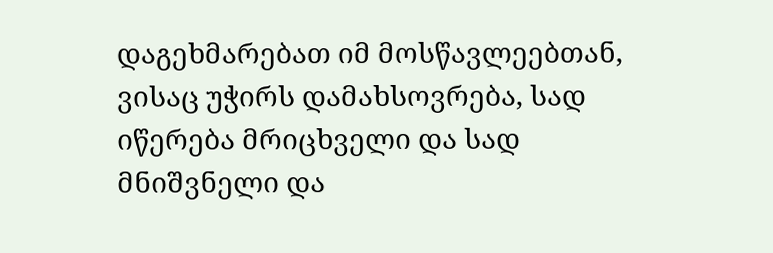დაგეხმარებათ იმ მოსწავლეებთან, ვისაც უჭირს დამახსოვრება, სად იწერება მრიცხველი და სად მნიშვნელი და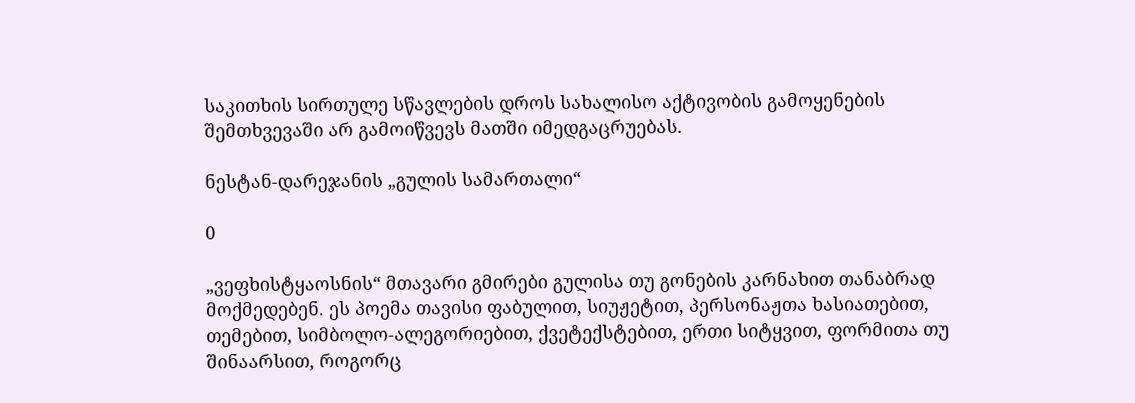საკითხის სირთულე სწავლების დროს სახალისო აქტივობის გამოყენების შემთხვევაში არ გამოიწვევს მათში იმედგაცრუებას.

ნესტან-დარეჯანის „გულის სამართალი“

0

„ვეფხისტყაოსნის“ მთავარი გმირები გულისა თუ გონების კარნახით თანაბრად მოქმედებენ. ეს პოემა თავისი ფაბულით, სიუჟეტით, პერსონაჟთა ხასიათებით, თემებით, სიმბოლო-ალეგორიებით, ქვეტექსტებით, ერთი სიტყვით, ფორმითა თუ შინაარსით, როგორც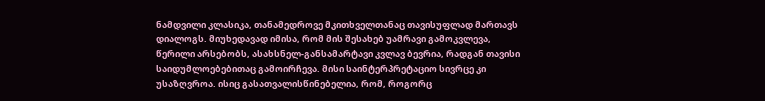ნამდვილი კლასიკა, თანამედროვე მკითხველთანაც თავისუფლად მართავს დიალოგს. მიუხედავად იმისა, რომ მის შესახებ უამრავი გამოკვლევა, წერილი არსებობს, ასახსნელ-განსამარტავი კვლავ ბევრია, რადგან თავისი საიდუმლოებებითაც გამოირჩევა. მისი საინტერპრეტაციო სივრცე კი უსაზღვროა. ისიც გასათვალისწინებელია, რომ, როგორც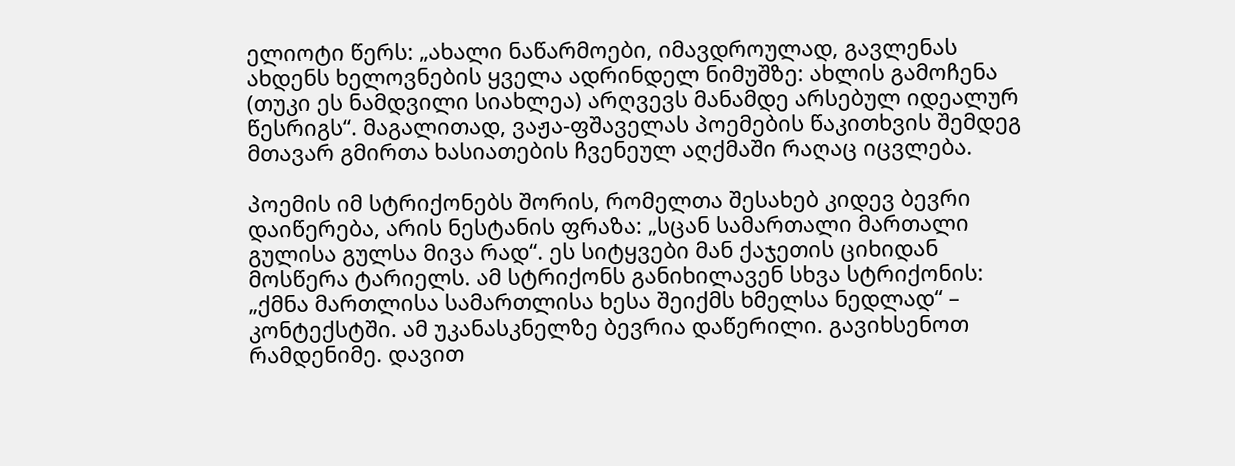ელიოტი წერს: „ახალი ნაწარმოები, იმავდროულად, გავლენას ახდენს ხელოვნების ყველა ადრინდელ ნიმუშზე: ახლის გამოჩენა (თუკი ეს ნამდვილი სიახლეა) არღვევს მანამდე არსებულ იდეალურ წესრიგს“. მაგალითად, ვაჟა-ფშაველას პოემების წაკითხვის შემდეგ მთავარ გმირთა ხასიათების ჩვენეულ აღქმაში რაღაც იცვლება.

პოემის იმ სტრიქონებს შორის, რომელთა შესახებ კიდევ ბევრი დაიწერება, არის ნესტანის ფრაზა: „სცან სამართალი მართალი გულისა გულსა მივა რად“. ეს სიტყვები მან ქაჯეთის ციხიდან მოსწერა ტარიელს. ამ სტრიქონს განიხილავენ სხვა სტრიქონის: „ქმნა მართლისა სამართლისა ხესა შეიქმს ხმელსა ნედლად“ – კონტექსტში. ამ უკანასკნელზე ბევრია დაწერილი. გავიხსენოთ რამდენიმე. დავით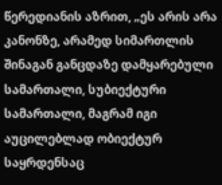წერედიანის აზრით, „ეს არის არა კანონზე, არამედ სიმართლის შინაგან განცდაზე დამყარებული სამართალი, სუბიექტური სამართალი, მაგრამ იგი აუცილებლად ობიექტურ საყრდენსაც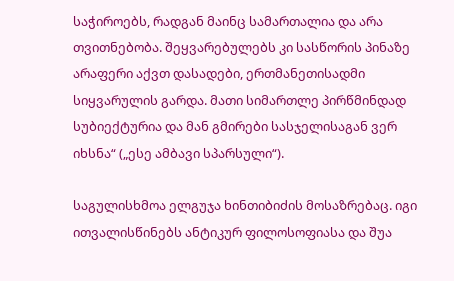საჭიროებს, რადგან მაინც სამართალია და არა თვითნებობა. შეყვარებულებს კი სასწორის პინაზე არაფერი აქვთ დასადები, ერთმანეთისადმი სიყვარულის გარდა. მათი სიმართლე პირწმინდად სუბიექტურია და მან გმირები სასჯელისაგან ვერ იხსნა“ („ესე ამბავი სპარსული“).

საგულისხმოა ელგუჯა ხინთიბიძის მოსაზრებაც. იგი ითვალისწინებს ანტიკურ ფილოსოფიასა და შუა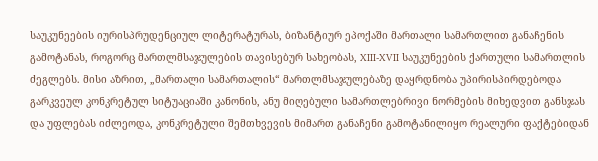საუკუნეების იურისპრუდენციულ ლიტერატურას, ბიზანტიურ ეპოქაში მართალი სამართლით განაჩენის გამოტანას, როგორც მართლმსაჯულების თავისებურ სახეობას, XIII-XVII საუკუნეების ქართული სამართლის ძეგლებს. მისი აზრით, „მართალი სამართალის“ მართლმსაჯულებაზე დაყრდნობა უპირისპირდებოდა გარკვეულ კონკრეტულ სიტუაციაში კანონის, ანუ მიღებული სამართლებრივი ნორმების მიხედვით განსჯას და უფლებას იძლეოდა, კონკრეტული შემთხვევის მიმართ განაჩენი გამოტანილიყო რეალური ფაქტებიდან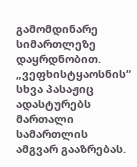გამომდინარე სიმართლეზე დაყრდნობით. „ვეფხისტყაოსნის“ სხვა პასაჟიც ადასტურებს მართალი სამართლის ამგვარ გააზრებას.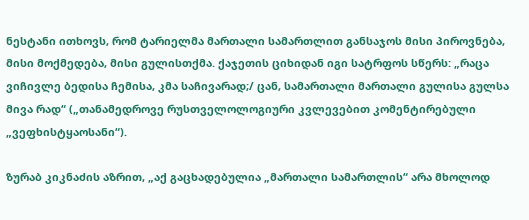ნესტანი ითხოვს, რომ ტარიელმა მართალი სამართლით განსაჯოს მისი პიროვნება, მისი მოქმედება, მისი გულისთქმა. ქაჯეთის ციხიდან იგი სატრფოს სწერს: „რაცა ვიჩივლე ბედისა ჩემისა, კმა საჩივარად;/ ცან, სამართალი მართალი გულისა გულსა მივა რად“ („თანამედროვე რუსთველოლოგიური კვლევებით კომენტირებული „ვეფხისტყაოსანი“).

ზურაბ კიკნაძის აზრით, „აქ გაცხადებულია „მართალი სამართლის“ არა მხოლოდ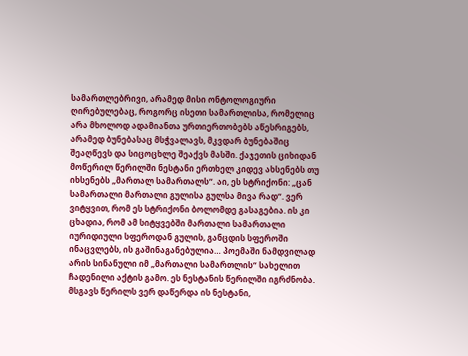სამართლებრივი, არამედ მისი ონტოლოგიური ღირებულებაც, როგორც ისეთი სამართლისა, რომელიც არა მხოლოდ ადამიანთა ურთიერთობებს აწესრიგებს, არამედ ბუნებასაც მსჭვალავს, მკვდარ ბუნებაშიც შეაღწევს და სიცოცხლე შეაქვს მასში. ქაჯეთის ციხიდან მოწერილ წერილში ნესტანი ერთხელ კიდევ ახსენებს თუ იხსენებს „მართალ სამართალს“. აი, ეს სტრიქონი: „ცან სამართალი მართალი გულისა გულსა მივა რად“. ვერ ვიტყვით, რომ ეს სტრიქონი ბოლომდე გასაგებია. ის კი ცხადია, რომ ამ სიტყვებში მართალი სამართალი იურიდიული სფეროდან გულის, განცდის სფეროში ინაცვლებს, ის გაშინაგანებულია… პოემაში ნამდვილად არის სინანული იმ „მართალი სამართლის“ სახელით ჩადენილი აქტის გამო. ეს ნესტანის წერილში იგრძნობა. მსგავს წერილს ვერ დაწერდა ის ნესტანი,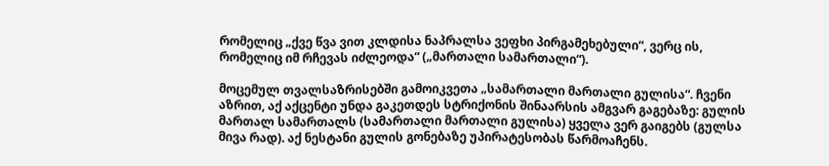რომელიც „ქვე წვა ვით კლდისა ნაპრალსა ვეფხი პირგამეხებული“, ვერც ის, რომელიც იმ რჩევას იძლეოდა“ („მართალი სამართალი“).

მოცემულ თვალსაზრისებში გამოიკვეთა „სამართალი მართალი გულისა“. ჩვენი აზრით, აქ აქცენტი უნდა გაკეთდეს სტრიქონის შინაარსის ამგვარ გაგებაზე: გულის მართალ სამართალს (სამართალი მართალი გულისა) ყველა ვერ გაიგებს (გულსა მივა რად). აქ ნესტანი გულის გონებაზე უპირატესობას წარმოაჩენს.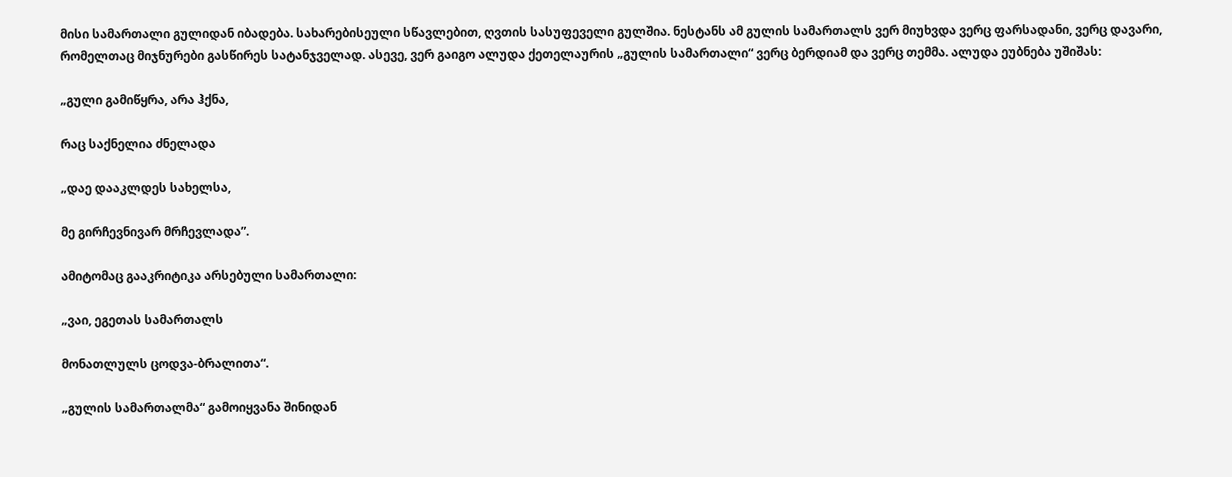მისი სამართალი გულიდან იბადება. სახარებისეული სწავლებით, ღვთის სასუფეველი გულშია. ნესტანს ამ გულის სამართალს ვერ მიუხვდა ვერც ფარსადანი, ვერც დავარი, რომელთაც მიჯნურები გასწირეს სატანჯველად. ასევე, ვერ გაიგო ალუდა ქეთელაურის „გულის სამართალი“ ვერც ბერდიამ და ვერც თემმა. ალუდა ეუბნება უშიშას:

„გული გამიწყრა, არა ჰქნა,

რაც საქნელია ძნელადა

„დაე დააკლდეს სახელსა,

მე გირჩევნივარ მრჩევლადა”.

ამიტომაც გააკრიტიკა არსებული სამართალი:

„ვაი, ეგეთას სამართალს

მონათლულს ცოდვა-ბრალითა“.

„გულის სამართალმა“ გამოიყვანა შინიდან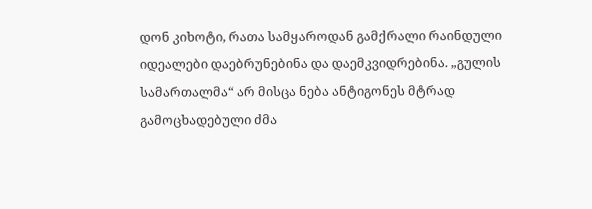დონ კიხოტი, რათა სამყაროდან გამქრალი რაინდული იდეალები დაებრუნებინა და დაემკვიდრებინა. „გულის სამართალმა“ არ მისცა ნება ანტიგონეს მტრად გამოცხადებული ძმა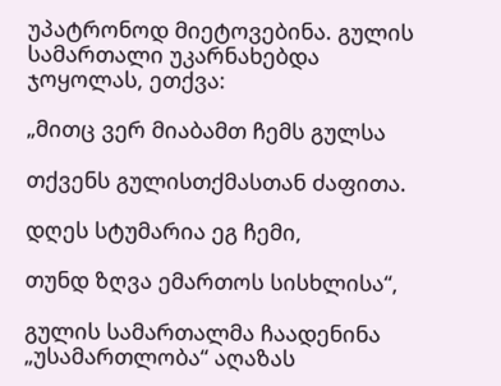უპატრონოდ მიეტოვებინა. გულის სამართალი უკარნახებდა ჯოყოლას, ეთქვა:

„მითც ვერ მიაბამთ ჩემს გულსა

თქვენს გულისთქმასთან ძაფითა.

დღეს სტუმარია ეგ ჩემი,

თუნდ ზღვა ემართოს სისხლისა“,

გულის სამართალმა ჩაადენინა „უსამართლობა“ აღაზას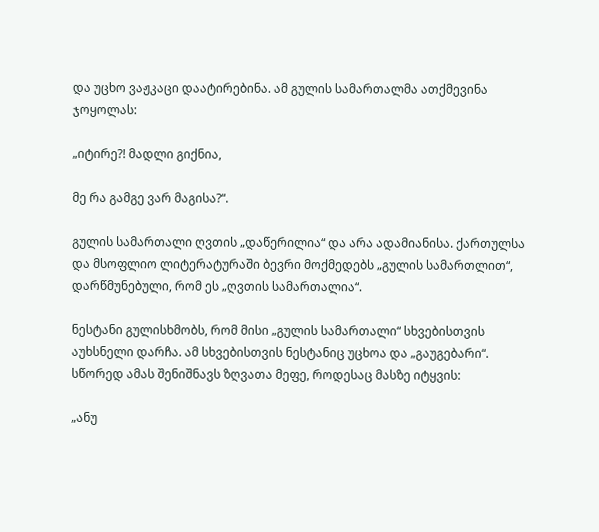და უცხო ვაჟკაცი დაატირებინა. ამ გულის სამართალმა ათქმევინა ჯოყოლას:

„იტირე?! მადლი გიქნია,

მე რა გამგე ვარ მაგისა?“.

გულის სამართალი ღვთის „დაწერილია“ და არა ადამიანისა. ქართულსა და მსოფლიო ლიტერატურაში ბევრი მოქმედებს „გულის სამართლით“, დარწმუნებული, რომ ეს „ღვთის სამართალია“.

ნესტანი გულისხმობს, რომ მისი „გულის სამართალი“ სხვებისთვის აუხსნელი დარჩა. ამ სხვებისთვის ნესტანიც უცხოა და „გაუგებარი“. სწორედ ამას შენიშნავს ზღვათა მეფე, როდესაც მასზე იტყვის:

„ანუ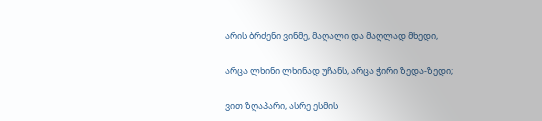არის ბრძენი ვინმე, მაღალი და მაღლად მხედი,

არცა ლხინი ლხინად უჩანს, არცა ჭირი ზედა-ზედი;

ვით ზღაპარი, ასრე ესმის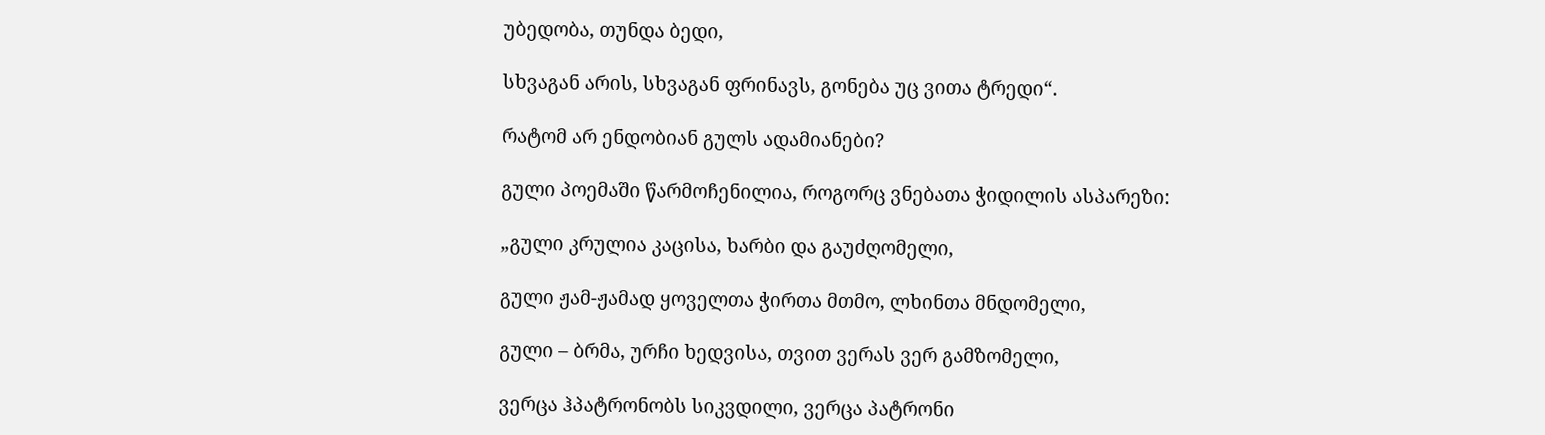უბედობა, თუნდა ბედი,

სხვაგან არის, სხვაგან ფრინავს, გონება უც ვითა ტრედი“.

რატომ არ ენდობიან გულს ადამიანები?

გული პოემაში წარმოჩენილია, როგორც ვნებათა ჭიდილის ასპარეზი:

„გული კრულია კაცისა, ხარბი და გაუძღომელი,

გული ჟამ-ჟამად ყოველთა ჭირთა მთმო, ლხინთა მნდომელი,

გული – ბრმა, ურჩი ხედვისა, თვით ვერას ვერ გამზომელი,

ვერცა ჰპატრონობს სიკვდილი, ვერცა პატრონი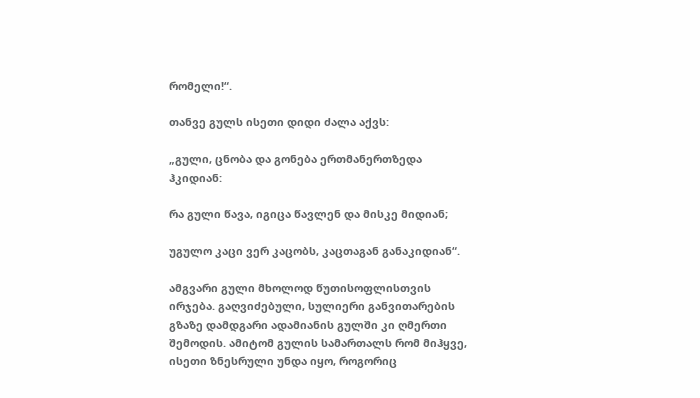რომელი!“.

თანვე გულს ისეთი დიდი ძალა აქვს:

„გული, ცნობა და გონება ერთმანერთზედა ჰკიდიან:

რა გული წავა, იგიცა წავლენ და მისკე მიდიან;

უგულო კაცი ვერ კაცობს, კაცთაგან განაკიდიან“.

ამგვარი გული მხოლოდ წუთისოფლისთვის ირჯება. გაღვიძებული, სულიერი განვითარების გზაზე დამდგარი ადამიანის გულში კი ღმერთი შემოდის. ამიტომ გულის სამართალს რომ მიჰყვე, ისეთი ზნესრული უნდა იყო, როგორიც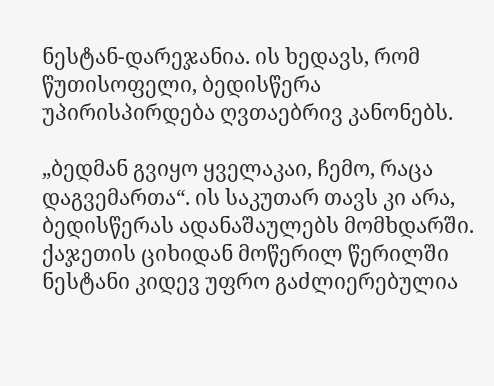ნესტან-დარეჯანია. ის ხედავს, რომ წუთისოფელი, ბედისწერა უპირისპირდება ღვთაებრივ კანონებს.

„ბედმან გვიყო ყველაკაი, ჩემო, რაცა დაგვემართა“. ის საკუთარ თავს კი არა, ბედისწერას ადანაშაულებს მომხდარში. ქაჯეთის ციხიდან მოწერილ წერილში ნესტანი კიდევ უფრო გაძლიერებულია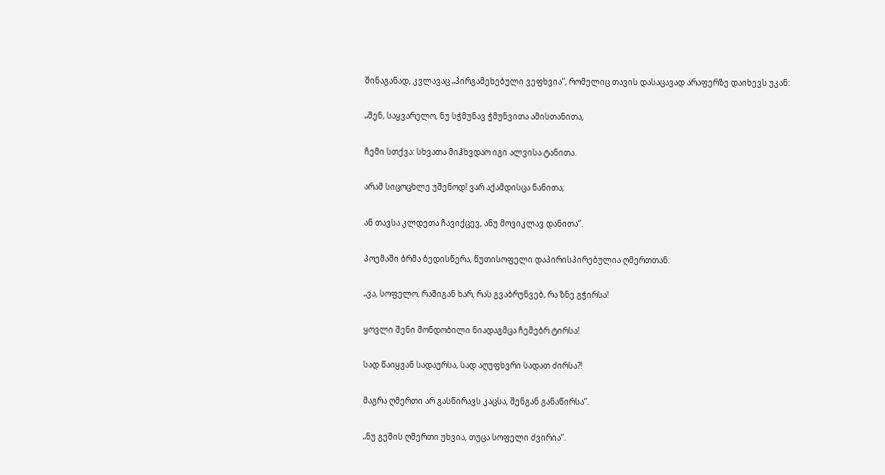შინაგანად, კვლავაც „პირგამეხებული ვეფხვია“, რომელიც თავის დასაცავად არაფერზე დაიხევს უკან:

„შენ, საყვარელო, ნუ სჭმუნავ ჭმუნვითა ამისთანითა,

ჩემი სთქვა: სხვათა მიჰხვდაო იგი ალვისა ტანითა.

არამ სიცოცხლე უშენოდ! ვარ აქამდისცა ნანითა;

ან თავსა კლდეთა ჩავიქცევ, ანუ მოვიკლავ დანითა“.

პოემაში ბრმა ბედისწერა, წუთისოფელი დაპირისპირებულია ღმერთთან:

„ვა, სოფელო, რაშიგან ხარ, რას გვაბრუნვებ, რა ზნე გჭირსა!

ყოვლი შენი მონდობილი ნიადაგმცა ჩემებრ ტირსა!

სად წაიყვან სადაურსა, სად აღუფხვრი სადათ ძირსა?!

მაგრა ღმერთი არ გასწირავს კაცსა, შენგან განაწირსა“.

„ნუ გეშის ღმერთი უხვია, თუცა სოფელი ძვირია“.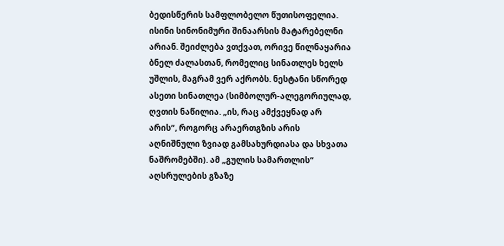ბედისწერის სამფლობელო წუთისოფელია. ისინი სინონიმური შინაარსის მატარებელნი არიან. შეიძლება ვთქვათ, ორივე წილნაყარია ბნელ ძალასთან, რომელიც სინათლეს ხელს უშლის, მაგრამ ვერ აქრობს. ნესტანი სწორედ ასეთი სინათლეა (სიმბოლურ-ალეგორიულად, ღვთის ნაწილია. „ის, რაც ამქვეყნად არ არის“, როგორც არაერთგზის არის აღნიშნული ზვიად გამსახურდიასა და სხვათა ნაშრომებში). ამ „გულის სამართლის“ აღსრულების გზაზე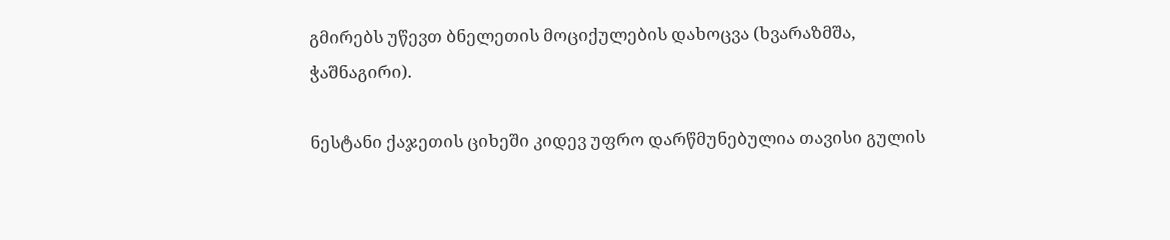გმირებს უწევთ ბნელეთის მოციქულების დახოცვა (ხვარაზმშა, ჭაშნაგირი).

ნესტანი ქაჯეთის ციხეში კიდევ უფრო დარწმუნებულია თავისი გულის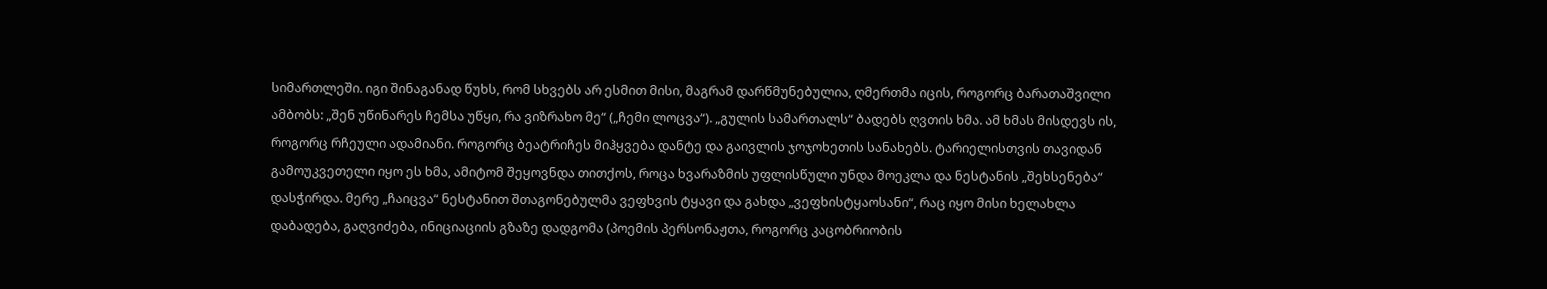სიმართლეში. იგი შინაგანად წუხს, რომ სხვებს არ ესმით მისი, მაგრამ დარწმუნებულია, ღმერთმა იცის, როგორც ბარათაშვილი ამბობს: „შენ უწინარეს ჩემსა უწყი, რა ვიზრახო მე“ („ჩემი ლოცვა“). „გულის სამართალს“ ბადებს ღვთის ხმა. ამ ხმას მისდევს ის, როგორც რჩეული ადამიანი. როგორც ბეატრიჩეს მიჰყვება დანტე და გაივლის ჯოჯოხეთის სანახებს. ტარიელისთვის თავიდან გამოუკვეთელი იყო ეს ხმა, ამიტომ შეყოვნდა თითქოს, როცა ხვარაზმის უფლისწული უნდა მოეკლა და ნესტანის „შეხსენება“ დასჭირდა. მერე „ჩაიცვა“ ნესტანით შთაგონებულმა ვეფხვის ტყავი და გახდა „ვეფხისტყაოსანი“, რაც იყო მისი ხელახლა დაბადება, გაღვიძება, ინიციაციის გზაზე დადგომა (პოემის პერსონაჟთა, როგორც კაცობრიობის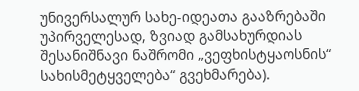უნივერსალურ სახე-იდეათა გააზრებაში უპირველესად, ზვიად გამსახურდიას შესანიშნავი ნაშრომი „ვეფხისტყაოსნის“ სახისმეტყველება“ გვეხმარება).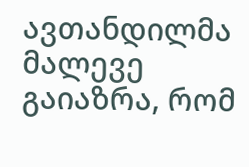ავთანდილმა მალევე გაიაზრა, რომ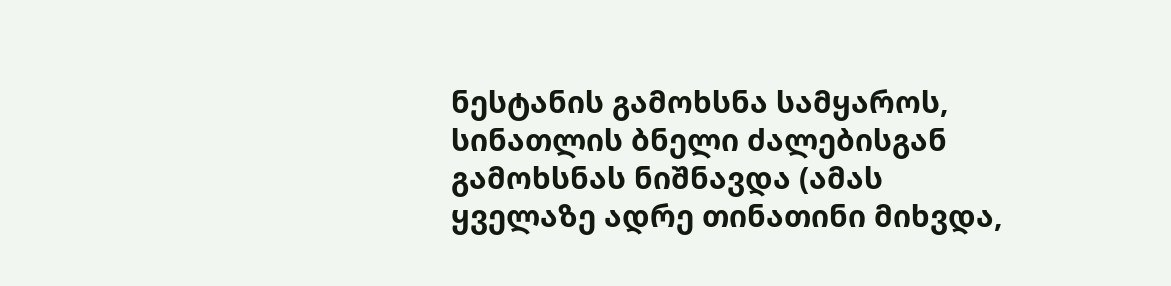ნესტანის გამოხსნა სამყაროს, სინათლის ბნელი ძალებისგან გამოხსნას ნიშნავდა (ამას ყველაზე ადრე თინათინი მიხვდა,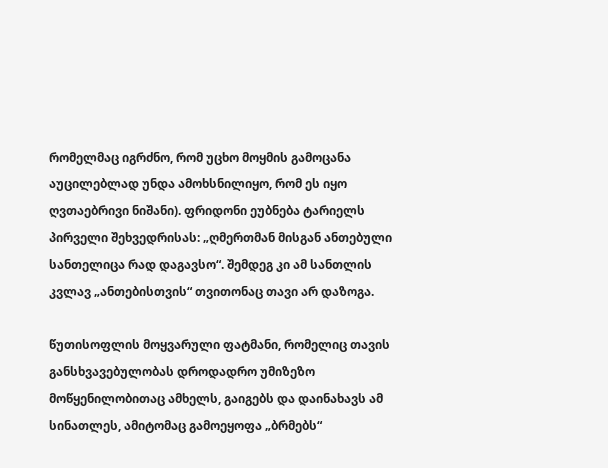რომელმაც იგრძნო, რომ უცხო მოყმის გამოცანა აუცილებლად უნდა ამოხსნილიყო, რომ ეს იყო ღვთაებრივი ნიშანი). ფრიდონი ეუბნება ტარიელს პირველი შეხვედრისას: „ღმერთმან მისგან ანთებული სანთელიცა რად დაგავსო“. შემდეგ კი ამ სანთლის კვლავ „ანთებისთვის“ თვითონაც თავი არ დაზოგა.

წუთისოფლის მოყვარული ფატმანი, რომელიც თავის განსხვავებულობას დროდადრო უმიზეზო მოწყენილობითაც ამხელს, გაიგებს და დაინახავს ამ სინათლეს, ამიტომაც გამოეყოფა „ბრმებს“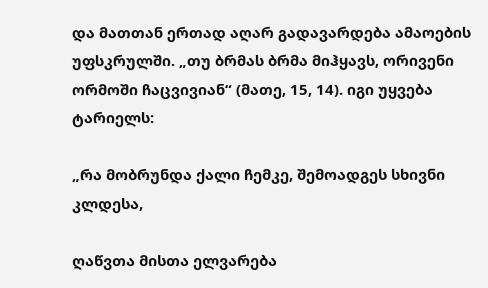და მათთან ერთად აღარ გადავარდება ამაოების უფსკრულში. „თუ ბრმას ბრმა მიჰყავს, ორივენი ორმოში ჩაცვივიან“ (მათე, 15, 14). იგი უყვება ტარიელს:

„რა მობრუნდა ქალი ჩემკე, შემოადგეს სხივნი კლდესა,

ღაწვთა მისთა ელვარება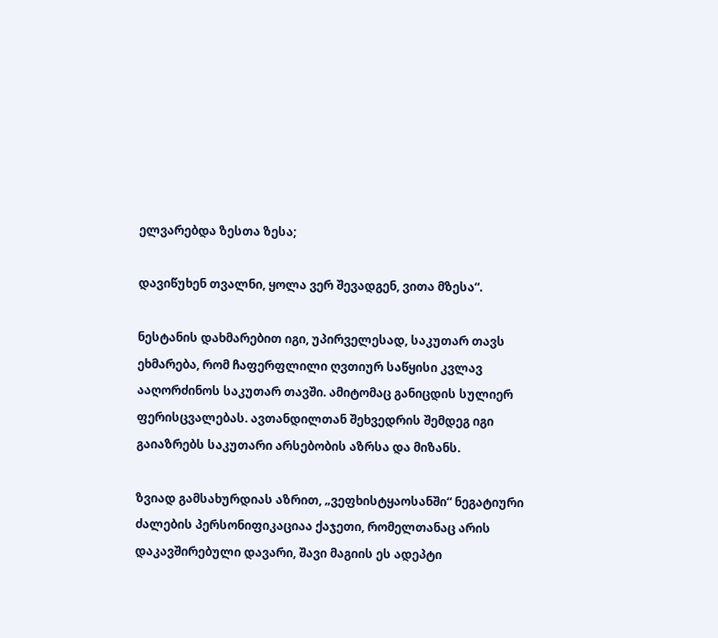ელვარებდა ზესთა ზესა;

დავიწუხენ თვალნი, ყოლა ვერ შევადგენ, ვითა მზესა“.

ნესტანის დახმარებით იგი, უპირველესად, საკუთარ თავს ეხმარება, რომ ჩაფერფლილი ღვთიურ საწყისი კვლავ ააღორძინოს საკუთარ თავში. ამიტომაც განიცდის სულიერ ფერისცვალებას. ავთანდილთან შეხვედრის შემდეგ იგი გაიაზრებს საკუთარი არსებობის აზრსა და მიზანს.

ზვიად გამსახურდიას აზრით, „ვეფხისტყაოსანში“ ნეგატიური ძალების პერსონიფიკაციაა ქაჯეთი, რომელთანაც არის დაკავშირებული დავარი, შავი მაგიის ეს ადეპტი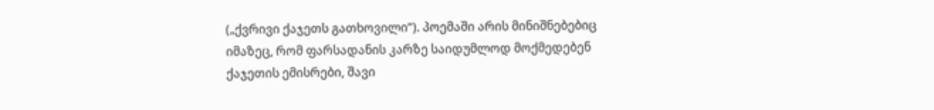(„ქვრივი ქაჯეთს გათხოვილი“). პოემაში არის მინიშნებებიც იმაზეც, რომ ფარსადანის კარზე საიდუმლოდ მოქმედებენ ქაჯეთის ემისრები, შავი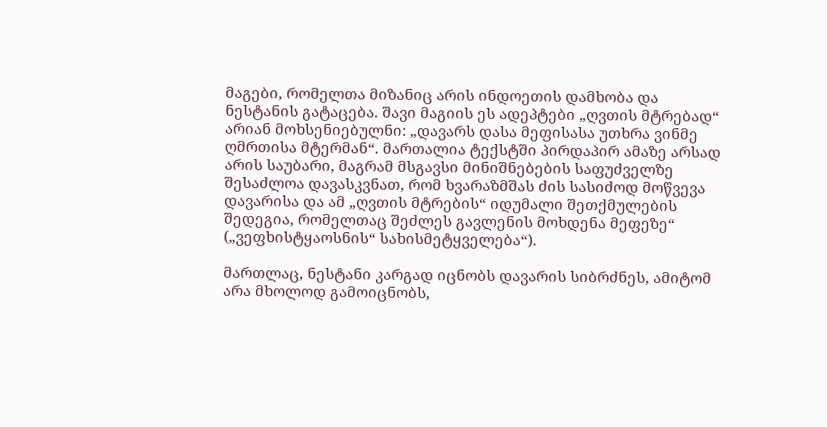მაგები, რომელთა მიზანიც არის ინდოეთის დამხობა და ნესტანის გატაცება. შავი მაგიის ეს ადეპტები „ღვთის მტრებად“ არიან მოხსენიებულნი: „დავარს დასა მეფისასა უთხრა ვინმე ღმრთისა მტერმან“. მართალია ტექსტში პირდაპირ ამაზე არსად არის საუბარი, მაგრამ მსგავსი მინიშნებების საფუძველზე შესაძლოა დავასკვნათ, რომ ხვარაზმშას ძის სასიძოდ მოწვევა დავარისა და ამ „ღვთის მტრების“ იდუმალი შეთქმულების შედეგია, რომელთაც შეძლეს გავლენის მოხდენა მეფეზე“ („ვეფხისტყაოსნის“ სახისმეტყველება“).

მართლაც, ნესტანი კარგად იცნობს დავარის სიბრძნეს, ამიტომ არა მხოლოდ გამოიცნობს,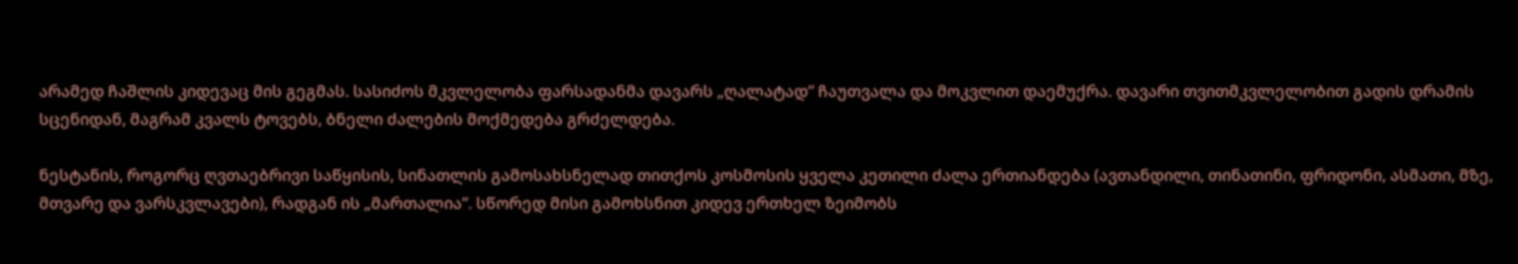არამედ ჩაშლის კიდევაც მის გეგმას. სასიძოს მკვლელობა ფარსადანმა დავარს „ღალატად“ ჩაუთვალა და მოკვლით დაემუქრა. დავარი თვითმკვლელობით გადის დრამის სცენიდან, მაგრამ კვალს ტოვებს, ბნელი ძალების მოქმედება გრძელდება.

ნესტანის, როგორც ღვთაებრივი საწყისის, სინათლის გამოსახსნელად თითქოს კოსმოსის ყველა კეთილი ძალა ერთიანდება (ავთანდილი, თინათინი, ფრიდონი, ასმათი, მზე, მთვარე და ვარსკვლავები), რადგან ის „მართალია“. სწორედ მისი გამოხსნით კიდევ ერთხელ ზეიმობს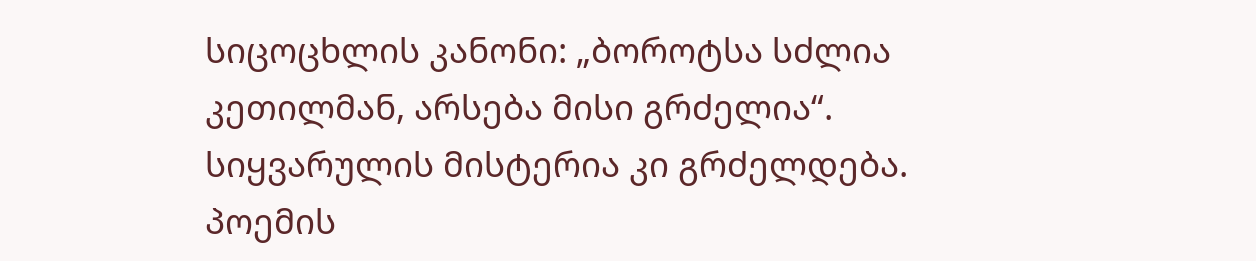სიცოცხლის კანონი: „ბოროტსა სძლია კეთილმან, არსება მისი გრძელია“. სიყვარულის მისტერია კი გრძელდება. პოემის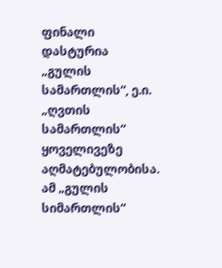ფინალი დასტურია „გულის სამართლის“, ე.ი. „ღვთის სამართლის“ ყოველივეზე აღმატებულობისა. ამ „გულის სიმართლის“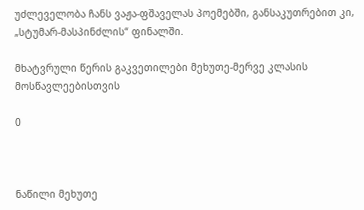უძლეველობა ჩანს ვაჟა-ფშაველას პოემებში, განსაკუთრებით კი, „სტუმარ-მასპინძლის“ ფინალში.

მხატვრული წერის გაკვეთილები მეხუთე-მერვე კლასის მოსწავლეებისთვის

0



ნაწილი მეხუთე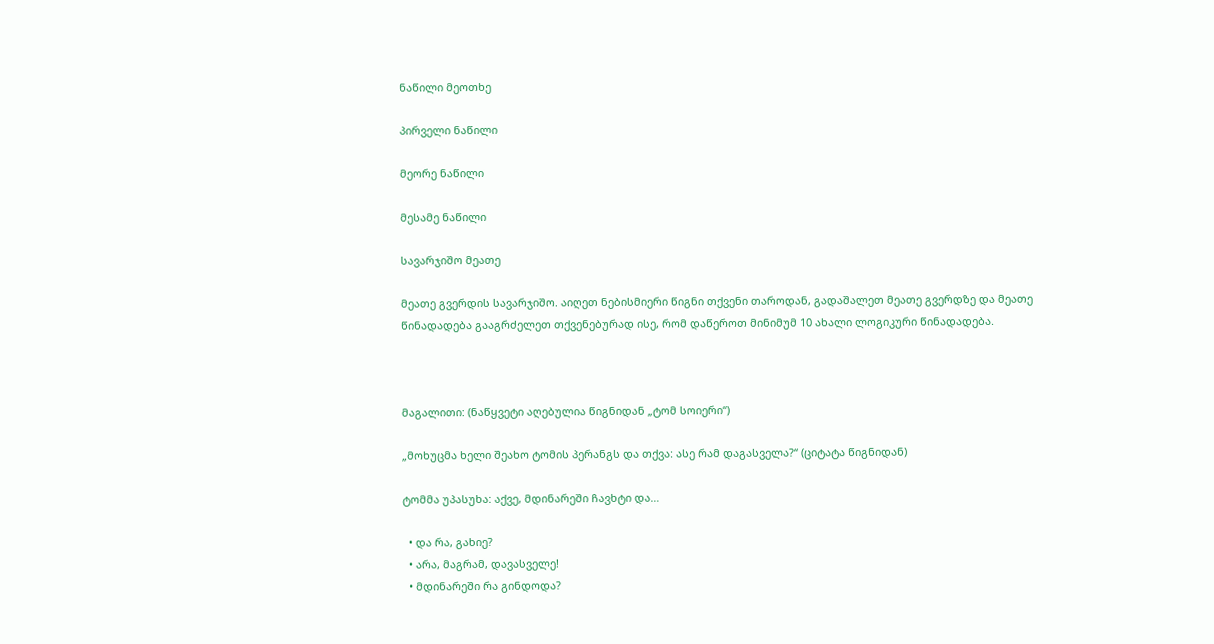ნაწილი მეოთხე

პირველი ნაწილი

მეორე ნაწილი

მესამე ნაწილი

სავარჯიშო მეათე

მეათე გვერდის სავარჯიშო. აიღეთ ნებისმიერი წიგნი თქვენი თაროდან, გადაშალეთ მეათე გვერდზე და მეათე წინადადება გააგრძელეთ თქვენებურად ისე, რომ დაწეროთ მინიმუმ 10 ახალი ლოგიკური წინადადება.



მაგალითი: (ნაწყვეტი აღებულია წიგნიდან „ტომ სოიერი“)

„მოხუცმა ხელი შეახო ტომის პერანგს და თქვა: ასე რამ დაგასველა?“ (ციტატა წიგნიდან)

ტომმა უპასუხა: აქვე, მდინარეში ჩავხტი და…

  • და რა, გახიე?
  • არა, მაგრამ, დავასველე!
  • მდინარეში რა გინდოდა?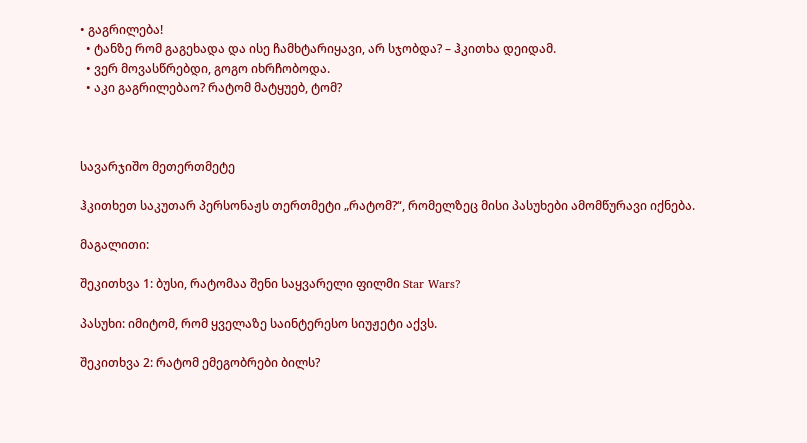• გაგრილება!
  • ტანზე რომ გაგეხადა და ისე ჩამხტარიყავი, არ სჯობდა? – ჰკითხა დეიდამ.
  • ვერ მოვასწრებდი, გოგო იხრჩობოდა.
  • აკი გაგრილებაო? რატომ მატყუებ, ტომ?



სავარჯიშო მეთერთმეტე

ჰკითხეთ საკუთარ პერსონაჟს თერთმეტი „რატომ?“, რომელზეც მისი პასუხები ამომწურავი იქნება.

მაგალითი:

შეკითხვა 1: ბუსი, რატომაა შენი საყვარელი ფილმი Star Wars?

პასუხი: იმიტომ, რომ ყველაზე საინტერესო სიუჟეტი აქვს.

შეკითხვა 2: რატომ ემეგობრები ბილს?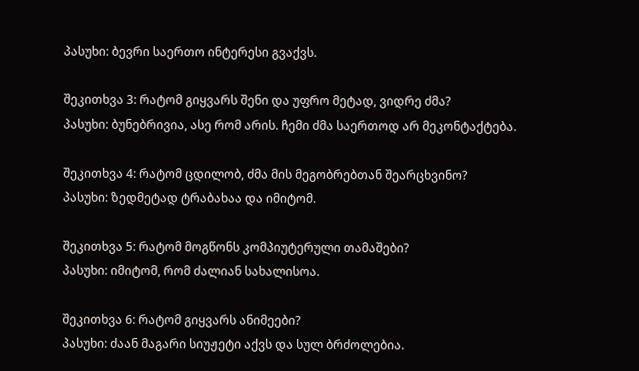პასუხი: ბევრი საერთო ინტერესი გვაქვს.

შეკითხვა 3: რატომ გიყვარს შენი და უფრო მეტად, ვიდრე ძმა?
პასუხი: ბუნებრივია, ასე რომ არის. ჩემი ძმა საერთოდ არ მეკონტაქტება.

შეკითხვა 4: რატომ ცდილობ, ძმა მის მეგობრებთან შეარცხვინო?
პასუხი: ზედმეტად ტრაბახაა და იმიტომ.

შეკითხვა 5: რატომ მოგწონს კომპიუტერული თამაშები?
პასუხი: იმიტომ, რომ ძალიან სახალისოა.

შეკითხვა 6: რატომ გიყვარს ანიმეები?
პასუხი: ძაან მაგარი სიუჟეტი აქვს და სულ ბრძოლებია.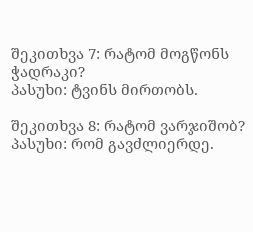შეკითხვა 7: რატომ მოგწონს ჭადრაკი?
პასუხი: ტვინს მირთობს.

შეკითხვა 8: რატომ ვარჯიშობ?
პასუხი: რომ გავძლიერდე.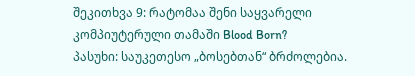შეკითხვა 9: რატომაა შენი საყვარელი კომპიუტერული თამაში Blood Born?
პასუხი: საუკეთესო „ბოსებთან“ ბრძოლებია.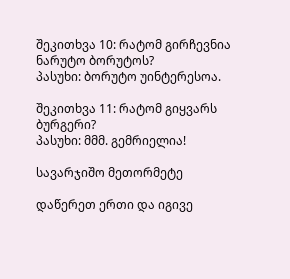შეკითხვა 10: რატომ გირჩევნია ნარუტო ბორუტოს?
პასუხი: ბორუტო უინტერესოა.

შეკითხვა 11: რატომ გიყვარს ბურგერი?
პასუხი: მმმ. გემრიელია!

სავარჯიშო მეთორმეტე

დაწერეთ ერთი და იგივე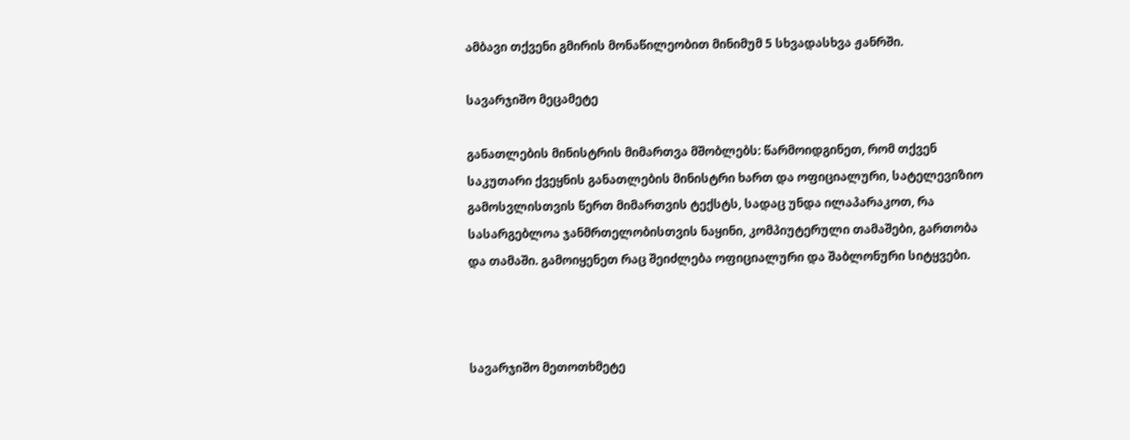ამბავი თქვენი გმირის მონაწილეობით მინიმუმ 5 სხვადასხვა ჟანრში.

სავარჯიშო მეცამეტე

განათლების მინისტრის მიმართვა მშობლებს: წარმოიდგინეთ, რომ თქვენ საკუთარი ქვეყნის განათლების მინისტრი ხართ და ოფიციალური, სატელევიზიო გამოსვლისთვის წერთ მიმართვის ტექსტს, სადაც უნდა ილაპარაკოთ, რა სასარგებლოა ჯანმრთელობისთვის ნაყინი, კომპიუტერული თამაშები, გართობა და თამაში. გამოიყენეთ რაც შეიძლება ოფიციალური და შაბლონური სიტყვები.



სავარჯიშო მეთოთხმეტე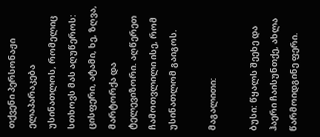თქვენი პერსონაჟი ელაპარაკება უსინათლოს, რომელიც სთხოვს მას აღუწეროს: ცისფერი, ატამი, ხე, ზღვა, მარტორქა და ტელევიზორი. აღწერეთ ჩამოთვლილი ისე, რომ უსინათლომ გაიგოს.

მაგალითი:

ბუსი: წყალს შეეხე და ჰაერი ჩაისუნთქე, ახლა წარმოიდგინე ფერი.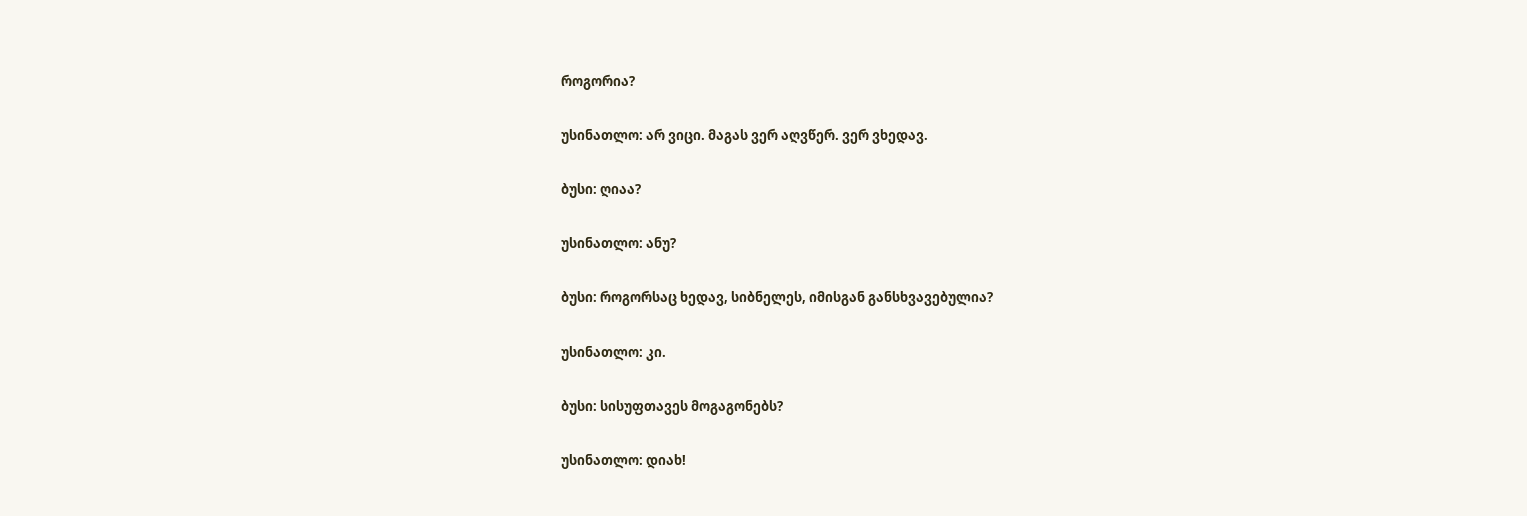როგორია?

უსინათლო: არ ვიცი. მაგას ვერ აღვწერ. ვერ ვხედავ.

ბუსი: ღიაა?

უსინათლო: ანუ?

ბუსი: როგორსაც ხედავ, სიბნელეს, იმისგან განსხვავებულია?

უსინათლო: კი.

ბუსი: სისუფთავეს მოგაგონებს?

უსინათლო: დიახ!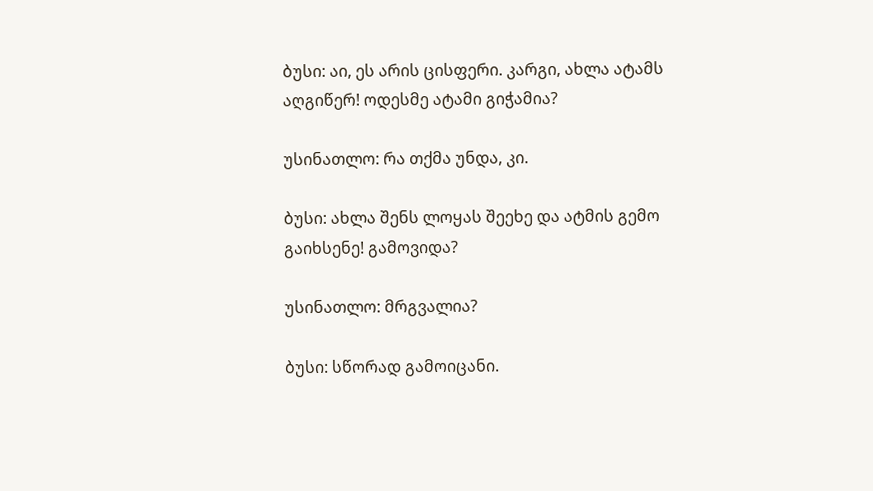ბუსი: აი, ეს არის ცისფერი. კარგი, ახლა ატამს აღგიწერ! ოდესმე ატამი გიჭამია?

უსინათლო: რა თქმა უნდა, კი.

ბუსი: ახლა შენს ლოყას შეეხე და ატმის გემო გაიხსენე! გამოვიდა?

უსინათლო: მრგვალია?

ბუსი: სწორად გამოიცანი.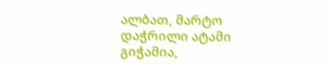ალბათ, მარტო დაჭრილი ატამი გიჭამია,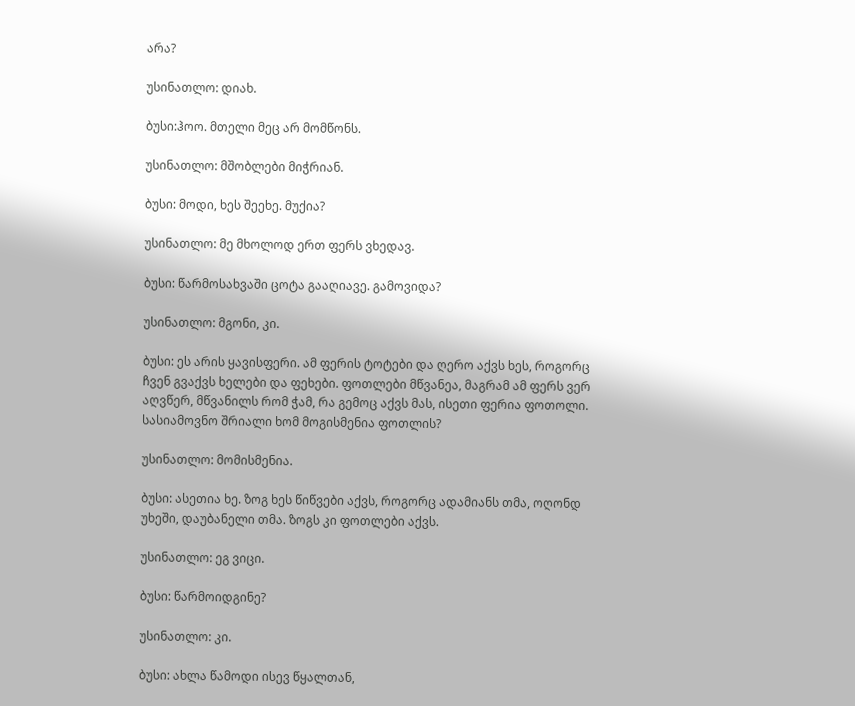არა?

უსინათლო: დიახ.

ბუსი:ჰოო. მთელი მეც არ მომწონს.

უსინათლო: მშობლები მიჭრიან.

ბუსი: მოდი, ხეს შეეხე. მუქია?

უსინათლო: მე მხოლოდ ერთ ფერს ვხედავ.

ბუსი: წარმოსახვაში ცოტა გააღიავე. გამოვიდა?

უსინათლო: მგონი, კი.

ბუსი: ეს არის ყავისფერი. ამ ფერის ტოტები და ღერო აქვს ხეს, როგორც ჩვენ გვაქვს ხელები და ფეხები. ფოთლები მწვანეა, მაგრამ ამ ფერს ვერ აღვწერ, მწვანილს რომ ჭამ, რა გემოც აქვს მას, ისეთი ფერია ფოთოლი. სასიამოვნო შრიალი ხომ მოგისმენია ფოთლის?

უსინათლო: მომისმენია.

ბუსი: ასეთია ხე. ზოგ ხეს წიწვები აქვს, როგორც ადამიანს თმა, ოღონდ უხეში, დაუბანელი თმა. ზოგს კი ფოთლები აქვს.

უსინათლო: ეგ ვიცი.

ბუსი: წარმოიდგინე?

უსინათლო: კი.

ბუსი: ახლა წამოდი ისევ წყალთან,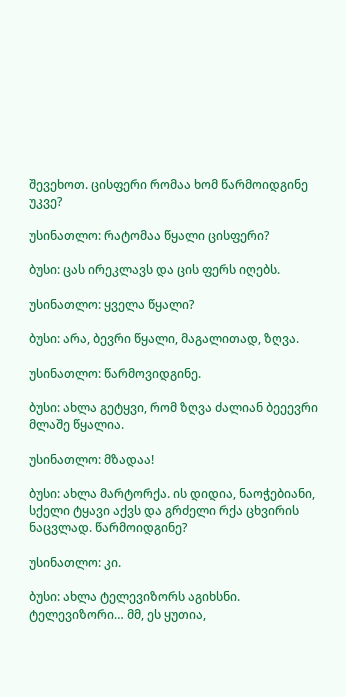შევეხოთ. ცისფერი რომაა ხომ წარმოიდგინე უკვე?

უსინათლო: რატომაა წყალი ცისფერი?

ბუსი: ცას ირეკლავს და ცის ფერს იღებს.

უსინათლო: ყველა წყალი?

ბუსი: არა, ბევრი წყალი, მაგალითად, ზღვა.

უსინათლო: წარმოვიდგინე.

ბუსი: ახლა გეტყვი, რომ ზღვა ძალიან ბეეევრი მლაშე წყალია.

უსინათლო: მზადაა!

ბუსი: ახლა მარტორქა. ის დიდია, ნაოჭებიანი, სქელი ტყავი აქვს და გრძელი რქა ცხვირის ნაცვლად. წარმოიდგინე?

უსინათლო: კი.

ბუსი: ახლა ტელევიზორს აგიხსნი. ტელევიზორი… მმ, ეს ყუთია,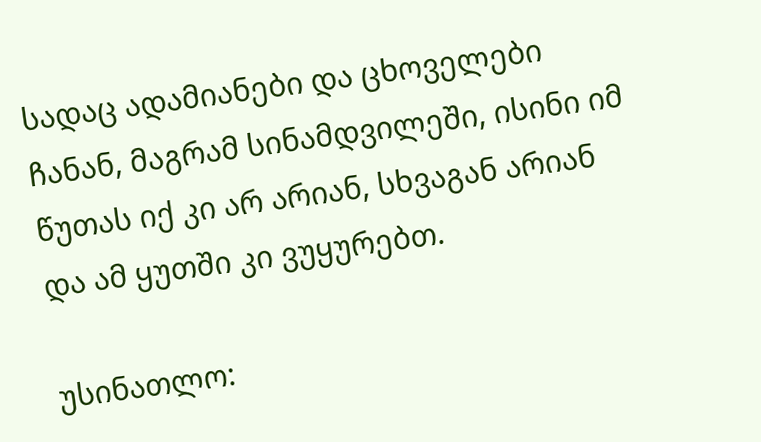სადაც ადამიანები და ცხოველები ჩანან, მაგრამ სინამდვილეში, ისინი იმ წუთას იქ კი არ არიან, სხვაგან არიან და ამ ყუთში კი ვუყურებთ.

უსინათლო: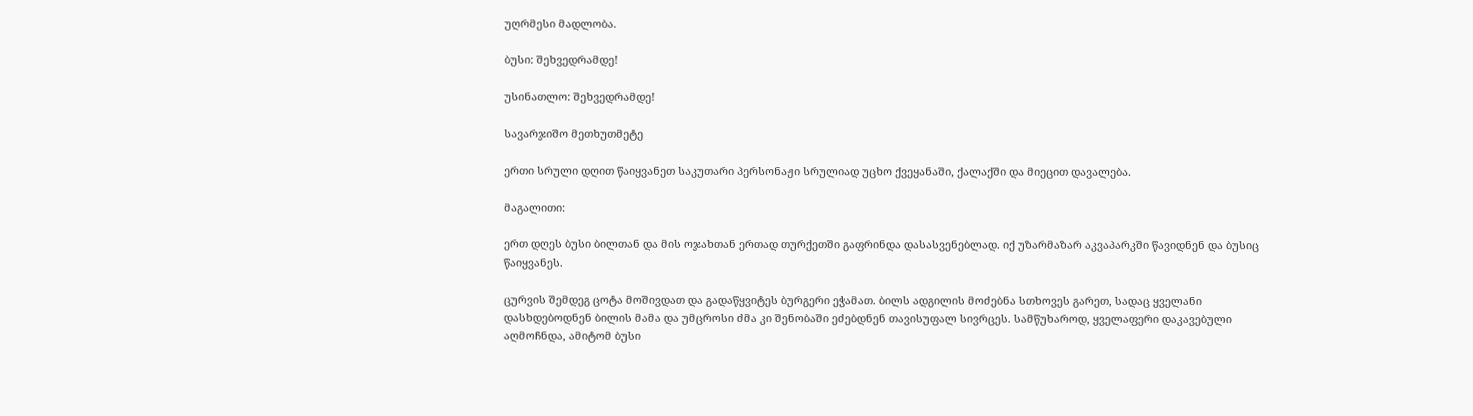უღრმესი მადლობა.

ბუსი: შეხვედრამდე!

უსინათლო: შეხვედრამდე!

სავარჯიშო მეთხუთმეტე

ერთი სრული დღით წაიყვანეთ საკუთარი პერსონაჟი სრულიად უცხო ქვეყანაში, ქალაქში და მიეცით დავალება.

მაგალითი:

ერთ დღეს ბუსი ბილთან და მის ოჯახთან ერთად თურქეთში გაფრინდა დასასვენებლად. იქ უზარმაზარ აკვაპარკში წავიდნენ და ბუსიც წაიყვანეს.

ცურვის შემდეგ ცოტა მოშივდათ და გადაწყვიტეს ბურგერი ეჭამათ. ბილს ადგილის მოძებნა სთხოვეს გარეთ, სადაც ყველანი დასხდებოდნენ ბილის მამა და უმცროსი ძმა კი შენობაში ეძებდნენ თავისუფალ სივრცეს. სამწუხაროდ, ყველაფერი დაკავებული აღმოჩნდა, ამიტომ ბუსი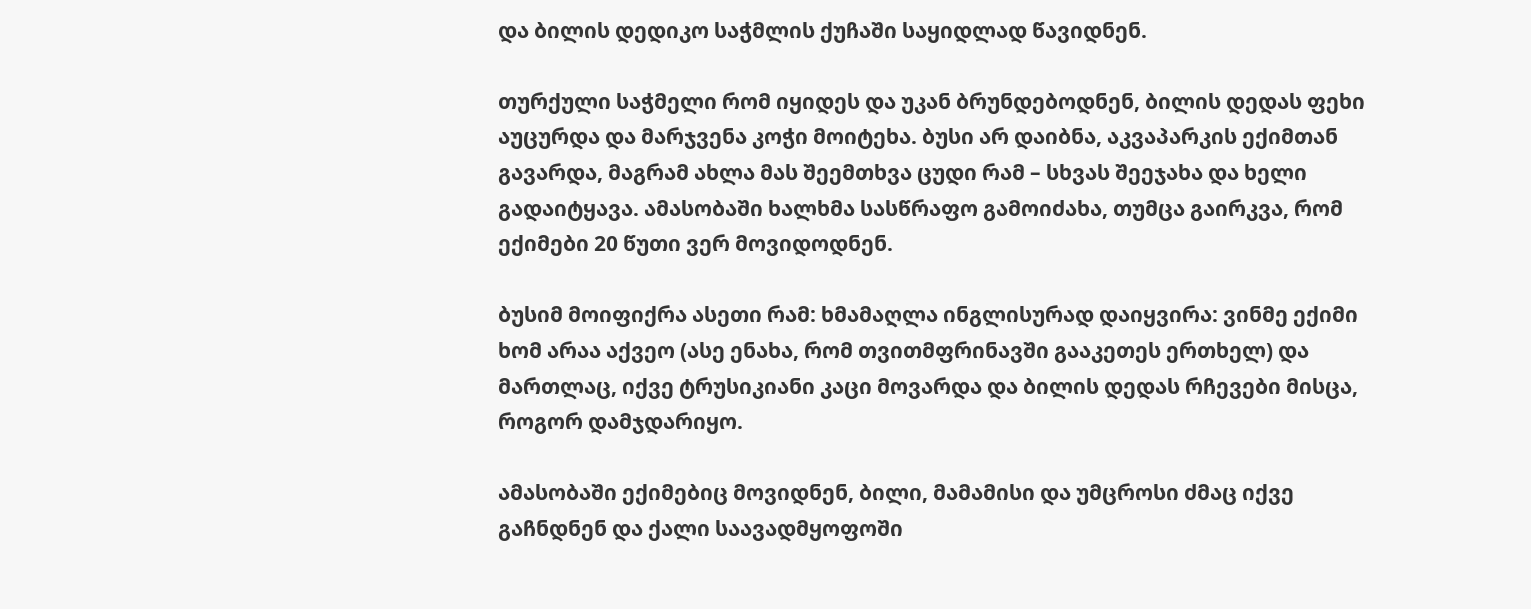და ბილის დედიკო საჭმლის ქუჩაში საყიდლად წავიდნენ.

თურქული საჭმელი რომ იყიდეს და უკან ბრუნდებოდნენ, ბილის დედას ფეხი აუცურდა და მარჯვენა კოჭი მოიტეხა. ბუსი არ დაიბნა, აკვაპარკის ექიმთან გავარდა, მაგრამ ახლა მას შეემთხვა ცუდი რამ – სხვას შეეჯახა და ხელი გადაიტყავა. ამასობაში ხალხმა სასწრაფო გამოიძახა, თუმცა გაირკვა, რომ ექიმები 20 წუთი ვერ მოვიდოდნენ.

ბუსიმ მოიფიქრა ასეთი რამ: ხმამაღლა ინგლისურად დაიყვირა: ვინმე ექიმი ხომ არაა აქვეო (ასე ენახა, რომ თვითმფრინავში გააკეთეს ერთხელ) და მართლაც, იქვე ტრუსიკიანი კაცი მოვარდა და ბილის დედას რჩევები მისცა, როგორ დამჯდარიყო.

ამასობაში ექიმებიც მოვიდნენ, ბილი, მამამისი და უმცროსი ძმაც იქვე გაჩნდნენ და ქალი საავადმყოფოში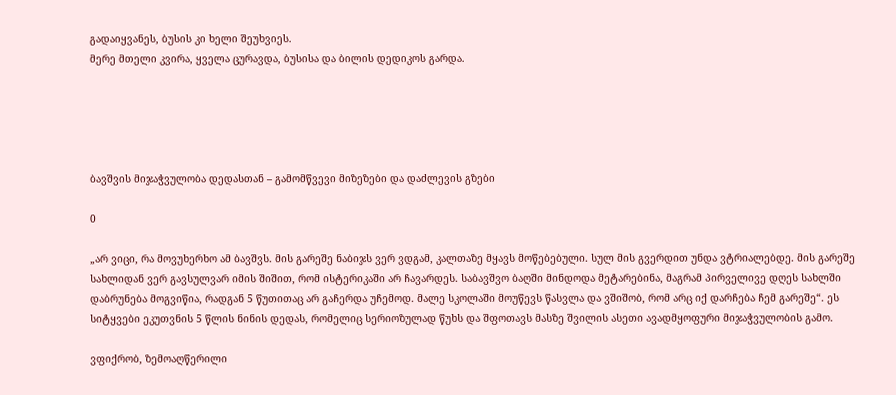გადაიყვანეს, ბუსის კი ხელი შეუხვიეს.
მერე მთელი კვირა, ყველა ცურავდა, ბუსისა და ბილის დედიკოს გარდა.





ბავშვის მიჯაჭვულობა დედასთან – გამომწვევი მიზეზები და დაძლევის გზები

0

„არ ვიცი, რა მოვუხერხო ამ ბავშვს. მის გარეშე ნაბიჯს ვერ ვდგამ, კალთაზე მყავს მოწებებული. სულ მის გვერდით უნდა ვტრიალებდე. მის გარეშე სახლიდან ვერ გავსულვარ იმის შიშით, რომ ისტერიკაში არ ჩავარდეს. საბავშვო ბაღში მინდოდა მეტარებინა, მაგრამ პირველივე დღეს სახლში დაბრუნება მოგვიწია, რადგან 5 წუთითაც არ გაჩერდა უჩემოდ. მალე სკოლაში მოუწევს წასვლა და ვშიშობ, რომ არც იქ დარჩება ჩემ გარეშე“. ეს სიტყვები ეკუთვნის 5 წლის ნინის დედას, რომელიც სერიოზულად წუხს და შფოთავს მასზე შვილის ასეთი ავადმყოფური მიჯაჭვულობის გამო.

ვფიქრობ, ზემოაღწერილი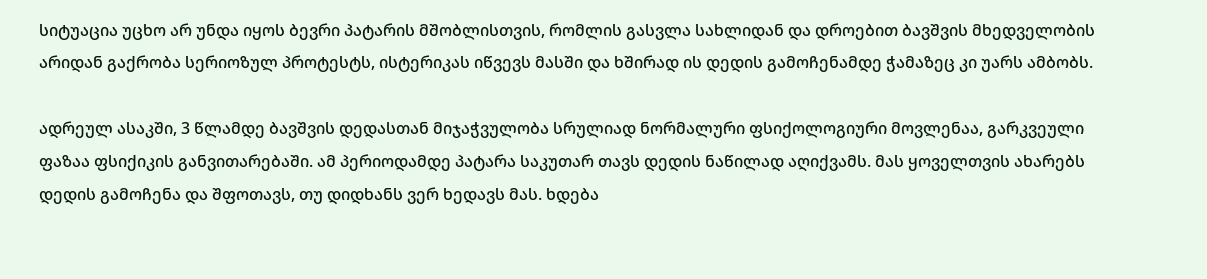სიტუაცია უცხო არ უნდა იყოს ბევრი პატარის მშობლისთვის, რომლის გასვლა სახლიდან და დროებით ბავშვის მხედველობის არიდან გაქრობა სერიოზულ პროტესტს, ისტერიკას იწვევს მასში და ხშირად ის დედის გამოჩენამდე ჭამაზეც კი უარს ამბობს.

ადრეულ ასაკში, 3 წლამდე ბავშვის დედასთან მიჯაჭვულობა სრულიად ნორმალური ფსიქოლოგიური მოვლენაა, გარკვეული ფაზაა ფსიქიკის განვითარებაში. ამ პერიოდამდე პატარა საკუთარ თავს დედის ნაწილად აღიქვამს. მას ყოველთვის ახარებს დედის გამოჩენა და შფოთავს, თუ დიდხანს ვერ ხედავს მას. ხდება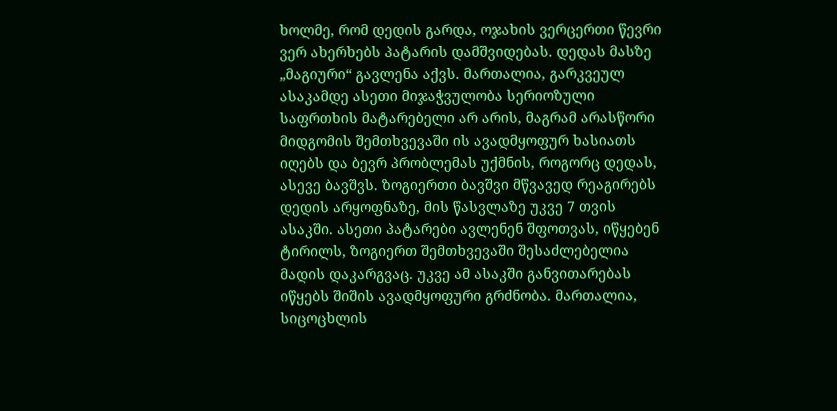ხოლმე, რომ დედის გარდა, ოჯახის ვერცერთი წევრი ვერ ახერხებს პატარის დამშვიდებას. დედას მასზე „მაგიური“ გავლენა აქვს. მართალია, გარკვეულ ასაკამდე ასეთი მიჯაჭვულობა სერიოზული საფრთხის მატარებელი არ არის, მაგრამ არასწორი მიდგომის შემთხვევაში ის ავადმყოფურ ხასიათს იღებს და ბევრ პრობლემას უქმნის, როგორც დედას, ასევე ბავშვს. ზოგიერთი ბავშვი მწვავედ რეაგირებს დედის არყოფნაზე, მის წასვლაზე უკვე 7 თვის ასაკში. ასეთი პატარები ავლენენ შფოთვას, იწყებენ ტირილს, ზოგიერთ შემთხვევაში შესაძლებელია მადის დაკარგვაც. უკვე ამ ასაკში განვითარებას იწყებს შიშის ავადმყოფური გრძნობა. მართალია, სიცოცხლის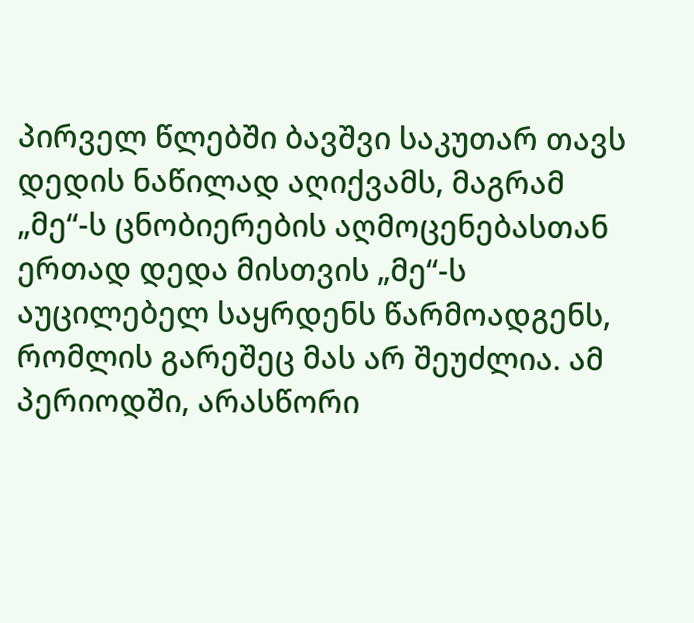პირველ წლებში ბავშვი საკუთარ თავს დედის ნაწილად აღიქვამს, მაგრამ „მე“-ს ცნობიერების აღმოცენებასთან ერთად დედა მისთვის „მე“-ს აუცილებელ საყრდენს წარმოადგენს, რომლის გარეშეც მას არ შეუძლია. ამ პერიოდში, არასწორი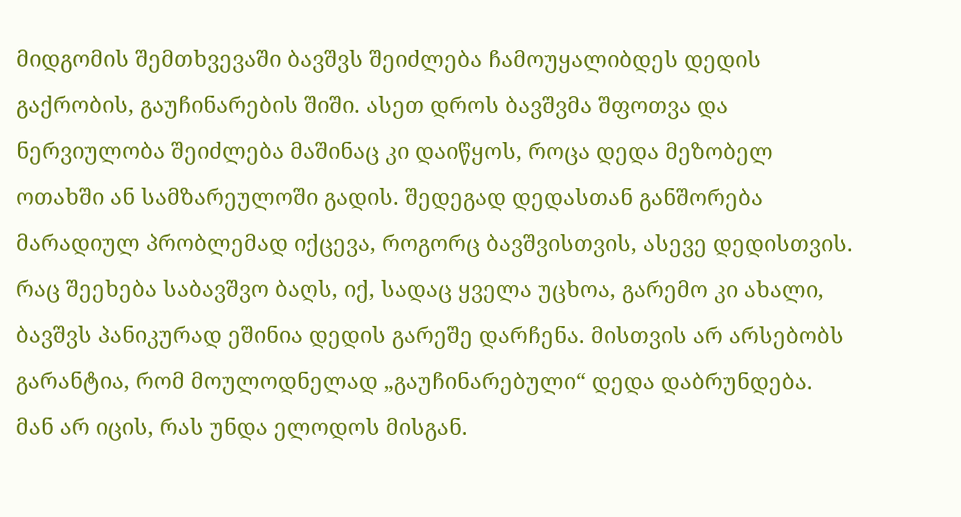მიდგომის შემთხვევაში ბავშვს შეიძლება ჩამოუყალიბდეს დედის გაქრობის, გაუჩინარების შიში. ასეთ დროს ბავშვმა შფოთვა და ნერვიულობა შეიძლება მაშინაც კი დაიწყოს, როცა დედა მეზობელ ოთახში ან სამზარეულოში გადის. შედეგად დედასთან განშორება მარადიულ პრობლემად იქცევა, როგორც ბავშვისთვის, ასევე დედისთვის. რაც შეეხება საბავშვო ბაღს, იქ, სადაც ყველა უცხოა, გარემო კი ახალი, ბავშვს პანიკურად ეშინია დედის გარეშე დარჩენა. მისთვის არ არსებობს გარანტია, რომ მოულოდნელად „გაუჩინარებული“ დედა დაბრუნდება. მან არ იცის, რას უნდა ელოდოს მისგან.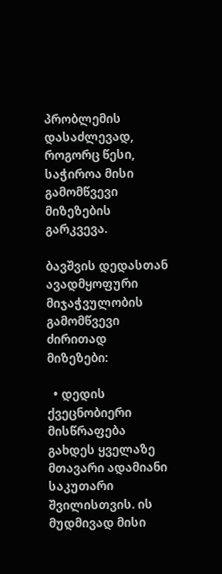პრობლემის დასაძლევად, როგორც წესი, საჭიროა მისი გამომწვევი მიზეზების გარკვევა.

ბავშვის დედასთან ავადმყოფური მიჯაჭვულობის გამომწვევი ძირითად მიზეზები:

  • დედის ქვეცნობიერი მისწრაფება გახდეს ყველაზე მთავარი ადამიანი საკუთარი შვილისთვის. ის მუდმივად მისი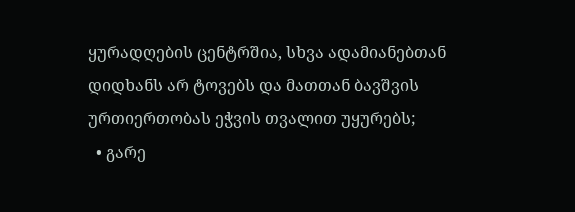ყურადღების ცენტრშია, სხვა ადამიანებთან დიდხანს არ ტოვებს და მათთან ბავშვის ურთიერთობას ეჭვის თვალით უყურებს;
  • გარე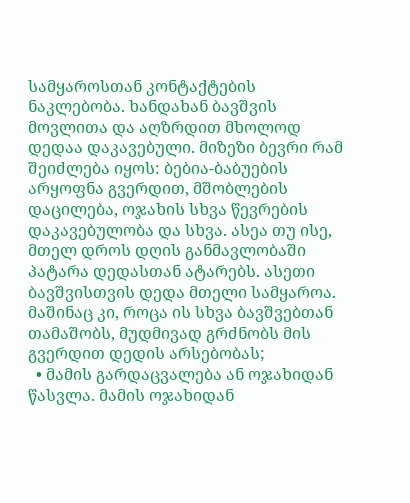სამყაროსთან კონტაქტების ნაკლებობა. ხანდახან ბავშვის მოვლითა და აღზრდით მხოლოდ დედაა დაკავებული. მიზეზი ბევრი რამ შეიძლება იყოს: ბებია-ბაბუების არყოფნა გვერდით, მშობლების დაცილება, ოჯახის სხვა წევრების დაკავებულობა და სხვა. ასეა თუ ისე, მთელ დროს დღის განმავლობაში პატარა დედასთან ატარებს. ასეთი ბავშვისთვის დედა მთელი სამყაროა. მაშინაც კი, როცა ის სხვა ბავშვებთან თამაშობს, მუდმივად გრძნობს მის გვერდით დედის არსებობას;
  • მამის გარდაცვალება ან ოჯახიდან წასვლა. მამის ოჯახიდან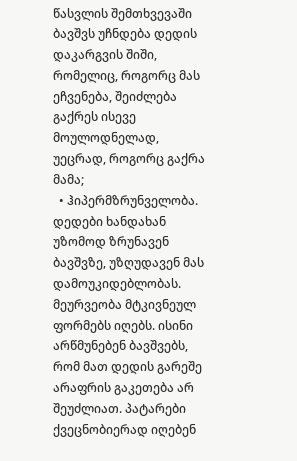წასვლის შემთხვევაში ბავშვს უჩნდება დედის დაკარგვის შიში, რომელიც, როგორც მას ეჩვენება, შეიძლება გაქრეს ისევე მოულოდნელად, უეცრად, როგორც გაქრა მამა;
  • ჰიპერმზრუნველობა. დედები ხანდახან უზომოდ ზრუნავენ ბავშვზე, უზღუდავენ მას დამოუკიდებლობას. მეურვეობა მტკივნეულ ფორმებს იღებს. ისინი არწმუნებენ ბავშვებს, რომ მათ დედის გარეშე არაფრის გაკეთება არ შეუძლიათ. პატარები ქვეცნობიერად იღებენ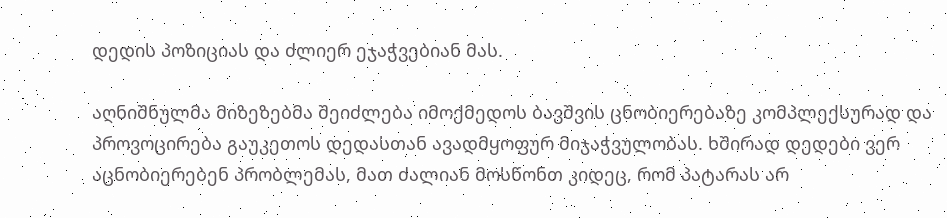დედის პოზიციას და ძლიერ ეჯაჭვებიან მას.

აღნიშნულმა მიზეზებმა შეიძლება იმოქმედოს ბავშვის ცნობიერებაზე კომპლექსურად და პროვოცირება გაუკეთოს დედასთან ავადმყოფურ მიჯაჭვულობას. ხშირად დედები ვერ აცნობიერებენ პრობლემას, მათ ძალიან მოსწონთ კიდეც, რომ პატარას არ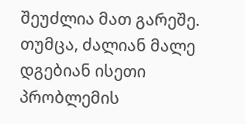შეუძლია მათ გარეშე. თუმცა, ძალიან მალე დგებიან ისეთი პრობლემის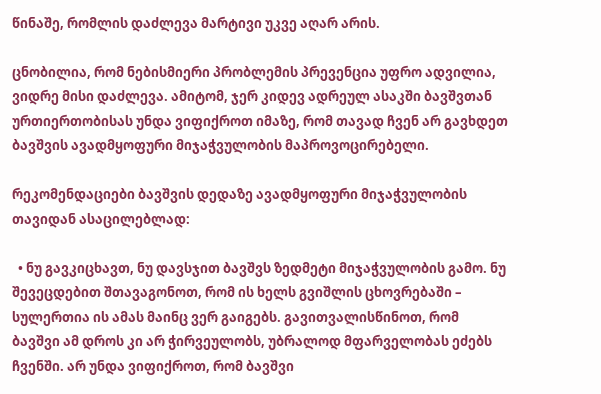წინაშე, რომლის დაძლევა მარტივი უკვე აღარ არის.

ცნობილია, რომ ნებისმიერი პრობლემის პრევენცია უფრო ადვილია, ვიდრე მისი დაძლევა. ამიტომ, ჯერ კიდევ ადრეულ ასაკში ბავშვთან ურთიერთობისას უნდა ვიფიქროთ იმაზე, რომ თავად ჩვენ არ გავხდეთ ბავშვის ავადმყოფური მიჯაჭვულობის მაპროვოცირებელი.

რეკომენდაციები ბავშვის დედაზე ავადმყოფური მიჯაჭვულობის თავიდან ასაცილებლად:

  • ნუ გავკიცხავთ, ნუ დავსჯით ბავშვს ზედმეტი მიჯაჭვულობის გამო. ნუ შევეცდებით შთავაგონოთ, რომ ის ხელს გვიშლის ცხოვრებაში – სულერთია ის ამას მაინც ვერ გაიგებს. გავითვალისწინოთ, რომ ბავშვი ამ დროს კი არ ჭირვეულობს, უბრალოდ მფარველობას ეძებს ჩვენში. არ უნდა ვიფიქროთ, რომ ბავშვი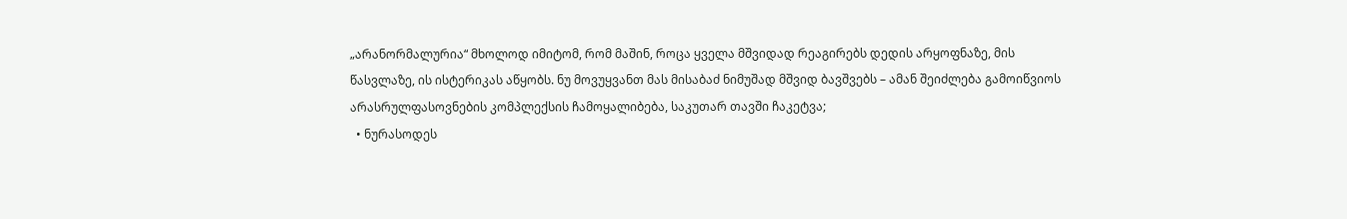„არანორმალურია“ მხოლოდ იმიტომ, რომ მაშინ, როცა ყველა მშვიდად რეაგირებს დედის არყოფნაზე, მის წასვლაზე, ის ისტერიკას აწყობს. ნუ მოვუყვანთ მას მისაბაძ ნიმუშად მშვიდ ბავშვებს – ამან შეიძლება გამოიწვიოს არასრულფასოვნების კომპლექსის ჩამოყალიბება, საკუთარ თავში ჩაკეტვა;
  • ნურასოდეს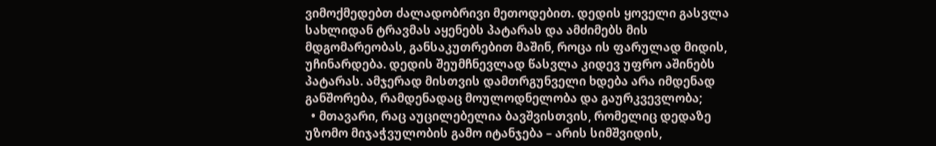ვიმოქმედებთ ძალადობრივი მეთოდებით. დედის ყოველი გასვლა სახლიდან ტრავმას აყენებს პატარას და ამძიმებს მის მდგომარეობას, განსაკუთრებით მაშინ, როცა ის ფარულად მიდის, უჩინარდება. დედის შეუმჩნევლად წასვლა კიდევ უფრო აშინებს პატარას. ამჯერად მისთვის დამთრგუნველი ხდება არა იმდენად განშორება, რამდენადაც მოულოდნელობა და გაურკვევლობა;
  • მთავარი, რაც აუცილებელია ბავშვისთვის, რომელიც დედაზე უზომო მიჯაჭვულობის გამო იტანჯება – არის სიმშვიდის,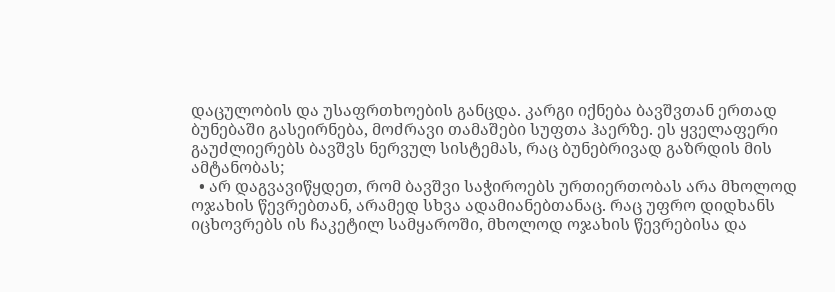დაცულობის და უსაფრთხოების განცდა. კარგი იქნება ბავშვთან ერთად ბუნებაში გასეირნება, მოძრავი თამაშები სუფთა ჰაერზე. ეს ყველაფერი გაუძლიერებს ბავშვს ნერვულ სისტემას, რაც ბუნებრივად გაზრდის მის ამტანობას;
  • არ დაგვავიწყდეთ, რომ ბავშვი საჭიროებს ურთიერთობას არა მხოლოდ ოჯახის წევრებთან, არამედ სხვა ადამიანებთანაც. რაც უფრო დიდხანს იცხოვრებს ის ჩაკეტილ სამყაროში, მხოლოდ ოჯახის წევრებისა და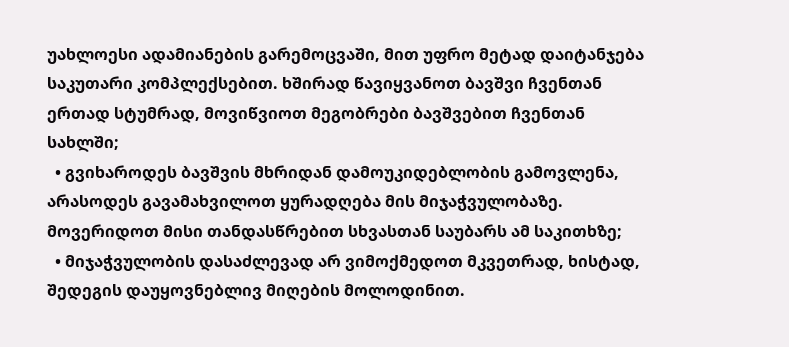უახლოესი ადამიანების გარემოცვაში, მით უფრო მეტად დაიტანჯება საკუთარი კომპლექსებით. ხშირად წავიყვანოთ ბავშვი ჩვენთან ერთად სტუმრად, მოვიწვიოთ მეგობრები ბავშვებით ჩვენთან სახლში;
  • გვიხაროდეს ბავშვის მხრიდან დამოუკიდებლობის გამოვლენა, არასოდეს გავამახვილოთ ყურადღება მის მიჯაჭვულობაზე. მოვერიდოთ მისი თანდასწრებით სხვასთან საუბარს ამ საკითხზე;
  • მიჯაჭვულობის დასაძლევად არ ვიმოქმედოთ მკვეთრად, ხისტად, შედეგის დაუყოვნებლივ მიღების მოლოდინით.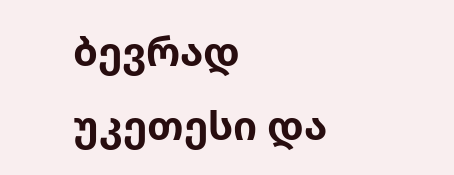ბევრად უკეთესი და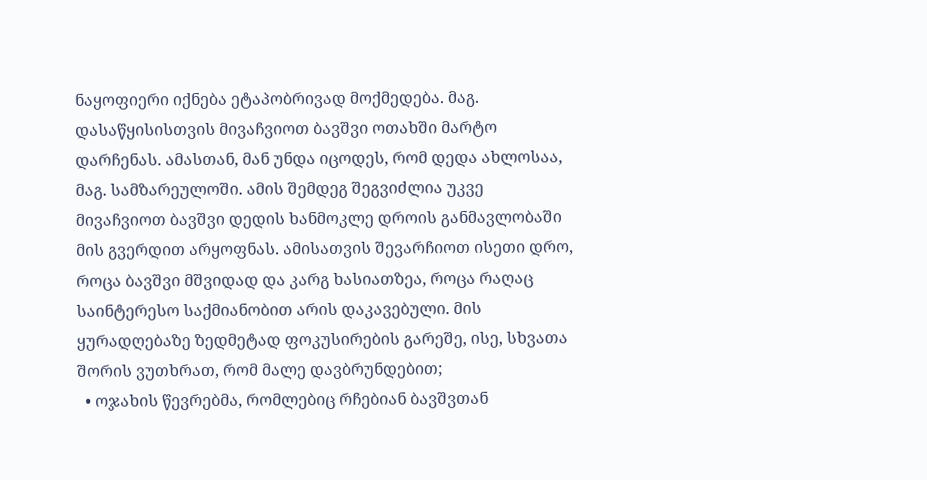ნაყოფიერი იქნება ეტაპობრივად მოქმედება. მაგ. დასაწყისისთვის მივაჩვიოთ ბავშვი ოთახში მარტო დარჩენას. ამასთან, მან უნდა იცოდეს, რომ დედა ახლოსაა, მაგ. სამზარეულოში. ამის შემდეგ შეგვიძლია უკვე მივაჩვიოთ ბავშვი დედის ხანმოკლე დროის განმავლობაში მის გვერდით არყოფნას. ამისათვის შევარჩიოთ ისეთი დრო, როცა ბავშვი მშვიდად და კარგ ხასიათზეა, როცა რაღაც საინტერესო საქმიანობით არის დაკავებული. მის ყურადღებაზე ზედმეტად ფოკუსირების გარეშე, ისე, სხვათა შორის ვუთხრათ, რომ მალე დავბრუნდებით;
  • ოჯახის წევრებმა, რომლებიც რჩებიან ბავშვთან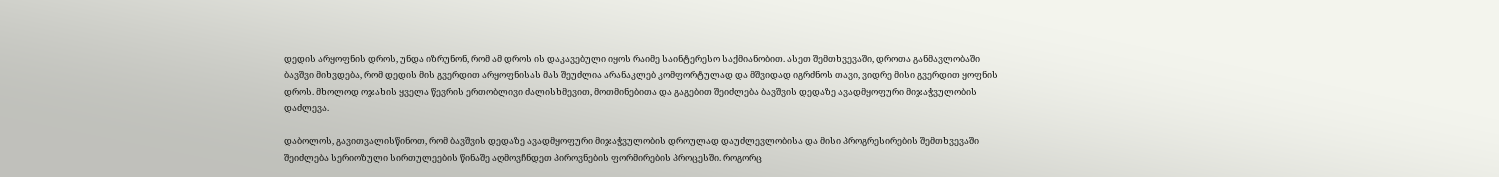დედის არყოფნის დროს, უნდა იზრუნონ, რომ ამ დროს ის დაკავებული იყოს რაიმე საინტერესო საქმიანობით. ასეთ შემთხვევაში, დროთა განმავლობაში ბავშვი მიხვდება, რომ დედის მის გვერდით არყოფნისას მას შეუძლია არანაკლებ კომფორტულად და მშვიდად იგრძნოს თავი, ვიდრე მისი გვერდით ყოფნის დროს. მხოლოდ ოჯახის ყველა წევრის ერთობლივი ძალისხმევით, მოთმინებითა და გაგებით შეიძლება ბავშვის დედაზე ავადმყოფური მიჯაჭვულობის დაძლევა.

დაბოლოს, გავითვალისწინოთ, რომ ბავშვის დედაზე ავადმყოფური მიჯაჭვულობის დროულად დაუძლევლობისა და მისი პროგრესირების შემთხვევაში შეიძლება სერიოზული სირთულეების წინაშე აღმოვჩნდეთ პიროვნების ფორმირების პროცესში. როგორც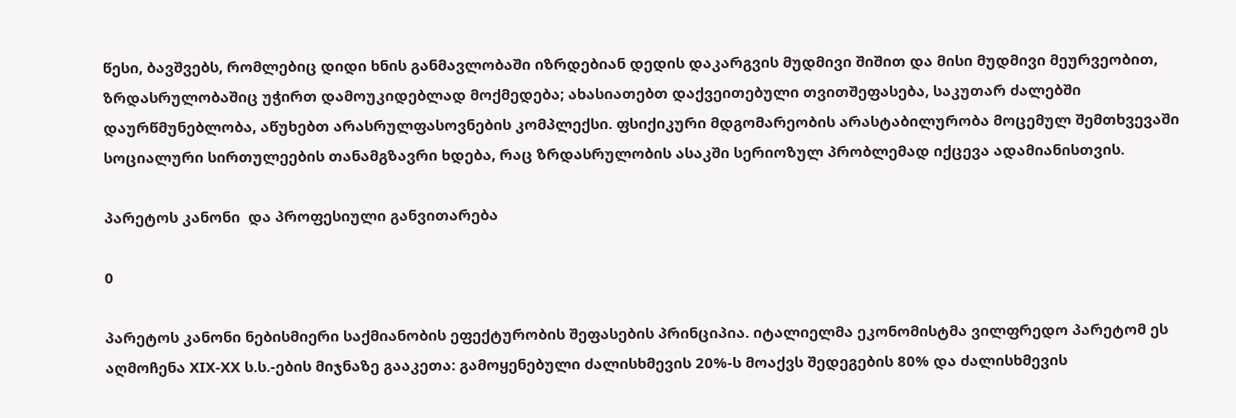წესი, ბავშვებს, რომლებიც დიდი ხნის განმავლობაში იზრდებიან დედის დაკარგვის მუდმივი შიშით და მისი მუდმივი მეურვეობით, ზრდასრულობაშიც უჭირთ დამოუკიდებლად მოქმედება; ახასიათებთ დაქვეითებული თვითშეფასება, საკუთარ ძალებში დაურწმუნებლობა, აწუხებთ არასრულფასოვნების კომპლექსი. ფსიქიკური მდგომარეობის არასტაბილურობა მოცემულ შემთხვევაში სოციალური სირთულეების თანამგზავრი ხდება, რაც ზრდასრულობის ასაკში სერიოზულ პრობლემად იქცევა ადამიანისთვის.

პარეტოს კანონი  და პროფესიული განვითარება

0

პარეტოს კანონი ნებისმიერი საქმიანობის ეფექტურობის შეფასების პრინციპია. იტალიელმა ეკონომისტმა ვილფრედო პარეტომ ეს აღმოჩენა XIX-XX ს.ს.-ების მიჯნაზე გააკეთა: გამოყენებული ძალისხმევის 20%-ს მოაქვს შედეგების 80% და ძალისხმევის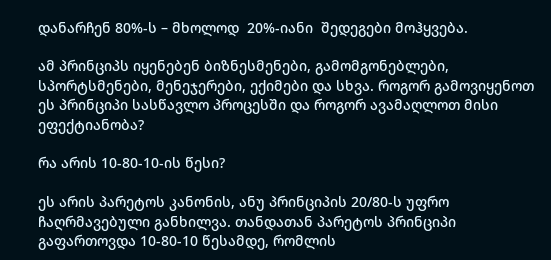დანარჩენ 80%-ს – მხოლოდ  20%-იანი  შედეგები მოჰყვება.

ამ პრინციპს იყენებენ ბიზნესმენები, გამომგონებლები, სპორტსმენები, მენეჯერები, ექიმები და სხვა. როგორ გამოვიყენოთ ეს პრინციპი სასწავლო პროცესში და როგორ ავამაღლოთ მისი ეფექტიანობა?

რა არის 10-80-10-ის წესი?

ეს არის პარეტოს კანონის, ანუ პრინციპის 20/80-ს უფრო ჩაღრმავებული განხილვა. თანდათან პარეტოს პრინციპი გაფართოვდა 10-80-10 წესამდე, რომლის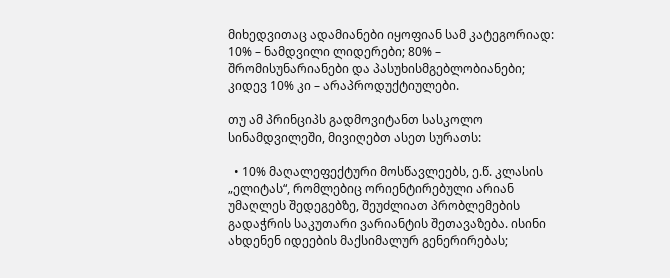მიხედვითაც ადამიანები იყოფიან სამ კატეგორიად: 10% – ნამდვილი ლიდერები; 80% – შრომისუნარიანები და პასუხისმგებლობიანები; კიდევ 10% კი – არაპროდუქტიულები.

თუ ამ პრინციპს გადმოვიტანთ სასკოლო სინამდვილეში, მივიღებთ ასეთ სურათს:

  • 10% მაღალეფექტური მოსწავლეებს, ე.წ. კლასის „ელიტას“, რომლებიც ორიენტირებული არიან უმაღლეს შედეგებზე, შეუძლიათ პრობლემების გადაჭრის საკუთარი ვარიანტის შეთავაზება. ისინი ახდენენ იდეების მაქსიმალურ გენერირებას;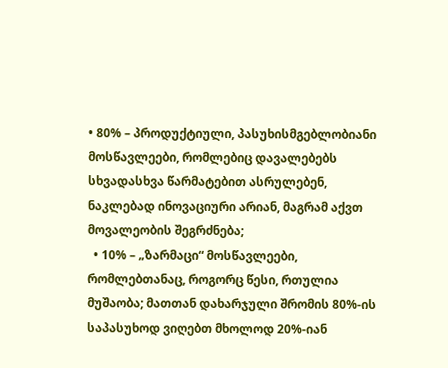• 80% – პროდუქტიული, პასუხისმგებლობიანი მოსწავლეები, რომლებიც დავალებებს სხვადასხვა წარმატებით ასრულებენ, ნაკლებად ინოვაციური არიან, მაგრამ აქვთ მოვალეობის შეგრძნება;
  • 10% – „ზარმაცი“ მოსწავლეები, რომლებთანაც, როგორც წესი, რთულია მუშაობა; მათთან დახარჯული შრომის 80%-ის საპასუხოდ ვიღებთ მხოლოდ 20%-იან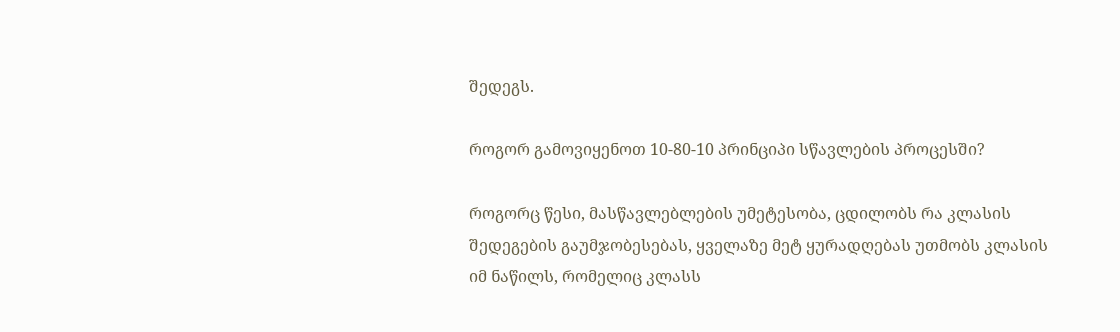შედეგს.

როგორ გამოვიყენოთ 10-80-10 პრინციპი სწავლების პროცესში?

როგორც წესი, მასწავლებლების უმეტესობა, ცდილობს რა კლასის შედეგების გაუმჯობესებას, ყველაზე მეტ ყურადღებას უთმობს კლასის იმ ნაწილს, რომელიც კლასს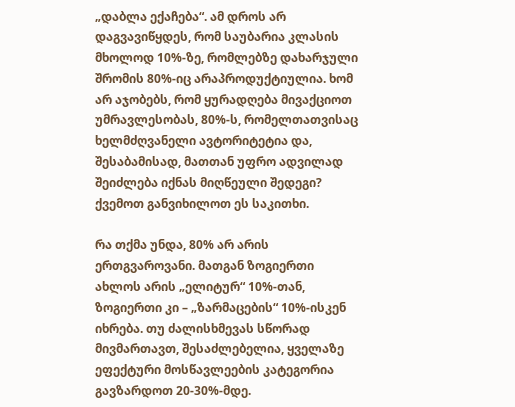„დაბლა ექაჩება“. ამ დროს არ დაგვავიწყდეს, რომ საუბარია კლასის მხოლოდ 10%-ზე, რომლებზე დახარჯული შრომის 80%-იც არაპროდუქტიულია. ხომ არ აჯობებს, რომ ყურადღება მივაქციოთ უმრავლესობას, 80%-ს, რომელთათვისაც ხელმძღვანელი ავტორიტეტია და, შესაბამისად, მათთან უფრო ადვილად შეიძლება იქნას მიღწეული შედეგი? ქვემოთ განვიხილოთ ეს საკითხი.

რა თქმა უნდა, 80% არ არის ერთგვაროვანი. მათგან ზოგიერთი ახლოს არის „ელიტურ“ 10%-თან, ზოგიერთი კი – „ზარმაცების“ 10%-ისკენ იხრება. თუ ძალისხმევას სწორად მივმართავთ, შესაძლებელია, ყველაზე ეფექტური მოსწავლეების კატეგორია გავზარდოთ 20-30%-მდე.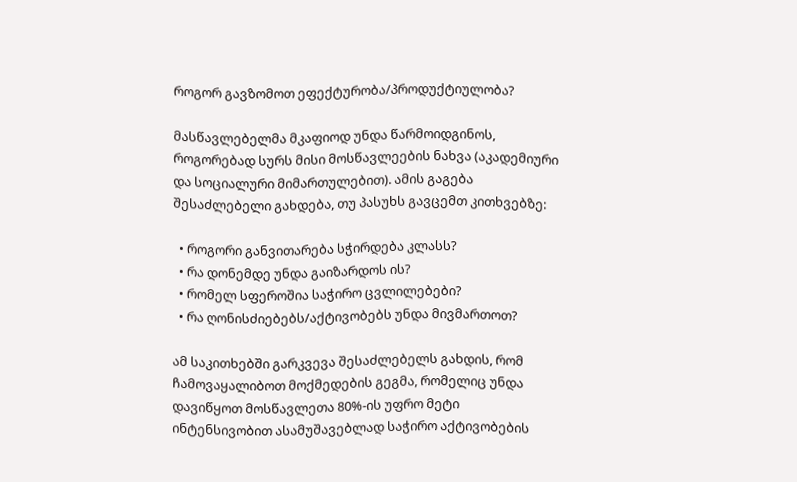როგორ გავზომოთ ეფექტურობა/პროდუქტიულობა?

მასწავლებელმა მკაფიოდ უნდა წარმოიდგინოს, როგორებად სურს მისი მოსწავლეების ნახვა (აკადემიური და სოციალური მიმართულებით). ამის გაგება შესაძლებელი გახდება, თუ პასუხს გავცემთ კითხვებზე:

  • როგორი განვითარება სჭირდება კლასს?
  • რა დონემდე უნდა გაიზარდოს ის?
  • რომელ სფეროშია საჭირო ცვლილებები?
  • რა ღონისძიებებს/აქტივობებს უნდა მივმართოთ?

ამ საკითხებში გარკვევა შესაძლებელს გახდის, რომ ჩამოვაყალიბოთ მოქმედების გეგმა, რომელიც უნდა დავიწყოთ მოსწავლეთა 80%-ის უფრო მეტი ინტენსივობით ასამუშავებლად საჭირო აქტივობების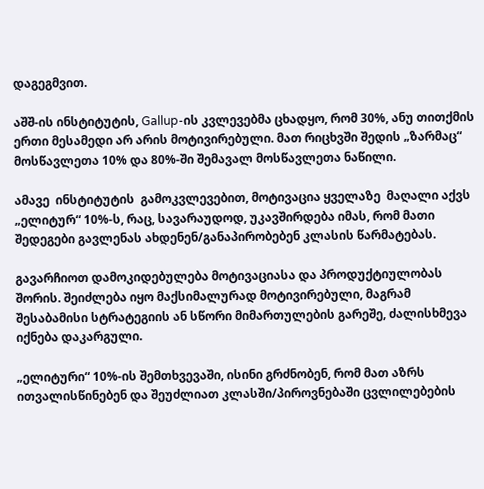დაგეგმვით.

აშშ-ის ინსტიტუტის, Gallup-ის კვლევებმა ცხადყო, რომ 30%, ანუ თითქმის ერთი მესამედი არ არის მოტივირებული. მათ რიცხვში შედის „ზარმაც“ მოსწავლეთა 10% და 80%-ში შემავალ მოსწავლეთა ნაწილი.

ამავე  ინსტიტუტის  გამოკვლევებით, მოტივაცია ყველაზე  მაღალი აქვს „ელიტურ“ 10%-ს, რაც, სავარაუდოდ, უკავშირდება იმას, რომ მათი შედეგები გავლენას ახდენენ/განაპირობებენ კლასის წარმატებას.

გავარჩიოთ დამოკიდებულება მოტივაციასა და პროდუქტიულობას შორის. შეიძლება იყო მაქსიმალურად მოტივირებული, მაგრამ შესაბამისი სტრატეგიის ან სწორი მიმართულების გარეშე, ძალისხმევა იქნება დაკარგული.

„ელიტური“ 10%-ის შემთხვევაში, ისინი გრძნობენ, რომ მათ აზრს ითვალისწინებენ და შეუძლიათ კლასში/პიროვნებაში ცვლილებების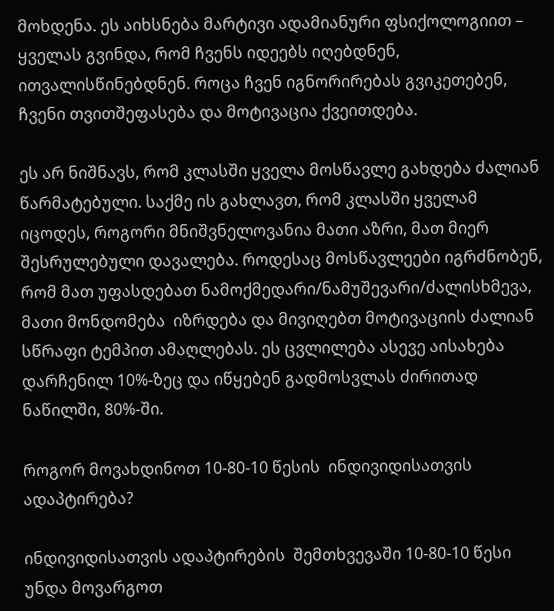მოხდენა. ეს აიხსნება მარტივი ადამიანური ფსიქოლოგიით – ყველას გვინდა, რომ ჩვენს იდეებს იღებდნენ, ითვალისწინებდნენ. როცა ჩვენ იგნორირებას გვიკეთებენ, ჩვენი თვითშეფასება და მოტივაცია ქვეითდება.

ეს არ ნიშნავს, რომ კლასში ყველა მოსწავლე გახდება ძალიან წარმატებული. საქმე ის გახლავთ, რომ კლასში ყველამ იცოდეს, როგორი მნიშვნელოვანია მათი აზრი, მათ მიერ შესრულებული დავალება. როდესაც მოსწავლეები იგრძნობენ, რომ მათ უფასდებათ ნამოქმედარი/ნამუშევარი/ძალისხმევა, მათი მონდომება  იზრდება და მივიღებთ მოტივაციის ძალიან სწრაფი ტემპით ამაღლებას. ეს ცვლილება ასევე აისახება დარჩენილ 10%-ზეც და იწყებენ გადმოსვლას ძირითად ნაწილში, 80%-ში.

როგორ მოვახდინოთ 10-80-10 წესის  ინდივიდისათვის ადაპტირება?

ინდივიდისათვის ადაპტირების  შემთხვევაში 10-80-10 წესი უნდა მოვარგოთ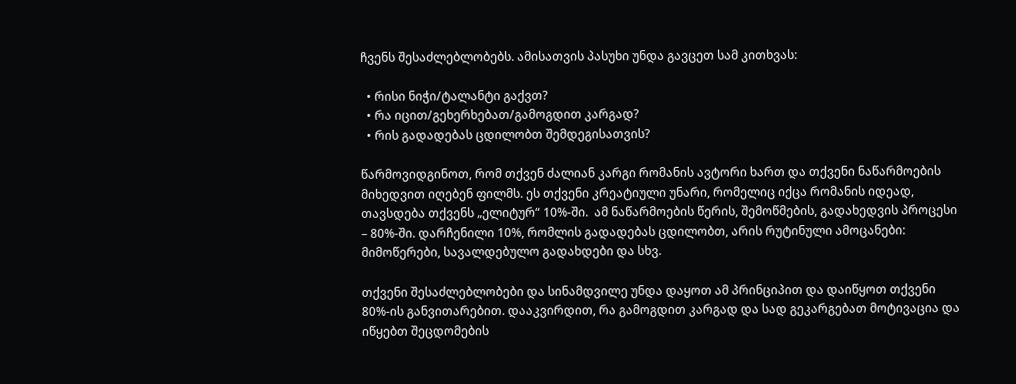ჩვენს შესაძლებლობებს. ამისათვის პასუხი უნდა გავცეთ სამ კითხვას:

  • რისი ნიჭი/ტალანტი გაქვთ?
  • რა იცით/გეხერხებათ/გამოგდით კარგად?
  • რის გადადებას ცდილობთ შემდეგისათვის?

წარმოვიდგინოთ, რომ თქვენ ძალიან კარგი რომანის ავტორი ხართ და თქვენი ნაწარმოების მიხედვით იღებენ ფილმს. ეს თქვენი კრეატიული უნარი, რომელიც იქცა რომანის იდეად, თავსდება თქვენს „ელიტურ“ 10%-ში.  ამ ნაწარმოების წერის, შემოწმების, გადახედვის პროცესი – 80%-ში. დარჩენილი 10%, რომლის გადადებას ცდილობთ, არის რუტინული ამოცანები: მიმოწერები, სავალდებულო გადახდები და სხვ.

თქვენი შესაძლებლობები და სინამდვილე უნდა დაყოთ ამ პრინციპით და დაიწყოთ თქვენი 80%-ის განვითარებით. დააკვირდით, რა გამოგდით კარგად და სად გეკარგებათ მოტივაცია და იწყებთ შეცდომების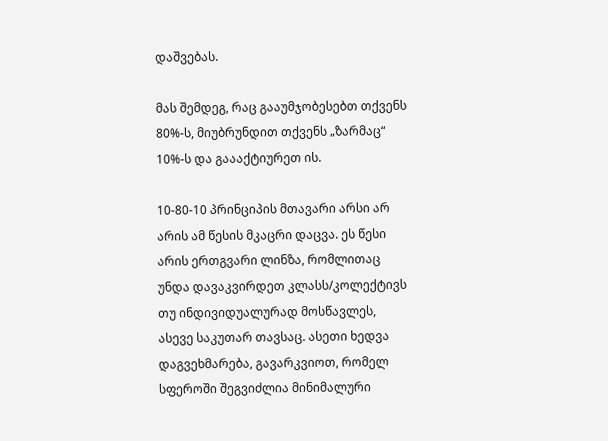დაშვებას.

მას შემდეგ, რაც გააუმჯობესებთ თქვენს 80%-ს, მიუბრუნდით თქვენს „ზარმაც“ 10%-ს და გაააქტიურეთ ის.

10-80-10 პრინციპის მთავარი არსი არ არის ამ წესის მკაცრი დაცვა. ეს წესი არის ერთგვარი ლინზა, რომლითაც უნდა დავაკვირდეთ კლასს/კოლექტივს თუ ინდივიდუალურად მოსწავლეს, ასევე საკუთარ თავსაც. ასეთი ხედვა დაგვეხმარება, გავარკვიოთ, რომელ სფეროში შეგვიძლია მინიმალური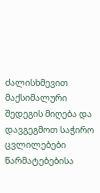ძალისხმევით მაქსიმალური შედეგის მიღება და დავგეგმოთ საჭირო ცვლილებები წარმატებებისა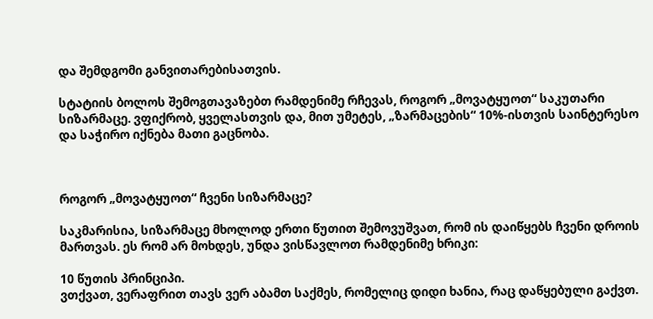და შემდგომი განვითარებისათვის.

სტატიის ბოლოს შემოგთავაზებთ რამდენიმე რჩევას, როგორ „მოვატყუოთ“ საკუთარი სიზარმაცე. ვფიქრობ, ყველასთვის და, მით უმეტეს, „ზარმაცების“ 10%-ისთვის საინტერესო და საჭირო იქნება მათი გაცნობა.



როგორ „მოვატყუოთ“ ჩვენი სიზარმაცე?

საკმარისია, სიზარმაცე მხოლოდ ერთი წუთით შემოვუშვათ, რომ ის დაიწყებს ჩვენი დროის მართვას. ეს რომ არ მოხდეს, უნდა ვისწავლოთ რამდენიმე ხრიკი:

10 წუთის პრინციპი.
ვთქვათ, ვერაფრით თავს ვერ აბამთ საქმეს, რომელიც დიდი ხანია, რაც დაწყებული გაქვთ.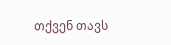თქვენ თავს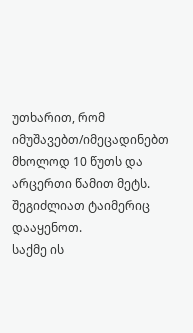უთხარით, რომ იმუშავებთ/იმეცადინებთ მხოლოდ 10 წუთს და არცერთი წამით მეტს. შეგიძლიათ ტაიმერიც დააყენოთ.
საქმე ის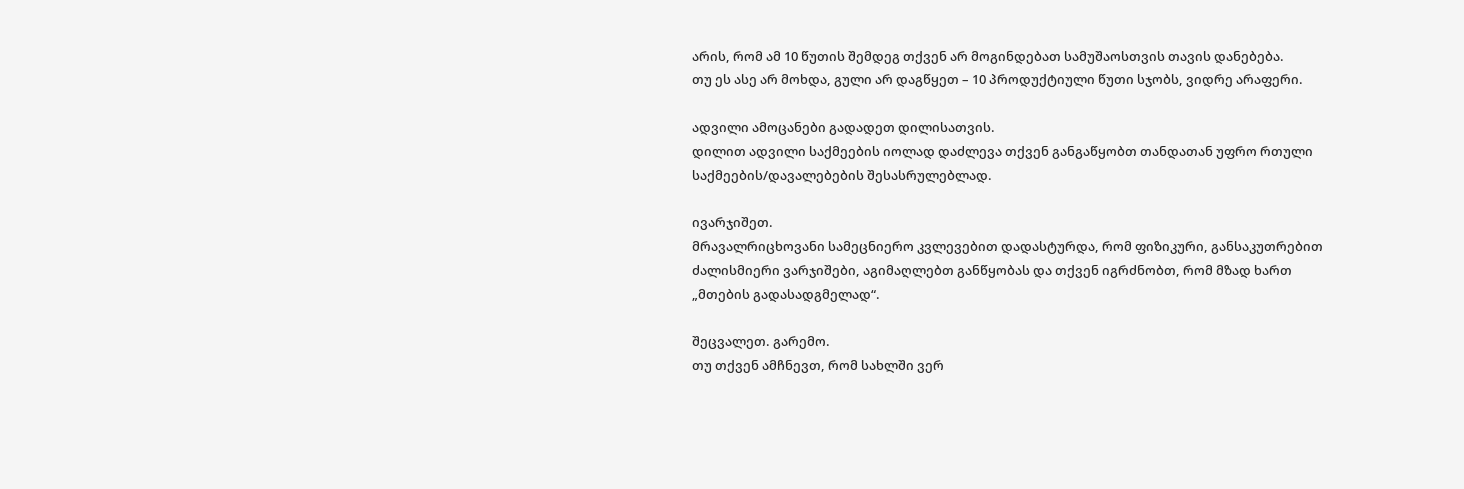არის, რომ ამ 10 წუთის შემდეგ თქვენ არ მოგინდებათ სამუშაოსთვის თავის დანებება.
თუ ეს ასე არ მოხდა, გული არ დაგწყეთ – 10 პროდუქტიული წუთი სჯობს, ვიდრე არაფერი.

ადვილი ამოცანები გადადეთ დილისათვის.
დილით ადვილი საქმეების იოლად დაძლევა თქვენ განგაწყობთ თანდათან უფრო რთული საქმეების/დავალებების შესასრულებლად.

ივარჯიშეთ.
მრავალრიცხოვანი სამეცნიერო კვლევებით დადასტურდა, რომ ფიზიკური, განსაკუთრებით ძალისმიერი ვარჯიშები, აგიმაღლებთ განწყობას და თქვენ იგრძნობთ, რომ მზად ხართ „მთების გადასადგმელად“.

შეცვალეთ. გარემო.
თუ თქვენ ამჩნევთ, რომ სახლში ვერ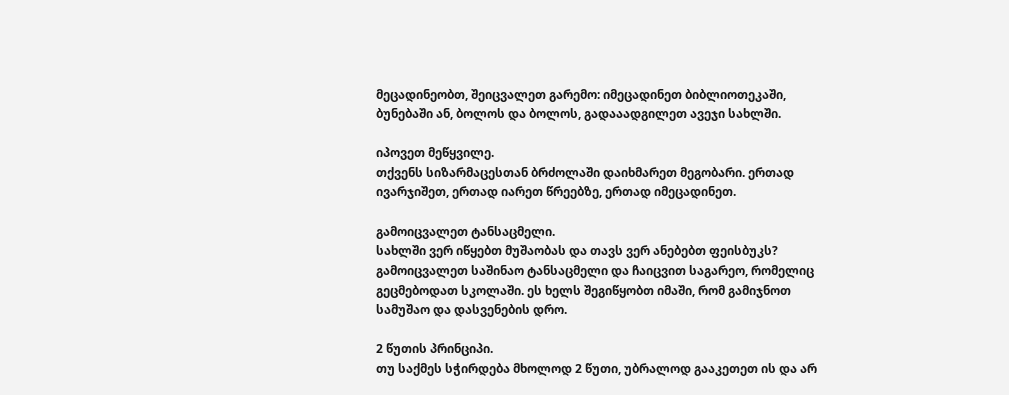მეცადინეობთ, შეიცვალეთ გარემო: იმეცადინეთ ბიბლიოთეკაში, ბუნებაში ან, ბოლოს და ბოლოს, გადააადგილეთ ავეჯი სახლში.

იპოვეთ მეწყვილე.
თქვენს სიზარმაცესთან ბრძოლაში დაიხმარეთ მეგობარი. ერთად ივარჯიშეთ, ერთად იარეთ წრეებზე, ერთად იმეცადინეთ.

გამოიცვალეთ ტანსაცმელი.
სახლში ვერ იწყებთ მუშაობას და თავს ვერ ანებებთ ფეისბუკს? გამოიცვალეთ საშინაო ტანსაცმელი და ჩაიცვით საგარეო, რომელიც გეცმებოდათ სკოლაში. ეს ხელს შეგიწყობთ იმაში, რომ გამიჯნოთ სამუშაო და დასვენების დრო.

2 წუთის პრინციპი.
თუ საქმეს სჭირდება მხოლოდ 2 წუთი, უბრალოდ გააკეთეთ ის და არ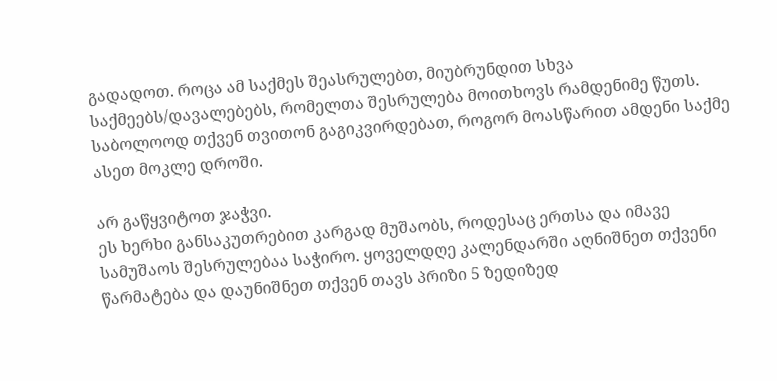გადადოთ. როცა ამ საქმეს შეასრულებთ, მიუბრუნდით სხვა საქმეებს/დავალებებს, რომელთა შესრულება მოითხოვს რამდენიმე წუთს. საბოლოოდ თქვენ თვითონ გაგიკვირდებათ, როგორ მოასწარით ამდენი საქმე ასეთ მოკლე დროში.

არ გაწყვიტოთ ჯაჭვი.
ეს ხერხი განსაკუთრებით კარგად მუშაობს, როდესაც ერთსა და იმავე სამუშაოს შესრულებაა საჭირო. ყოველდღე კალენდარში აღნიშნეთ თქვენი წარმატება და დაუნიშნეთ თქვენ თავს პრიზი 5 ზედიზედ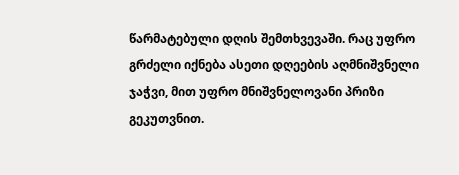წარმატებული დღის შემთხვევაში. რაც უფრო გრძელი იქნება ასეთი დღეების აღმნიშვნელი ჯაჭვი, მით უფრო მნიშვნელოვანი პრიზი გეკუთვნით.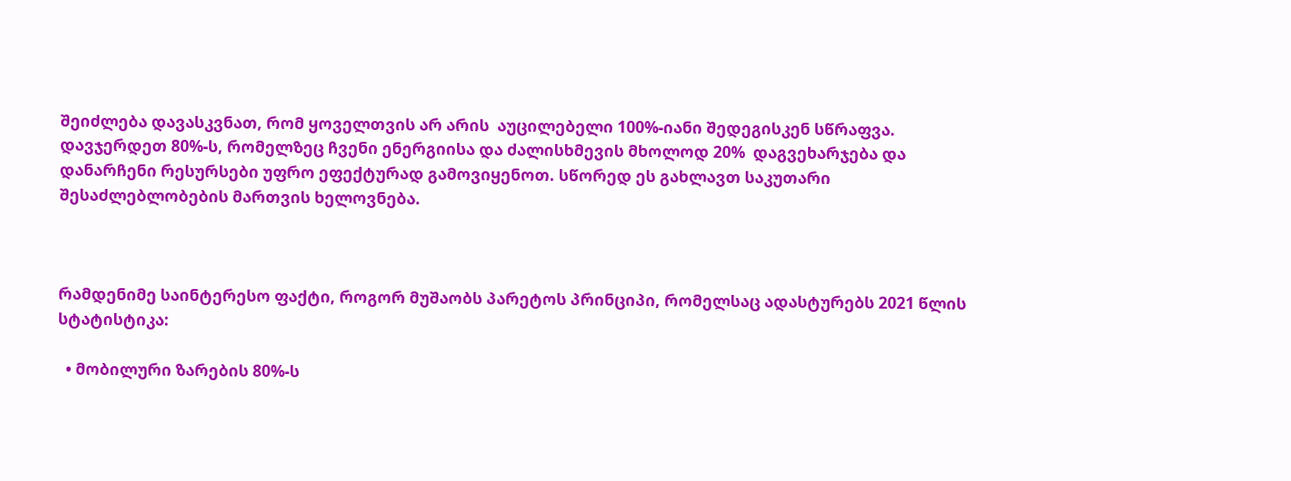შეიძლება დავასკვნათ, რომ ყოველთვის არ არის  აუცილებელი 100%-იანი შედეგისკენ სწრაფვა. დავჯერდეთ 80%-ს, რომელზეც ჩვენი ენერგიისა და ძალისხმევის მხოლოდ 20%  დაგვეხარჯება და დანარჩენი რესურსები უფრო ეფექტურად გამოვიყენოთ. სწორედ ეს გახლავთ საკუთარი შესაძლებლობების მართვის ხელოვნება.



რამდენიმე საინტერესო ფაქტი, როგორ მუშაობს პარეტოს პრინციპი, რომელსაც ადასტურებს 2021 წლის სტატისტიკა:

  • მობილური ზარების 80%-ს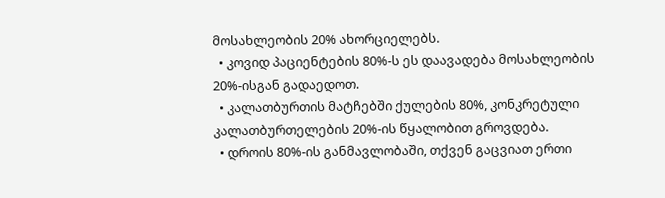მოსახლეობის 20% ახორციელებს.
  • კოვიდ პაციენტების 80%-ს ეს დაავადება მოსახლეობის 20%-ისგან გადაედოთ.
  • კალათბურთის მატჩებში ქულების 80%, კონკრეტული კალათბურთელების 20%-ის წყალობით გროვდება.
  • დროის 80%-ის განმავლობაში, თქვენ გაცვიათ ერთი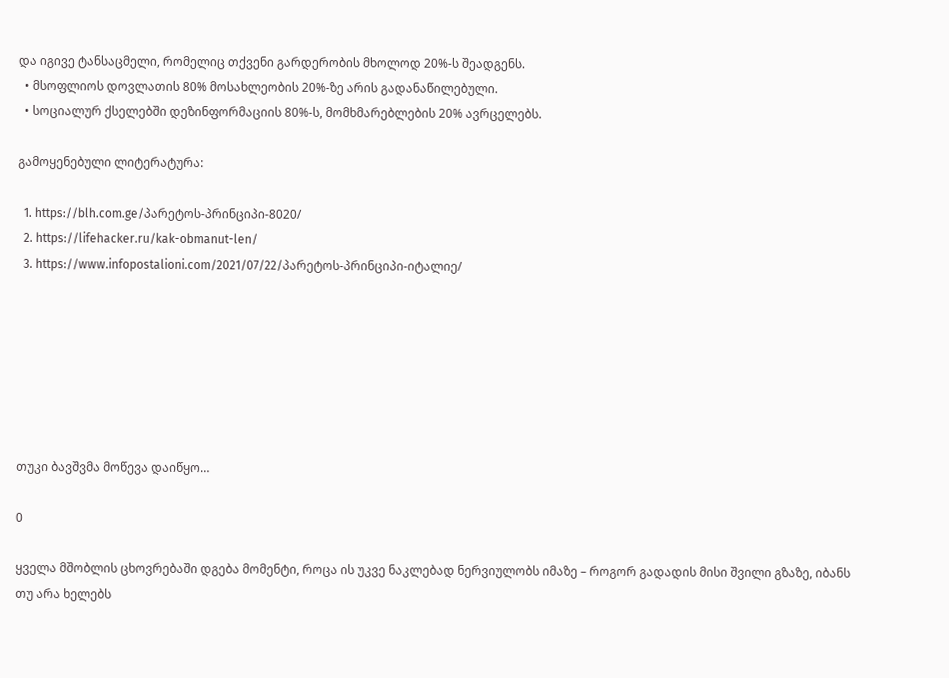და იგივე ტანსაცმელი, რომელიც თქვენი გარდერობის მხოლოდ 20%-ს შეადგენს.
  • მსოფლიოს დოვლათის 80% მოსახლეობის 20%-ზე არის გადანაწილებული.
  • სოციალურ ქსელებში დეზინფორმაციის 80%-ს, მომხმარებლების 20% ავრცელებს.

გამოყენებული ლიტერატურა:

  1. https://blh.com.ge/პარეტოს-პრინციპი-8020/
  2. https://lifehacker.ru/kak-obmanut-len/
  3. https://www.infopostalioni.com/2021/07/22/პარეტოს-პრინციპი-იტალიე/







თუკი ბავშვმა მოწევა დაიწყო…

0

ყველა მშობლის ცხოვრებაში დგება მომენტი, როცა ის უკვე ნაკლებად ნერვიულობს იმაზე – როგორ გადადის მისი შვილი გზაზე, იბანს თუ არა ხელებს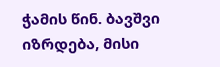ჭამის წინ. ბავშვი იზრდება, მისი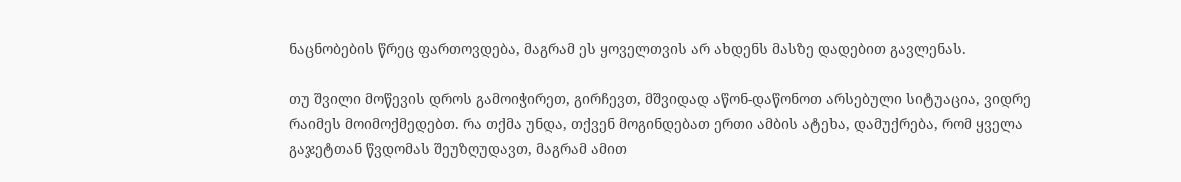ნაცნობების წრეც ფართოვდება, მაგრამ ეს ყოველთვის არ ახდენს მასზე დადებით გავლენას.

თუ შვილი მოწევის დროს გამოიჭირეთ, გირჩევთ, მშვიდად აწონ-დაწონოთ არსებული სიტუაცია, ვიდრე რაიმეს მოიმოქმედებთ. რა თქმა უნდა, თქვენ მოგინდებათ ერთი ამბის ატეხა, დამუქრება, რომ ყველა გაჯეტთან წვდომას შეუზღუდავთ, მაგრამ ამით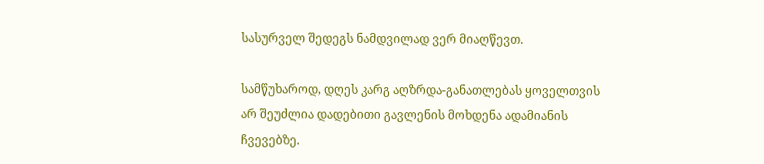სასურველ შედეგს ნამდვილად ვერ მიაღწევთ.

სამწუხაროდ, დღეს კარგ აღზრდა-განათლებას ყოველთვის არ შეუძლია დადებითი გავლენის მოხდენა ადამიანის ჩვევებზე.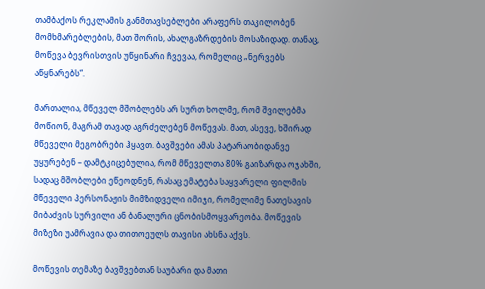თამბაქოს რეკლამის განმთავსებლები არაფერს თაკილობენ მომხმარებლების, მათ შორის, ახალგაზრდების მოსაზიდად. თანაც, მოწევა ბევრისთვის უწყინარი ჩვევაა, რომელიც „ნერვებს აწყნარებს“.

მართალია, მწეველ მშობლებს არ სურთ ხოლმე, რომ შვილებმა მოწიონ, მაგრამ თავად აგრძელებენ მოწევას. მათ, ასევე, ხშირად მწეველი მეგობრები ჰყავთ. ბავშვები ამას პატარაობიდანვე უყურებენ – დამტკიცებულია, რომ მწეველთა 80% გაიზარდა ოჯახში, სადაც მშობლები ეწეოდნენ, რასაც ემატება საყვარელი ფილმის მწეველი პერსონაჟის მიმზიდველი იმიჯი, რომელიმე ნათესავის მიბაძვის სურვილი ან ბანალური ცნობისმოყვარეობა. მოწევის მიზეზი უამრავია და თითოეულს თავისი ახსნა აქვს.

მოწევის თემაზე ბავშვებთან საუბარი და მათი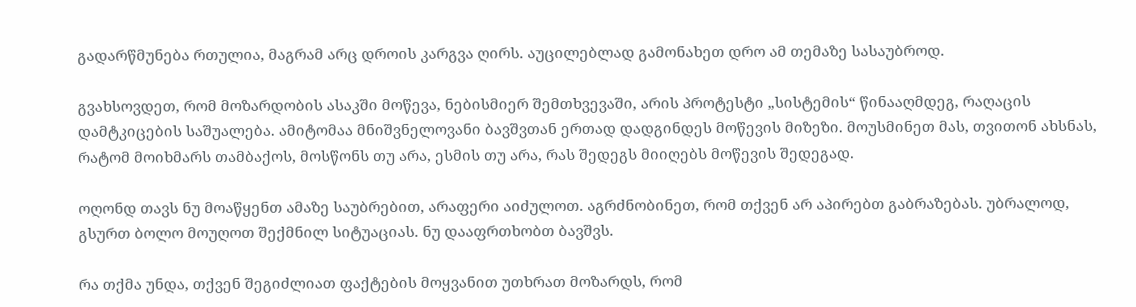გადარწმუნება რთულია, მაგრამ არც დროის კარგვა ღირს. აუცილებლად გამონახეთ დრო ამ თემაზე სასაუბროდ.

გვახსოვდეთ, რომ მოზარდობის ასაკში მოწევა, ნებისმიერ შემთხვევაში, არის პროტესტი „სისტემის“ წინააღმდეგ, რაღაცის დამტკიცების საშუალება. ამიტომაა მნიშვნელოვანი ბავშვთან ერთად დადგინდეს მოწევის მიზეზი. მოუსმინეთ მას, თვითონ ახსნას, რატომ მოიხმარს თამბაქოს, მოსწონს თუ არა, ესმის თუ არა, რას შედეგს მიიღებს მოწევის შედეგად.

ოღონდ თავს ნუ მოაწყენთ ამაზე საუბრებით, არაფერი აიძულოთ. აგრძნობინეთ, რომ თქვენ არ აპირებთ გაბრაზებას. უბრალოდ, გსურთ ბოლო მოუღოთ შექმნილ სიტუაციას. ნუ დააფრთხობთ ბავშვს.

რა თქმა უნდა, თქვენ შეგიძლიათ ფაქტების მოყვანით უთხრათ მოზარდს, რომ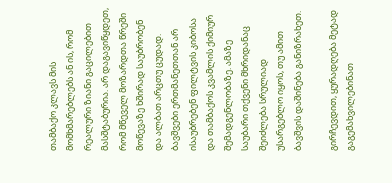თამბაქო კლავს მის მომხმარებლებს ან ის, რომ რეალური ზიანი გაცილებით მასშტაბურია. არ დაგავიწყდეთ, რომ მწეველ მოზარდთა წრეში მოწევაზე ხშირად საუბრობენ და ალბათ არცთუ ცუდად. ბავშვები ერთმანეთთან არ ისაუბრებენ ფილტვის კიბოსა და თამბაქოს კვამლის ქიმიურ შემადგენლობაზე. ამაზე საუბარი თქვენი მხრიდანაც შეიძლება სრულიად უსარგებლო იყოს, თუ ამით ბავშვის დაშინება განიზრახეთ.

გირჩევდით, ყურადღება მეტად გაგემახვილებინათ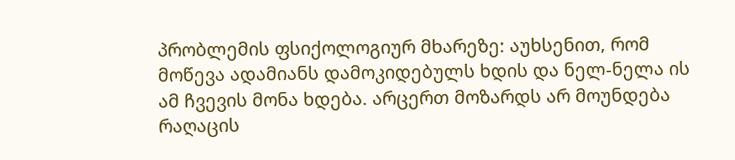პრობლემის ფსიქოლოგიურ მხარეზე: აუხსენით, რომ მოწევა ადამიანს დამოკიდებულს ხდის და ნელ-ნელა ის ამ ჩვევის მონა ხდება. არცერთ მოზარდს არ მოუნდება რაღაცის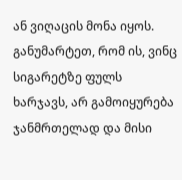ან ვიღაცის მონა იყოს. განუმარტეთ, რომ ის, ვინც სიგარეტზე ფულს ხარჯავს, არ გამოიყურება ჯანმრთელად და მისი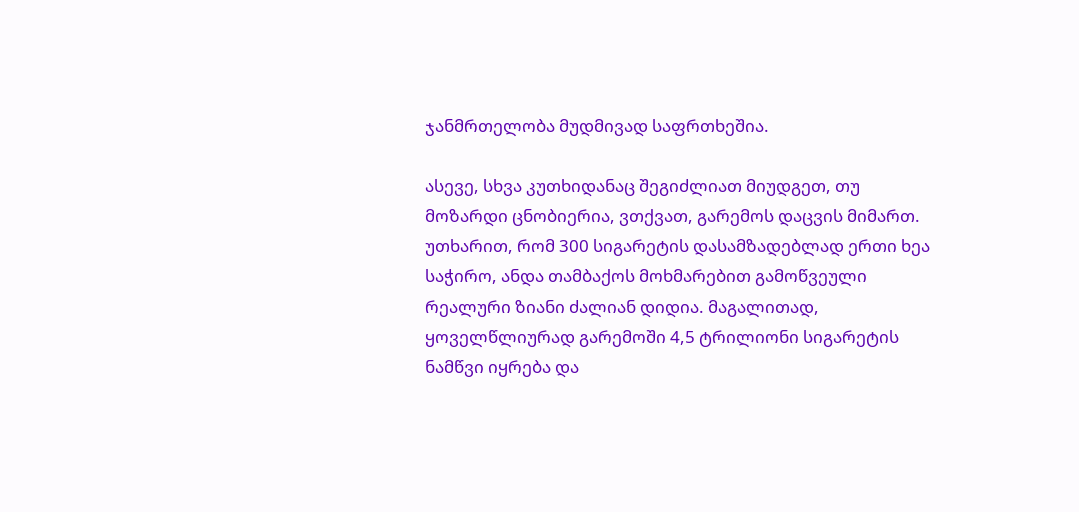ჯანმრთელობა მუდმივად საფრთხეშია.

ასევე, სხვა კუთხიდანაც შეგიძლიათ მიუდგეთ, თუ მოზარდი ცნობიერია, ვთქვათ, გარემოს დაცვის მიმართ. უთხარით, რომ 300 სიგარეტის დასამზადებლად ერთი ხეა საჭირო, ანდა თამბაქოს მოხმარებით გამოწვეული რეალური ზიანი ძალიან დიდია. მაგალითად, ყოველწლიურად გარემოში 4,5 ტრილიონი სიგარეტის ნამწვი იყრება და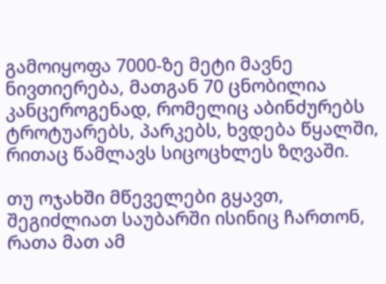გამოიყოფა 7000-ზე მეტი მავნე ნივთიერება, მათგან 70 ცნობილია კანცეროგენად, რომელიც აბინძურებს ტროტუარებს, პარკებს, ხვდება წყალში, რითაც წამლავს სიცოცხლეს ზღვაში.

თუ ოჯახში მწეველები გყავთ, შეგიძლიათ საუბარში ისინიც ჩართონ, რათა მათ ამ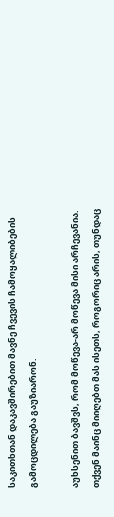საკითხთან დაკავშირებით მავნე ჩვევის ჩამოყალიბების გამოცდილება გაუზიარონ.

აუხსენით ბავშვს, რომ მოწევა-არ მოწევა მისი არჩევანია. თქვენ მაინც მიიღებთ მას ისეთს, როგორიც არის, თუნდაც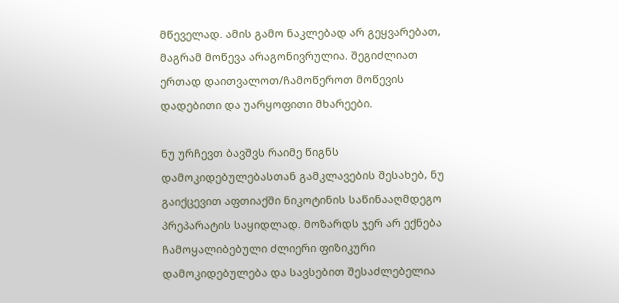მწეველად. ამის გამო ნაკლებად არ გეყვარებათ, მაგრამ მოწევა არაგონივრულია. შეგიძლიათ ერთად დაითვალოთ/ჩამოწეროთ მოწევის დადებითი და უარყოფითი მხარეები.

ნუ ურჩევთ ბავშვს რაიმე წიგნს დამოკიდებულებასთან გამკლავების შესახებ, ნუ გაიქცევით აფთიაქში ნიკოტინის საწინააღმდეგო პრეპარატის საყიდლად. მოზარდს ჯერ არ ექნება ჩამოყალიბებული ძლიერი ფიზიკური დამოკიდებულება და სავსებით შესაძლებელია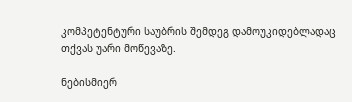კომპეტენტური საუბრის შემდეგ დამოუკიდებლადაც თქვას უარი მოწევაზე.

ნებისმიერ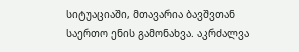სიტუაციაში, მთავარია ბავშვთან საერთო ენის გამონახვა. აკრძალვა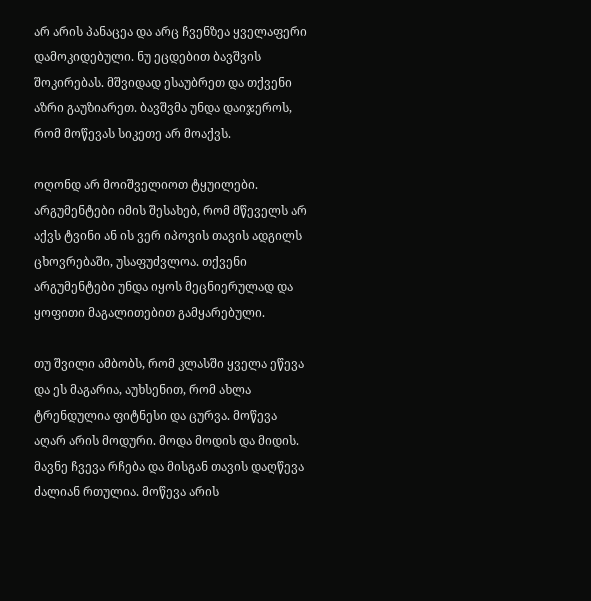არ არის პანაცეა და არც ჩვენზეა ყველაფერი დამოკიდებული. ნუ ეცდებით ბავშვის შოკირებას. მშვიდად ესაუბრეთ და თქვენი აზრი გაუზიარეთ. ბავშვმა უნდა დაიჯეროს, რომ მოწევას სიკეთე არ მოაქვს.

ოღონდ არ მოიშველიოთ ტყუილები. არგუმენტები იმის შესახებ, რომ მწეველს არ აქვს ტვინი ან ის ვერ იპოვის თავის ადგილს ცხოვრებაში, უსაფუძვლოა. თქვენი არგუმენტები უნდა იყოს მეცნიერულად და ყოფითი მაგალითებით გამყარებული.

თუ შვილი ამბობს, რომ კლასში ყველა ეწევა და ეს მაგარია, აუხსენით, რომ ახლა ტრენდულია ფიტნესი და ცურვა. მოწევა აღარ არის მოდური. მოდა მოდის და მიდის. მავნე ჩვევა რჩება და მისგან თავის დაღწევა ძალიან რთულია. მოწევა არის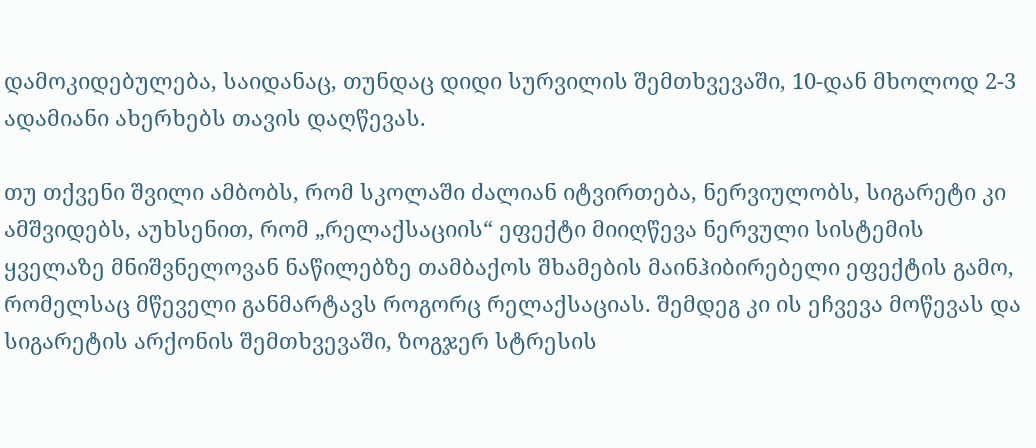დამოკიდებულება, საიდანაც, თუნდაც დიდი სურვილის შემთხვევაში, 10-დან მხოლოდ 2-3 ადამიანი ახერხებს თავის დაღწევას.

თუ თქვენი შვილი ამბობს, რომ სკოლაში ძალიან იტვირთება, ნერვიულობს, სიგარეტი კი ამშვიდებს, აუხსენით, რომ „რელაქსაციის“ ეფექტი მიიღწევა ნერვული სისტემის ყველაზე მნიშვნელოვან ნაწილებზე თამბაქოს შხამების მაინჰიბირებელი ეფექტის გამო, რომელსაც მწეველი განმარტავს როგორც რელაქსაციას. შემდეგ კი ის ეჩვევა მოწევას და სიგარეტის არქონის შემთხვევაში, ზოგჯერ სტრესის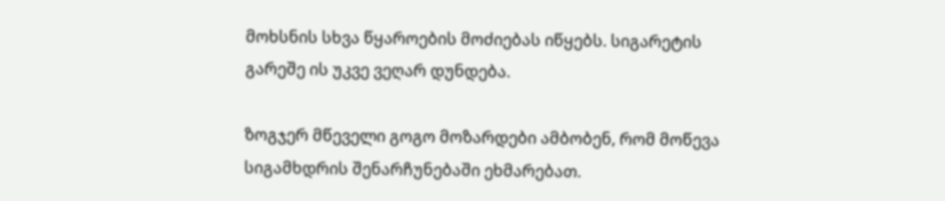მოხსნის სხვა წყაროების მოძიებას იწყებს. სიგარეტის გარეშე ის უკვე ვეღარ დუნდება.

ზოგჯერ მწეველი გოგო მოზარდები ამბობენ, რომ მოწევა სიგამხდრის შენარჩუნებაში ეხმარებათ.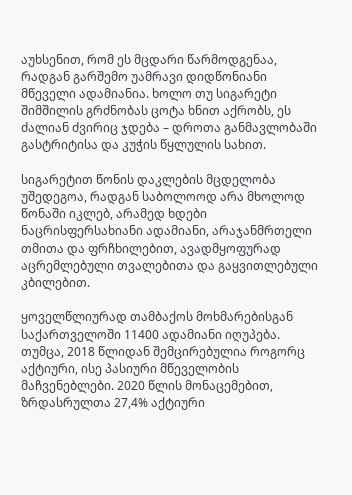აუხსენით, რომ ეს მცდარი წარმოდგენაა, რადგან გარშემო უამრავი დიდწონიანი მწეველი ადამიანია. ხოლო თუ სიგარეტი შიმშილის გრძნობას ცოტა ხნით აქრობს, ეს ძალიან ძვირიც ჯდება – დროთა განმავლობაში გასტრიტისა და კუჭის წყლულის სახით.

სიგარეტით წონის დაკლების მცდელობა უშედეგოა, რადგან საბოლოოდ არა მხოლოდ წონაში იკლებ, არამედ ხდები ნაცრისფერსახიანი ადამიანი, არაჯანმრთელი თმითა და ფრჩხილებით, ავადმყოფურად აცრემლებული თვალებითა და გაყვითლებული კბილებით.

ყოველწლიურად თამბაქოს მოხმარებისგან საქართველოში 11400 ადამიანი იღუპება. თუმცა, 2018 წლიდან შემცირებულია როგორც აქტიური, ისე პასიური მწეველობის მაჩვენებლები. 2020 წლის მონაცემებით, ზრდასრულთა 27,4% აქტიური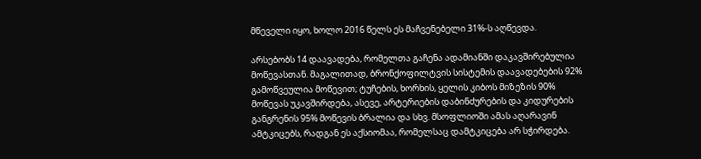მწეველი იყო, ხოლო 2016 წელს ეს მაჩვენებელი 31%-ს აღწევდა.

არსებობს 14 დაავადება, რომელთა გაჩენა ადამიანში დაკავშირებულია მოწევასთან. მაგალითად, ბრონქოფილტვის სისტემის დაავადებების 92% გამოწვეულია მოწევით; ტუჩების, ხორხის, ყელის კიბოს მიზეზის 90% მოწევას უკავშირდება, ასევე, არტერიების დაბინძურების და კიდურების განგრენის 95% მოწევის ბრალია და სხვ. მსოფლიოში ამას აღარავინ ამტკიცებს, რადგან ეს აქსიომაა, რომელსაც დამტკიცება არ სჭირდება.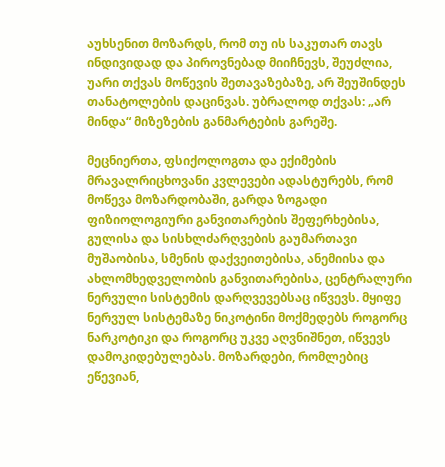აუხსენით მოზარდს, რომ თუ ის საკუთარ თავს ინდივიდად და პიროვნებად მიიჩნევს, შეუძლია, უარი თქვას მოწევის შეთავაზებაზე, არ შეუშინდეს თანატოლების დაცინვას. უბრალოდ თქვას: „არ მინდა“ მიზეზების განმარტების გარეშე.

მეცნიერთა, ფსიქოლოგთა და ექიმების მრავალრიცხოვანი კვლევები ადასტურებს, რომ მოწევა მოზარდობაში, გარდა ზოგადი ფიზიოლოგიური განვითარების შეფერხებისა, გულისა და სისხლძარღვების გაუმართავი მუშაობისა, სმენის დაქვეითებისა, ანემიისა და ახლომხედველობის განვითარებისა, ცენტრალური ნერვული სისტემის დარღვევებსაც იწვევს. მყიფე ნერვულ სისტემაზე ნიკოტინი მოქმედებს როგორც ნარკოტიკი და როგორც უკვე აღვნიშნეთ, იწვევს დამოკიდებულებას. მოზარდები, რომლებიც ეწევიან,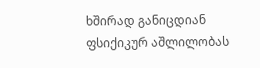ხშირად განიცდიან ფსიქიკურ აშლილობას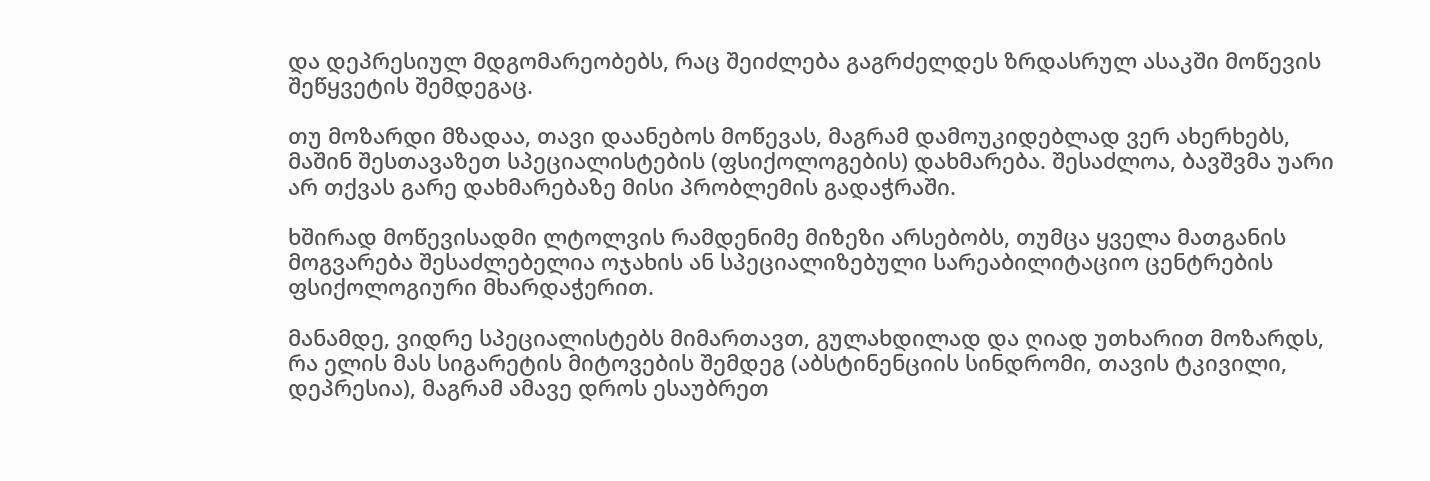და დეპრესიულ მდგომარეობებს, რაც შეიძლება გაგრძელდეს ზრდასრულ ასაკში მოწევის შეწყვეტის შემდეგაც.

თუ მოზარდი მზადაა, თავი დაანებოს მოწევას, მაგრამ დამოუკიდებლად ვერ ახერხებს, მაშინ შესთავაზეთ სპეციალისტების (ფსიქოლოგების) დახმარება. შესაძლოა, ბავშვმა უარი არ თქვას გარე დახმარებაზე მისი პრობლემის გადაჭრაში.

ხშირად მოწევისადმი ლტოლვის რამდენიმე მიზეზი არსებობს, თუმცა ყველა მათგანის მოგვარება შესაძლებელია ოჯახის ან სპეციალიზებული სარეაბილიტაციო ცენტრების ფსიქოლოგიური მხარდაჭერით.

მანამდე, ვიდრე სპეციალისტებს მიმართავთ, გულახდილად და ღიად უთხარით მოზარდს, რა ელის მას სიგარეტის მიტოვების შემდეგ (აბსტინენციის სინდრომი, თავის ტკივილი, დეპრესია), მაგრამ ამავე დროს ესაუბრეთ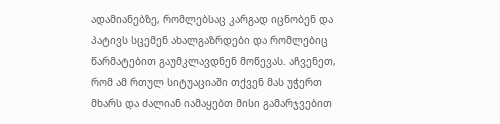ადამიანებზე, რომლებსაც კარგად იცნობენ და პატივს სცემენ ახალგაზრდები და რომლებიც წარმატებით გაუმკლავდნენ მოწევას. აჩვენეთ, რომ ამ რთულ სიტუაციაში თქვენ მას უჭერთ მხარს და ძალიან იამაყებთ მისი გამარჯვებით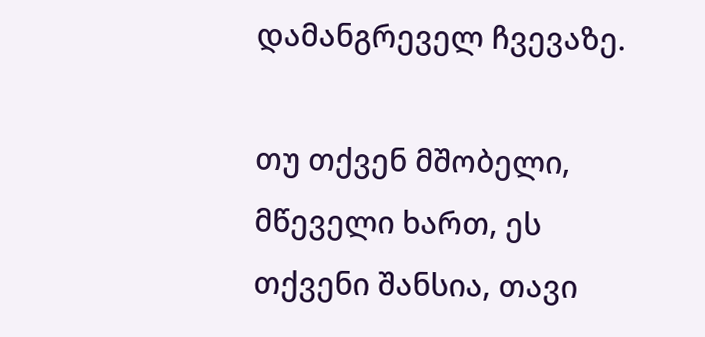დამანგრეველ ჩვევაზე.

თუ თქვენ მშობელი, მწეველი ხართ, ეს თქვენი შანსია, თავი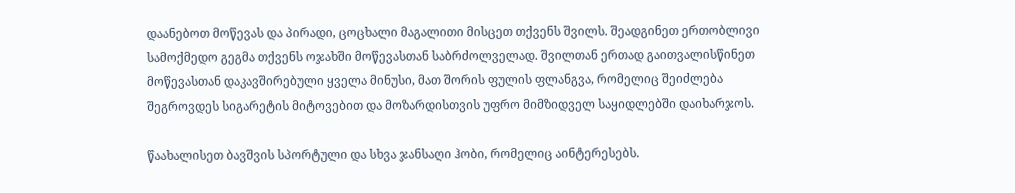დაანებოთ მოწევას და პირადი, ცოცხალი მაგალითი მისცეთ თქვენს შვილს. შეადგინეთ ერთობლივი სამოქმედო გეგმა თქვენს ოჯახში მოწევასთან საბრძოლველად. შვილთან ერთად გაითვალისწინეთ მოწევასთან დაკავშირებული ყველა მინუსი, მათ შორის ფულის ფლანგვა, რომელიც შეიძლება შეგროვდეს სიგარეტის მიტოვებით და მოზარდისთვის უფრო მიმზიდველ საყიდლებში დაიხარჯოს.

წაახალისეთ ბავშვის სპორტული და სხვა ჯანსაღი ჰობი, რომელიც აინტერესებს.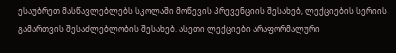ესაუბრეთ მასწავლებლებს სკოლაში მოწევის პრევენციის შესახებ, ლექციების სერიის გამართვის შესაძლებლობის შესახებ. ასეთი ლექციები არაფორმალური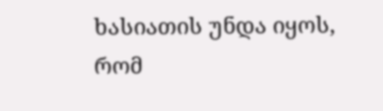ხასიათის უნდა იყოს, რომ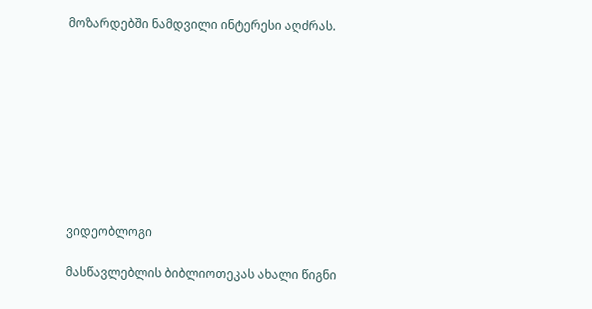მოზარდებში ნამდვილი ინტერესი აღძრას.









ვიდეობლოგი

მასწავლებლის ბიბლიოთეკას ახალი წიგნი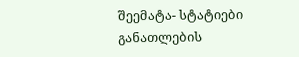შეემატა- სტატიები განათლების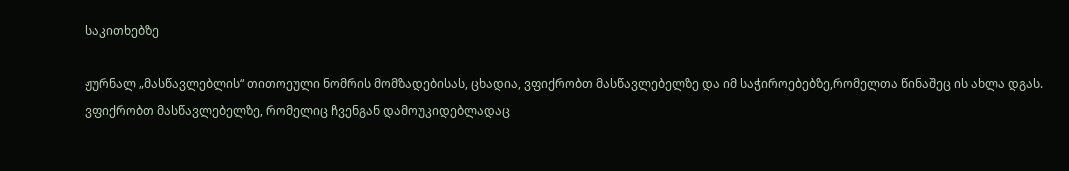საკითხებზე

ჟურნალ „მასწავლებლის“ თითოეული ნომრის მომზადებისას, ცხადია, ვფიქრობთ მასწავლებელზე და იმ საჭიროებებზე,რომელთა წინაშეც ის ახლა დგას. ვფიქრობთ მასწავლებელზე, რომელიც ჩვენგან დამოუკიდებლადაც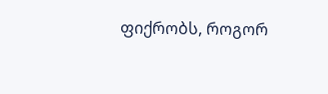ფიქრობს, როგორ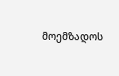მოემზადოს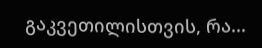გაკვეთილისთვის, რა...